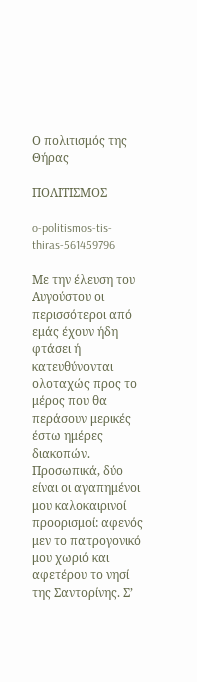Ο πολιτισμός της Θήρας

ΠΟΛΙΤΙΣΜΟΣ

o-politismos-tis-thiras-561459796

Με την έλευση του Αυγούστου οι περισσότεροι από εμάς έχουν ήδη φτάσει ή κατευθύνονται ολοταχώς προς το μέρος που θα περάσουν μερικές έστω ημέρες διακοπών. Προσωπικά, δύο είναι οι αγαπημένοι μου καλοκαιρινοί προορισμοί: αφενός μεν το πατρογονικό μου χωριό και αφετέρου το νησί της Σαντορίνης. Σ’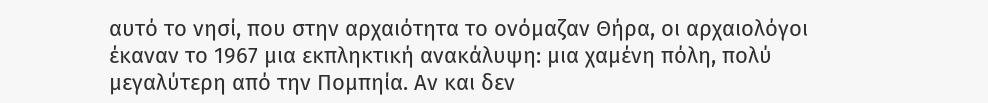αυτό το νησί, που στην αρχαιότητα το ονόμαζαν Θήρα, οι αρχαιολόγοι έκαναν το 1967 μια εκπληκτική ανακάλυψη: μια χαμένη πόλη, πολύ μεγαλύτερη από την Πομπηία. Αν και δεν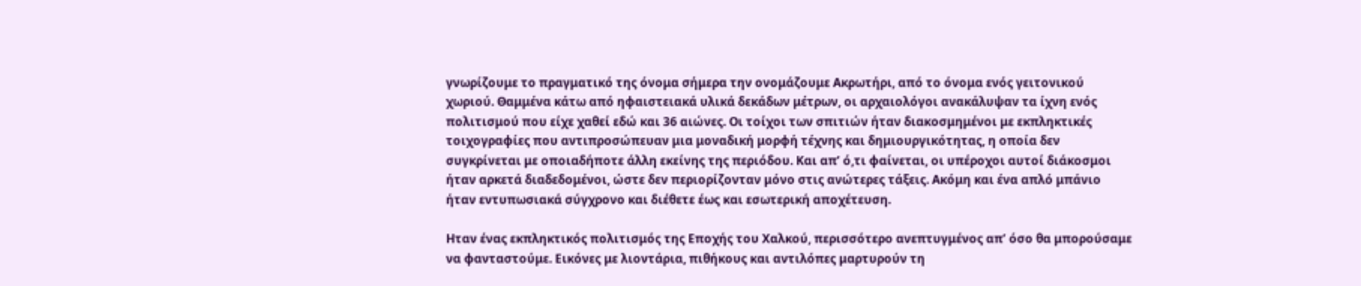γνωρίζουμε το πραγματικό της όνομα σήμερα την ονομάζουμε Ακρωτήρι, από το όνομα ενός γειτονικού χωριού. Θαμμένα κάτω από ηφαιστειακά υλικά δεκάδων μέτρων, οι αρχαιολόγοι ανακάλυψαν τα ίχνη ενός πολιτισμού που είχε χαθεί εδώ και 36 αιώνες. Οι τοίχοι των σπιτιών ήταν διακοσμημένοι με εκπληκτικές τοιχογραφίες που αντιπροσώπευαν μια μοναδική μορφή τέχνης και δημιουργικότητας, η οποία δεν συγκρίνεται με οποιαδήποτε άλλη εκείνης της περιόδου. Και απ’ ό,τι φαίνεται, οι υπέροχοι αυτοί διάκοσμοι ήταν αρκετά διαδεδομένοι, ώστε δεν περιορίζονταν μόνο στις ανώτερες τάξεις. Ακόμη και ένα απλό μπάνιο ήταν εντυπωσιακά σύγχρονο και διέθετε έως και εσωτερική αποχέτευση.

Hταν ένας εκπληκτικός πολιτισμός της Εποχής του Χαλκού, περισσότερο ανεπτυγμένος απ’ όσο θα μπορούσαμε να φανταστούμε. Εικόνες με λιοντάρια, πιθήκους και αντιλόπες μαρτυρούν τη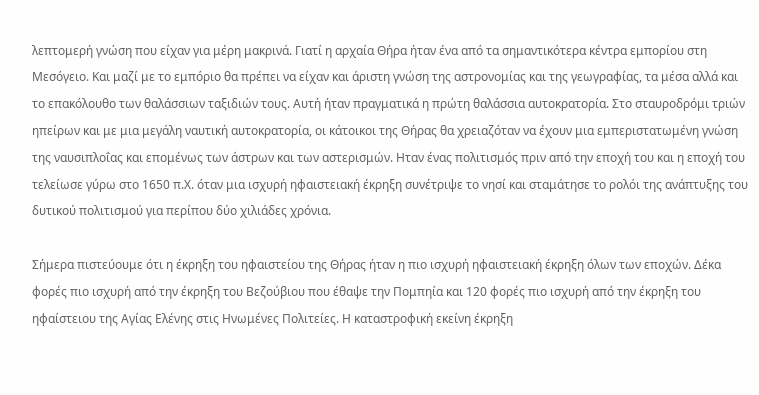λεπτομερή γνώση που είχαν για μέρη μακρινά. Γιατί η αρχαία Θήρα ήταν ένα από τα σημαντικότερα κέντρα εμπορίου στη Μεσόγειο. Και μαζί με το εμπόριο θα πρέπει να είχαν και άριστη γνώση της αστρονομίας και της γεωγραφίας, τα μέσα αλλά και το επακόλουθο των θαλάσσιων ταξιδιών τους. Αυτή ήταν πραγματικά η πρώτη θαλάσσια αυτοκρατορία. Στο σταυροδρόμι τριών ηπείρων και με μια μεγάλη ναυτική αυτοκρατορία, οι κάτοικοι της Θήρας θα χρειαζόταν να έχουν μια εμπεριστατωμένη γνώση της ναυσιπλοΐας και επομένως των άστρων και των αστερισμών. Hταν ένας πολιτισμός πριν από την εποχή του και η εποχή του τελείωσε γύρω στο 1650 π.Χ. όταν μια ισχυρή ηφαιστειακή έκρηξη συνέτριψε το νησί και σταμάτησε το ρολόι της ανάπτυξης του δυτικού πολιτισμού για περίπου δύο χιλιάδες χρόνια.

Σήμερα πιστεύουμε ότι η έκρηξη του ηφαιστείου της Θήρας ήταν η πιο ισχυρή ηφαιστειακή έκρηξη όλων των εποχών. Δέκα φορές πιο ισχυρή από την έκρηξη του Βεζούβιου που έθαψε την Πομπηία και 120 φορές πιο ισχυρή από την έκρηξη του ηφαίστειου της Αγίας Ελένης στις Ηνωμένες Πολιτείες. Η καταστροφική εκείνη έκρηξη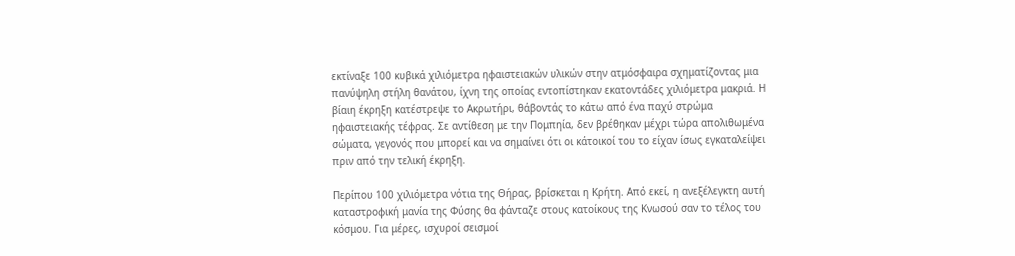εκτίναξε 100 κυβικά χιλιόμετρα ηφαιστειακών υλικών στην ατμόσφαιρα σχηματίζοντας μια πανύψηλη στήλη θανάτου, ίχνη της οποίας εντοπίστηκαν εκατοντάδες χιλιόμετρα μακριά. Η βίαιη έκρηξη κατέστρεψε το Ακρωτήρι, θάβοντάς το κάτω από ένα παχύ στρώμα ηφαιστειακής τέφρας. Σε αντίθεση με την Πομπηία, δεν βρέθηκαν μέχρι τώρα απολιθωμένα σώματα, γεγονός που μπορεί και να σημαίνει ότι οι κάτοικοί του το είχαν ίσως εγκαταλείψει πριν από την τελική έκρηξη.

Περίπου 100 χιλιόμετρα νότια της Θήρας, βρίσκεται η Κρήτη. Από εκεί, η ανεξέλεγκτη αυτή καταστροφική μανία της Φύσης θα φάνταζε στους κατοίκους της Κνωσού σαν το τέλος του κόσμου. Για μέρες, ισχυροί σεισμοί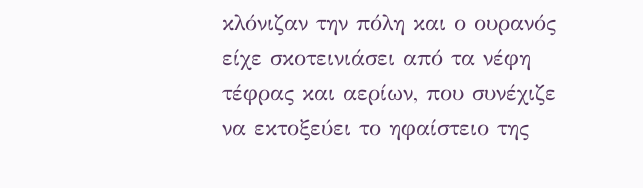κλόνιζαν την πόλη και ο ουρανός είχε σκοτεινιάσει από τα νέφη τέφρας και αερίων, που συνέχιζε να εκτοξεύει το ηφαίστειο της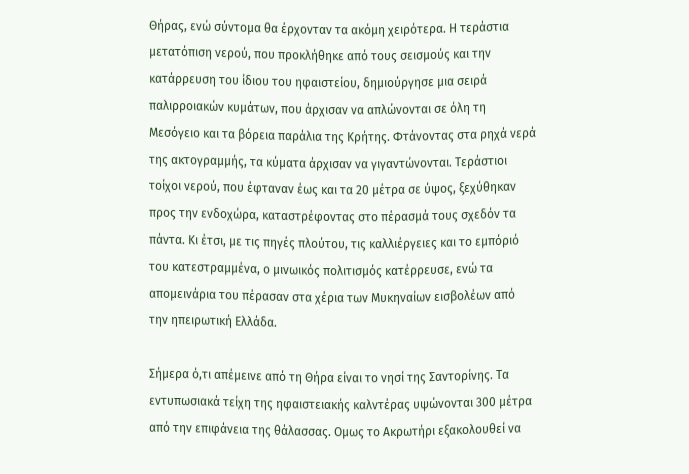Θήρας, ενώ σύντομα θα έρχονταν τα ακόμη χειρότερα. Η τεράστια μετατόπιση νερού, που προκλήθηκε από τους σεισμούς και την κατάρρευση του ίδιου του ηφαιστείου, δημιούργησε μια σειρά παλιρροιακών κυμάτων, που άρχισαν να απλώνονται σε όλη τη Μεσόγειο και τα βόρεια παράλια της Κρήτης. Φτάνοντας στα ρηχά νερά της ακτογραμμής, τα κύματα άρχισαν να γιγαντώνονται. Τεράστιοι τοίχοι νερού, που έφταναν έως και τα 20 μέτρα σε ύψος, ξεχύθηκαν προς την ενδοχώρα, καταστρέφοντας στο πέρασμά τους σχεδόν τα πάντα. Κι έτσι, με τις πηγές πλούτου, τις καλλιέργειες και το εμπόριό του κατεστραμμένα, ο μινωικός πολιτισμός κατέρρευσε, ενώ τα απομεινάρια του πέρασαν στα χέρια των Μυκηναίων εισβολέων από την ηπειρωτική Ελλάδα.

Σήμερα ό,τι απέμεινε από τη Θήρα είναι το νησί της Σαντορίνης. Τα εντυπωσιακά τείχη της ηφαιστειακής καλντέρας υψώνονται 300 μέτρα από την επιφάνεια της θάλασσας. Ομως το Ακρωτήρι εξακολουθεί να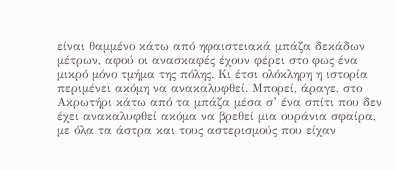είναι θαμμένο κάτω από ηφαιστειακά μπάζα δεκάδων μέτρων, αφού οι ανασκαφές έχουν φέρει στο φως ένα μικρό μόνο τμήμα της πόλης. Κι έτσι ολόκληρη η ιστορία περιμένει ακόμη να ανακαλυφθεί. Μπορεί, άραγε, στο Ακρωτήρι κάτω από τα μπάζα μέσα σ’ ένα σπίτι που δεν έχει ανακαλυφθεί ακόμα να βρεθεί μια ουράνια σφαίρα, με όλα τα άστρα και τους αστερισμούς που είχαν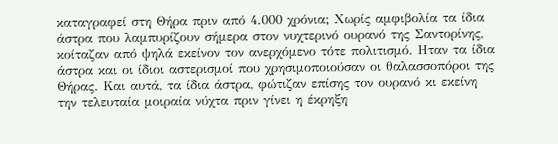καταγραφεί στη Θήρα πριν από 4.000 χρόνια; Χωρίς αμφιβολία τα ίδια άστρα που λαμπυρίζουν σήμερα στον νυχτερινό ουρανό της Σαντορίνης, κοίταζαν από ψηλά εκείνον τον ανερχόμενο τότε πολιτισμό. Ηταν τα ίδια άστρα και οι ίδιοι αστερισμοί που χρησιμοποιούσαν οι θαλασσοπόροι της Θήρας. Και αυτά, τα ίδια άστρα, φώτιζαν επίσης τον ουρανό κι εκείνη την τελευταία μοιραία νύχτα πριν γίνει η έκρηξη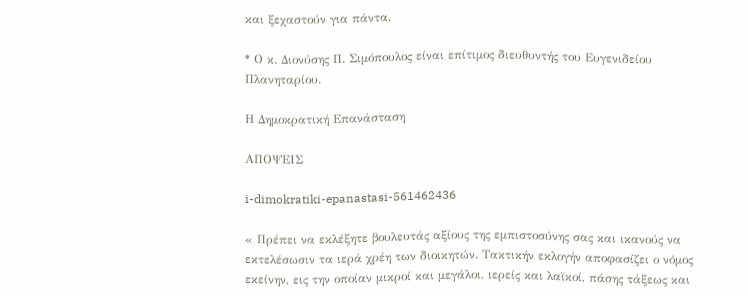και ξεχαστούν για πάντα.

* Ο κ. Διονύσης Π. Σιμόπουλος είναι επίτιμος διευθυντής του Ευγενιδείου Πλανηταρίου.

Η Δημοκρατική Επανάσταση

ΑΠΟΨΕΙΣ

i-dimokratiki-epanastasi-561462436

« Πρέπει να εκλέξητε βουλευτάς αξίους της εμπιστοσύνης σας και ικανούς να εκτελέσωσιν τα ιερά χρέη των διοικητών. Τακτικήν εκλογήν αποφασίζει ο νόμος εκείνην, εις την οποίαν μικροί και μεγάλοι, ιερείς και λαϊκοί, πάσης τάξεως και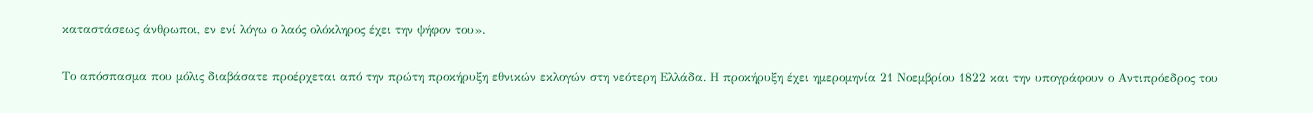καταστάσεως άνθρωποι, εν ενί λόγω ο λαός ολόκληρος έχει την ψήφον του».

Το απόσπασμα που μόλις διαβάσατε προέρχεται από την πρώτη προκήρυξη εθνικών εκλογών στη νεότερη Ελλάδα. Η προκήρυξη έχει ημερομηνία 21 Νοεμβρίου 1822 και την υπογράφουν ο Αντιπρόεδρος του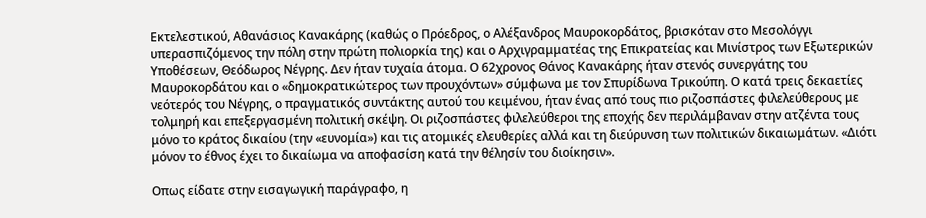Εκτελεστικού, Αθανάσιος Κανακάρης (καθώς ο Πρόεδρος, ο Αλέξανδρος Μαυροκορδάτος, βρισκόταν στο Μεσολόγγι υπερασπιζόμενος την πόλη στην πρώτη πολιορκία της) και ο Αρχιγραμματέας της Επικρατείας και Μινίστρος των Εξωτερικών Υποθέσεων, Θεόδωρος Νέγρης. Δεν ήταν τυχαία άτομα. Ο 62χρονος Θάνος Κανακάρης ήταν στενός συνεργάτης του Μαυροκορδάτου και ο «δημοκρατικώτερος των προυχόντων» σύμφωνα με τον Σπυρίδωνα Τρικούπη. Ο κατά τρεις δεκαετίες νεότερός του Νέγρης, ο πραγματικός συντάκτης αυτού του κειμένου, ήταν ένας από τους πιο ριζοσπάστες φιλελεύθερους με τολμηρή και επεξεργασμένη πολιτική σκέψη. Οι ριζοσπάστες φιλελεύθεροι της εποχής δεν περιλάμβαναν στην ατζέντα τους μόνο το κράτος δικαίου (την «ευνομία») και τις ατομικές ελευθερίες αλλά και τη διεύρυνση των πολιτικών δικαιωμάτων. «Διότι μόνον το έθνος έχει το δικαίωμα να αποφασίση κατά την θέλησίν του διοίκησιν».

Οπως είδατε στην εισαγωγική παράγραφο, η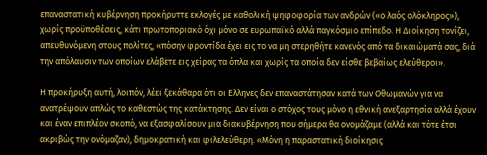επαναστατική κυβέρνηση προκήρυττε εκλογές με καθολική ψηφοφορία των ανδρών («ο λαός ολόκληρος»), χωρίς προϋποθέσεις, κάτι πρωτοποριακό όχι μόνο σε ευρωπαϊκό αλλά παγκόσμιο επίπεδο. Η Διοίκηση τονίζει, απευθυνόμενη στους πολίτες, «πόσην φροντίδα έχει εις το να μη στερηθήτε κανενός από τα δικαιώματά σας, διά την απόλαυσιν των οποίων ελάβετε εις χείρας τα όπλα και χωρίς τα οποία δεν είσθε βεβαίως ελεύθεροι».

Η προκήρυξη αυτή, λοιπόν, λέει ξεκάθαρα ότι οι Ελληνες δεν επαναστάτησαν κατά των Οθωμανών για να ανατρέψουν απλώς το καθεστώς της κατάκτησης. Δεν είναι ο στόχος τους μόνο η εθνική ανεξαρτησία αλλά έχουν και έναν επιπλέον σκοπό, να εξασφαλίσουν μια διακυβέρνηση που σήμερα θα ονομάζαμε (αλλά και τότε έτσι ακριβώς την ονόμαζαν), δημοκρατική και φιλελεύθερη. «Μόνη η παραστατική διοίκησις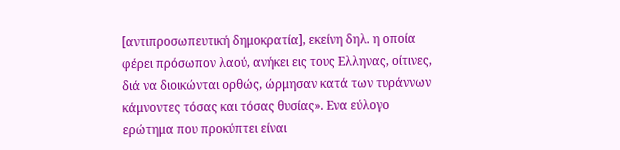[αντιπροσωπευτική δημοκρατία], εκείνη δηλ. η οποία φέρει πρόσωπον λαού, ανήκει εις τους Ελληνας, οίτινες, διά να διοικώνται ορθώς, ώρμησαν κατά των τυράννων κάμνοντες τόσας και τόσας θυσίας». Ενα εύλογο ερώτημα που προκύπτει είναι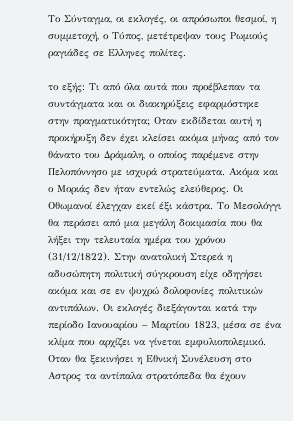Το Σύνταγμα, οι εκλογές, οι απρόσωποι θεσμοί, η συμμετοχή, ο Τύπος, μετέτρεψαν τους Ρωμιούς ραγιάδες σε Ελληνες πολίτες.

το εξής: Τι από όλα αυτά που προέβλεπαν τα συντάγματα και οι διακηρύξεις εφαρμόστηκε στην πραγματικότητα; Οταν εκδίδεται αυτή η προκήρυξη δεν έχει κλείσει ακόμα μήνας από τον θάνατο του Δράμαλη, ο οποίος παρέμενε στην Πελοπόννησο με ισχυρά στρατεύματα. Ακόμα και ο Μοριάς δεν ήταν εντελώς ελεύθερος. Οι Οθωμανοί έλεγχαν εκεί έξι κάστρα. Το Μεσολόγγι θα περάσει από μια μεγάλη δοκιμασία που θα λήξει την τελευταία ημέρα του χρόνου (31/12/1822). Στην ανατολική Στερεά η αδυσώπητη πολιτική σύγκρουση είχε οδηγήσει ακόμα και σε εν ψυχρώ δολοφονίες πολιτικών αντιπάλων. Οι εκλογές διεξάγονται κατά την περίοδο Ιανουαρίου – Μαρτίου 1823, μέσα σε ένα κλίμα που αρχίζει να γίνεται εμφυλιοπολεμικό. Οταν θα ξεκινήσει η Εθνική Συνέλευση στο Αστρος τα αντίπαλα στρατόπεδα θα έχουν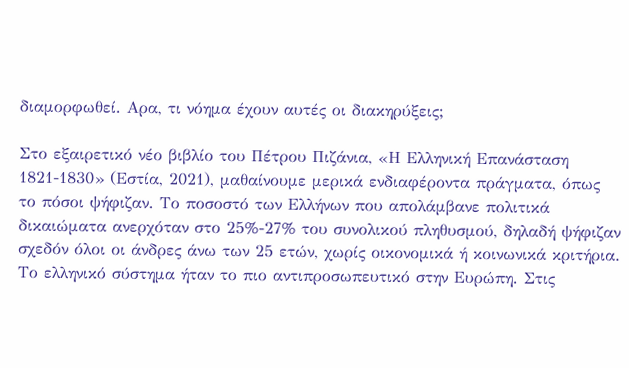διαμορφωθεί. Αρα, τι νόημα έχουν αυτές οι διακηρύξεις;

Στο εξαιρετικό νέο βιβλίο του Πέτρου Πιζάνια, «Η Ελληνική Επανάσταση 1821-1830» (Εστία, 2021), μαθαίνουμε μερικά ενδιαφέροντα πράγματα, όπως το πόσοι ψήφιζαν. Το ποσοστό των Ελλήνων που απολάμβανε πολιτικά δικαιώματα ανερχόταν στο 25%-27% του συνολικού πληθυσμού, δηλαδή ψήφιζαν σχεδόν όλοι οι άνδρες άνω των 25 ετών, χωρίς οικονομικά ή κοινωνικά κριτήρια. Το ελληνικό σύστημα ήταν το πιο αντιπροσωπευτικό στην Ευρώπη. Στις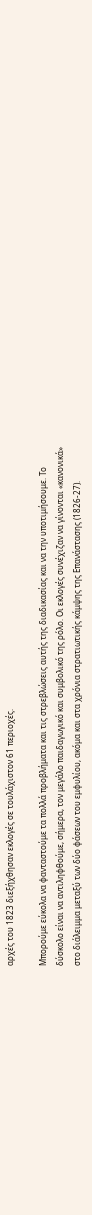αρχές του 1823 διεξήχθησαν εκλογές σε τουλάχιστον 61 περιοχές.

Μπορούμε εύκολα να φανταστούμε τα πολλά προβλήματα και τις στρεβλώσεις αυτής της διαδικασίας και να την υποτιμήσουμε. Το δύσκολο είναι να αντιληφθούμε, σήμερα, τον μεγάλο παιδαγωγικό και συμβολικό της ρόλο. Οι εκλογές συνέχιζαν να γίνονται «κανονικά» στο διάλειμμα μεταξύ των δύο φάσεων του εμφυλίου, ακόμα και στα χρόνια στρατιωτικής κάμψης της Επανάστασης (1826-27).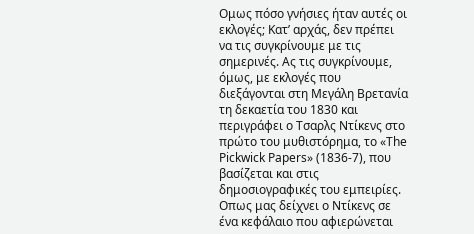Ομως πόσο γνήσιες ήταν αυτές οι εκλογές; Κατ’ αρχάς, δεν πρέπει να τις συγκρίνουμε με τις σημερινές. Ας τις συγκρίνουμε, όμως, με εκλογές που διεξάγονται στη Μεγάλη Βρετανία τη δεκαετία του 1830 και περιγράφει ο Τσαρλς Ντίκενς στο πρώτο του μυθιστόρημα, το «The Pickwick Papers» (1836-7), που βασίζεται και στις δημοσιογραφικές του εμπειρίες. Οπως μας δείχνει ο Ντίκενς σε ένα κεφάλαιο που αφιερώνεται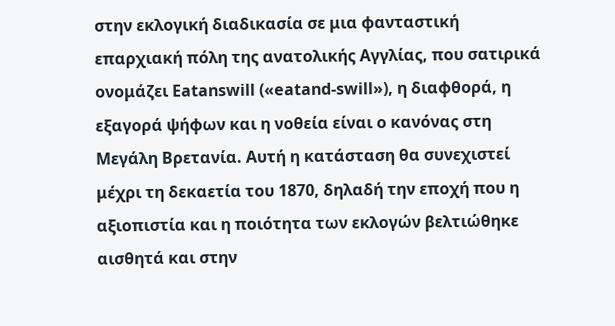στην εκλογική διαδικασία σε μια φανταστική επαρχιακή πόλη της ανατολικής Αγγλίας, που σατιρικά ονομάζει Eatanswill («eatand-swill»), η διαφθορά, η εξαγορά ψήφων και η νοθεία είναι ο κανόνας στη Μεγάλη Βρετανία. Αυτή η κατάσταση θα συνεχιστεί μέχρι τη δεκαετία του 1870, δηλαδή την εποχή που η αξιοπιστία και η ποιότητα των εκλογών βελτιώθηκε αισθητά και στην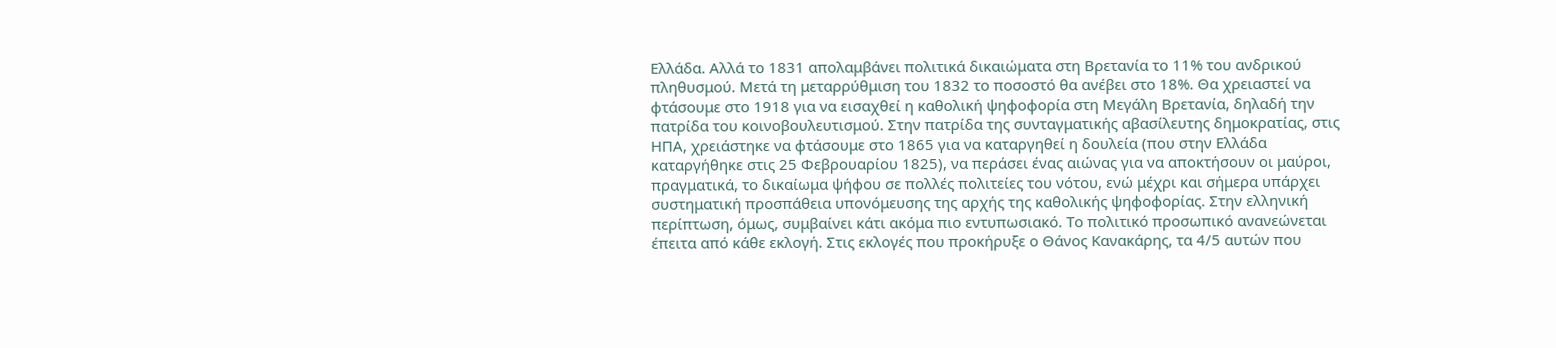Ελλάδα. Αλλά το 1831 απολαμβάνει πολιτικά δικαιώματα στη Βρετανία το 11% του ανδρικού πληθυσμού. Μετά τη μεταρρύθμιση του 1832 το ποσοστό θα ανέβει στο 18%. Θα χρειαστεί να φτάσουμε στο 1918 για να εισαχθεί η καθολική ψηφοφορία στη Μεγάλη Βρετανία, δηλαδή την πατρίδα του κοινοβουλευτισμού. Στην πατρίδα της συνταγματικής αβασίλευτης δημοκρατίας, στις ΗΠΑ, χρειάστηκε να φτάσουμε στο 1865 για να καταργηθεί η δουλεία (που στην Ελλάδα καταργήθηκε στις 25 Φεβρουαρίου 1825), να περάσει ένας αιώνας για να αποκτήσουν οι μαύροι, πραγματικά, το δικαίωμα ψήφου σε πολλές πολιτείες του νότου, ενώ μέχρι και σήμερα υπάρχει συστηματική προσπάθεια υπονόμευσης της αρχής της καθολικής ψηφοφορίας. Στην ελληνική περίπτωση, όμως, συμβαίνει κάτι ακόμα πιο εντυπωσιακό. Το πολιτικό προσωπικό ανανεώνεται έπειτα από κάθε εκλογή. Στις εκλογές που προκήρυξε ο Θάνος Κανακάρης, τα 4/5 αυτών που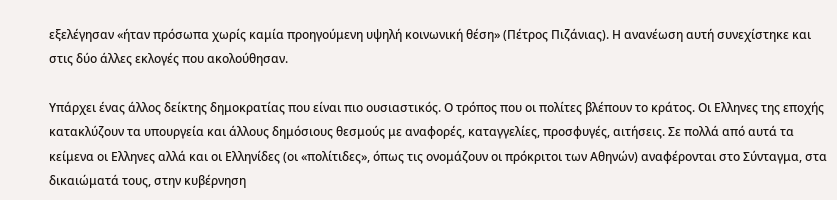εξελέγησαν «ήταν πρόσωπα χωρίς καμία προηγούμενη υψηλή κοινωνική θέση» (Πέτρος Πιζάνιας). Η ανανέωση αυτή συνεχίστηκε και στις δύο άλλες εκλογές που ακολούθησαν.

Υπάρχει ένας άλλος δείκτης δημοκρατίας που είναι πιο ουσιαστικός. Ο τρόπος που οι πολίτες βλέπουν το κράτος. Οι Ελληνες της εποχής κατακλύζουν τα υπουργεία και άλλους δημόσιους θεσμούς με αναφορές, καταγγελίες, προσφυγές, αιτήσεις. Σε πολλά από αυτά τα κείμενα οι Ελληνες αλλά και οι Ελληνίδες (οι «πολίτιδες», όπως τις ονομάζουν οι πρόκριτοι των Αθηνών) αναφέρονται στο Σύνταγμα, στα δικαιώματά τους, στην κυβέρνηση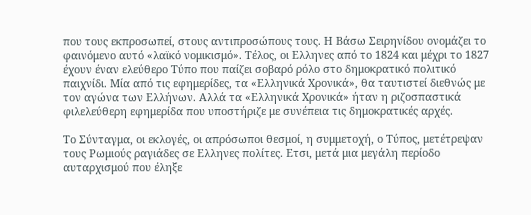που τους εκπροσωπεί, στους αντιπροσώπους τους. Η Βάσω Σειρηνίδου ονομάζει το φαινόμενο αυτό «λαϊκό νομικισμό». Τέλος, οι Ελληνες από το 1824 και μέχρι το 1827 έχουν έναν ελεύθερο Τύπο που παίζει σοβαρό ρόλο στο δημοκρατικό πολιτικό παιχνίδι. Μία από τις εφημερίδες, τα «Ελληνικά Χρονικά», θα ταυτιστεί διεθνώς με τον αγώνα των Ελλήνων. Αλλά τα «Ελληνικά Χρονικά» ήταν η ριζοσπαστικά φιλελεύθερη εφημερίδα που υποστήριζε με συνέπεια τις δημοκρατικές αρχές.

Το Σύνταγμα, οι εκλογές, οι απρόσωποι θεσμοί, η συμμετοχή, ο Τύπος, μετέτρεψαν τους Ρωμιούς ραγιάδες σε Ελληνες πολίτες. Ετσι, μετά μια μεγάλη περίοδο αυταρχισμού που έληξε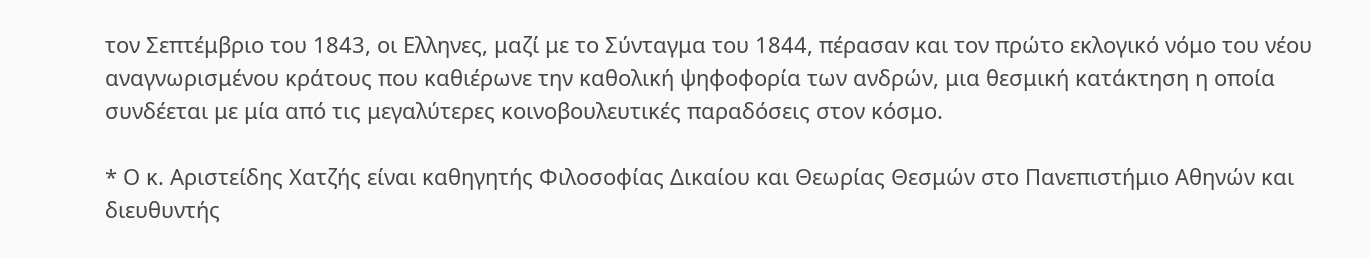τον Σεπτέμβριο του 1843, οι Ελληνες, μαζί με το Σύνταγμα του 1844, πέρασαν και τον πρώτο εκλογικό νόμο του νέου αναγνωρισμένου κράτους που καθιέρωνε την καθολική ψηφοφορία των ανδρών, μια θεσμική κατάκτηση η οποία συνδέεται με μία από τις μεγαλύτερες κοινοβουλευτικές παραδόσεις στον κόσμο.

* Ο κ. Αριστείδης Χατζής είναι καθηγητής Φιλοσοφίας Δικαίου και Θεωρίας Θεσμών στο Πανεπιστήμιο Αθηνών και διευθυντής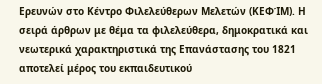Ερευνών στο Κέντρο Φιλελεύθερων Μελετών (ΚΕΦΊΜ). Η σειρά άρθρων με θέμα τα φιλελεύθερα, δημοκρατικά και νεωτερικά χαρακτηριστικά της Επανάστασης του 1821 αποτελεί μέρος του εκπαιδευτικού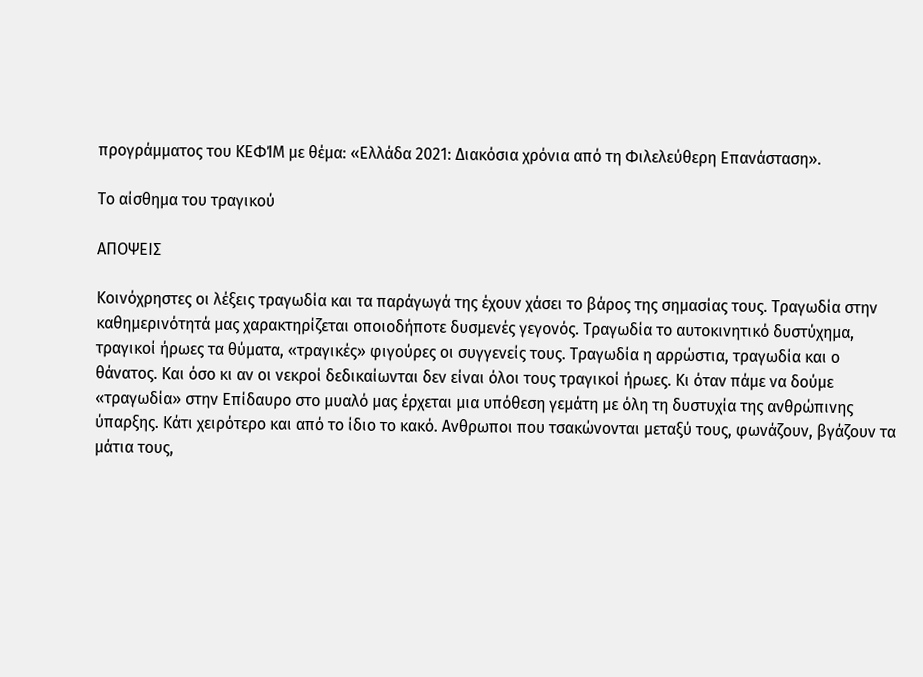προγράμματος του ΚΕΦΊΜ με θέμα: «Ελλάδα 2021: Διακόσια χρόνια από τη Φιλελεύθερη Επανάσταση».

Το αίσθημα του τραγικού

ΑΠΟΨΕΙΣ

Κοινόχρηστες οι λέξεις τραγωδία και τα παράγωγά της έχουν χάσει το βάρος της σημασίας τους. Τραγωδία στην καθημερινότητά μας χαρακτηρίζεται οποιοδήποτε δυσμενές γεγονός. Τραγωδία το αυτοκινητικό δυστύχημα, τραγικοί ήρωες τα θύματα, «τραγικές» φιγούρες οι συγγενείς τους. Τραγωδία η αρρώστια, τραγωδία και ο θάνατος. Και όσο κι αν οι νεκροί δεδικαίωνται δεν είναι όλοι τους τραγικοί ήρωες. Κι όταν πάμε να δούμε «τραγωδία» στην Επίδαυρο στο μυαλό μας έρχεται μια υπόθεση γεμάτη με όλη τη δυστυχία της ανθρώπινης ύπαρξης. Κάτι χειρότερο και από το ίδιο το κακό. Ανθρωποι που τσακώνονται μεταξύ τους, φωνάζουν, βγάζουν τα μάτια τους,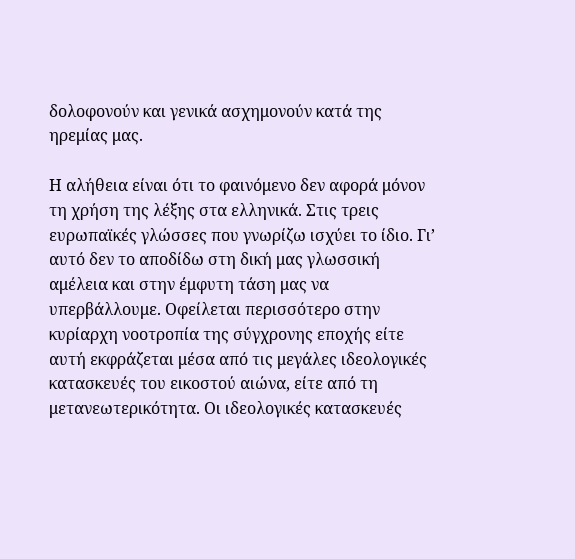δολοφονούν και γενικά ασχημονούν κατά της ηρεμίας μας.

Η αλήθεια είναι ότι το φαινόμενο δεν αφορά μόνον τη χρήση της λέξης στα ελληνικά. Στις τρεις ευρωπαϊκές γλώσσες που γνωρίζω ισχύει το ίδιο. Γι’ αυτό δεν το αποδίδω στη δική μας γλωσσική αμέλεια και στην έμφυτη τάση μας να υπερβάλλουμε. Οφείλεται περισσότερο στην κυρίαρχη νοοτροπία της σύγχρονης εποχής είτε αυτή εκφράζεται μέσα από τις μεγάλες ιδεολογικές κατασκευές του εικοστού αιώνα, είτε από τη μετανεωτερικότητα. Οι ιδεολογικές κατασκευές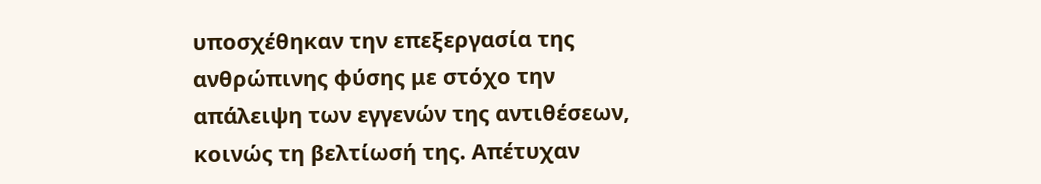υποσχέθηκαν την επεξεργασία της ανθρώπινης φύσης με στόχο την απάλειψη των εγγενών της αντιθέσεων, κοινώς τη βελτίωσή της. Απέτυχαν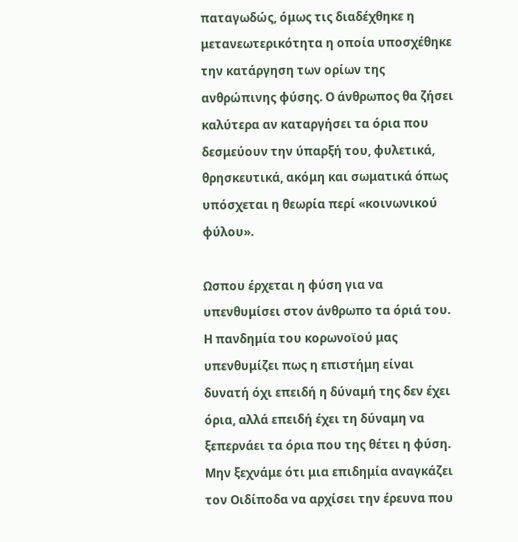παταγωδώς, όμως τις διαδέχθηκε η μετανεωτερικότητα η οποία υποσχέθηκε την κατάργηση των ορίων της ανθρώπινης φύσης. Ο άνθρωπος θα ζήσει καλύτερα αν καταργήσει τα όρια που δεσμεύουν την ύπαρξή του, φυλετικά, θρησκευτικά, ακόμη και σωματικά όπως υπόσχεται η θεωρία περί «κοινωνικού φύλου».

Ωσπου έρχεται η φύση για να υπενθυμίσει στον άνθρωπο τα όριά του. Η πανδημία του κορωνοϊού μας υπενθυμίζει πως η επιστήμη είναι δυνατή όχι επειδή η δύναμή της δεν έχει όρια, αλλά επειδή έχει τη δύναμη να ξεπερνάει τα όρια που της θέτει η φύση. Μην ξεχνάμε ότι μια επιδημία αναγκάζει τον Οιδίποδα να αρχίσει την έρευνα που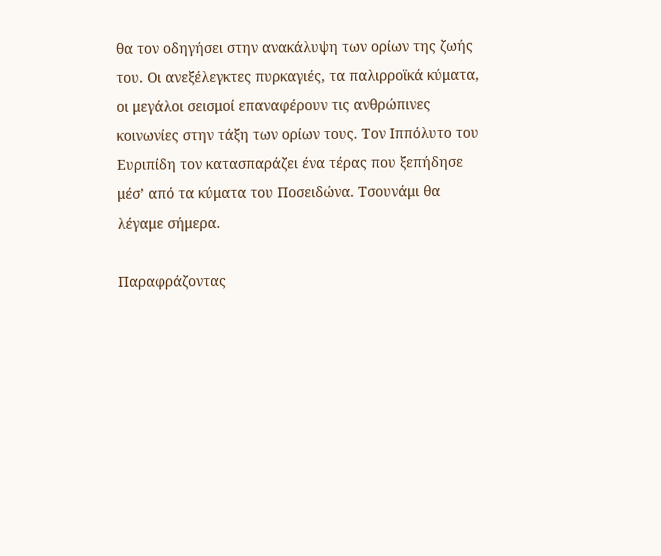θα τον οδηγήσει στην ανακάλυψη των ορίων της ζωής του. Οι ανεξέλεγκτες πυρκαγιές, τα παλιρροϊκά κύματα, οι μεγάλοι σεισμοί επαναφέρουν τις ανθρώπινες κοινωνίες στην τάξη των ορίων τους. Τον Ιππόλυτο του Ευριπίδη τον κατασπαράζει ένα τέρας που ξεπήδησε μέσ’ από τα κύματα του Ποσειδώνα. Τσουνάμι θα λέγαμε σήμερα.

Παραφράζοντας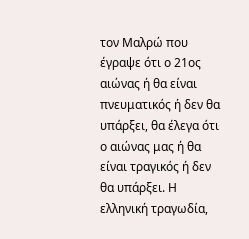τον Μαλρώ που έγραψε ότι ο 21ος αιώνας ή θα είναι πνευματικός ή δεν θα υπάρξει, θα έλεγα ότι ο αιώνας μας ή θα είναι τραγικός ή δεν θα υπάρξει. Η ελληνική τραγωδία,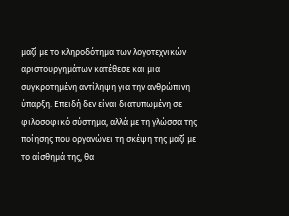μαζί με το κληροδότημα των λογοτεχνικών αριστουργημάτων κατέθεσε και μια συγκροτημένη αντίληψη για την ανθρώπινη ύπαρξη. Επειδή δεν είναι διατυπωμένη σε φιλοσοφικό σύστημα, αλλά με τη γλώσσα της ποίησης που οργανώνει τη σκέψη της μαζί με το αίσθημά της, θα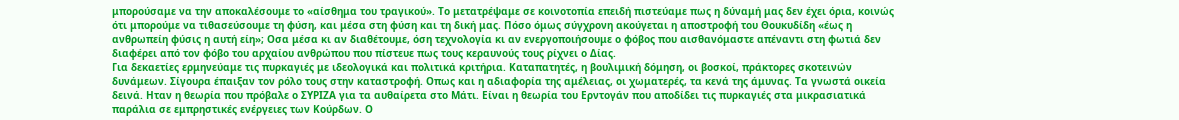μπορούσαμε να την αποκαλέσουμε το «αίσθημα του τραγικού». Το μετατρέψαμε σε κοινοτοπία επειδή πιστεύαμε πως η δύναμή μας δεν έχει όρια, κοινώς ότι μπορούμε να τιθασεύσουμε τη φύση, και μέσα στη φύση και τη δική μας. Πόσο όμως σύγχρονη ακούγεται η αποστροφή του Θουκυδίδη «έως η ανθρωπείη φύσις η αυτή είη»; Οσα μέσα κι αν διαθέτουμε, όση τεχνολογία κι αν ενεργοποιήσουμε ο φόβος που αισθανόμαστε απέναντι στη φωτιά δεν διαφέρει από τον φόβο του αρχαίου ανθρώπου που πίστευε πως τους κεραυνούς τους ρίχνει ο Δίας.
Για δεκαετίες ερμηνεύαμε τις πυρκαγιές με ιδεολογικά και πολιτικά κριτήρια. Καταπατητές, η βουλιμική δόμηση, οι βοσκοί, πράκτορες σκοτεινών δυνάμεων. Σίγουρα έπαιξαν τον ρόλο τους στην καταστροφή. Οπως και η αδιαφορία της αμέλειας, οι χωματερές, τα κενά της άμυνας. Τα γνωστά οικεία δεινά. Ηταν η θεωρία που πρόβαλε ο ΣΥΡΙΖΑ για τα αυθαίρετα στο Μάτι. Είναι η θεωρία του Ερντογάν που αποδίδει τις πυρκαγιές στα μικρασιατικά παράλια σε εμπρηστικές ενέργειες των Κούρδων. Ο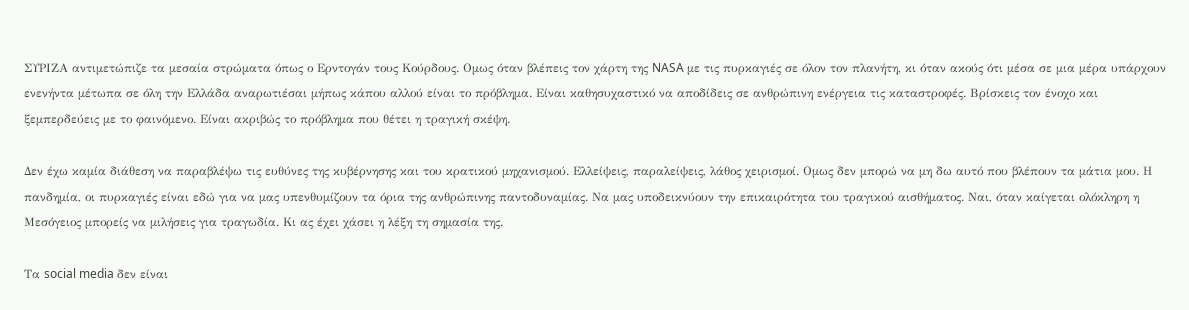ΣΥΡΙΖΑ αντιμετώπιζε τα μεσαία στρώματα όπως ο Ερντογάν τους Κούρδους. Ομως όταν βλέπεις τον χάρτη της NASA με τις πυρκαγιές σε όλον τον πλανήτη, κι όταν ακούς ότι μέσα σε μια μέρα υπάρχουν ενενήντα μέτωπα σε όλη την Ελλάδα αναρωτιέσαι μήπως κάπου αλλού είναι το πρόβλημα. Είναι καθησυχαστικό να αποδίδεις σε ανθρώπινη ενέργεια τις καταστροφές. Βρίσκεις τον ένοχο και ξεμπερδεύεις με το φαινόμενο. Είναι ακριβώς το πρόβλημα που θέτει η τραγική σκέψη.

Δεν έχω καμία διάθεση να παραβλέψω τις ευθύνες της κυβέρνησης και του κρατικού μηχανισμού. Ελλείψεις, παραλείψεις, λάθος χειρισμοί. Ομως δεν μπορώ να μη δω αυτό που βλέπουν τα μάτια μου. Η πανδημία, οι πυρκαγιές είναι εδώ για να μας υπενθυμίζουν τα όρια της ανθρώπινης παντοδυναμίας. Να μας υποδεικνύουν την επικαιρότητα του τραγικού αισθήματος. Ναι, όταν καίγεται ολόκληρη η Μεσόγειος μπορείς να μιλήσεις για τραγωδία. Κι ας έχει χάσει η λέξη τη σημασία της.

Τα social media δεν είναι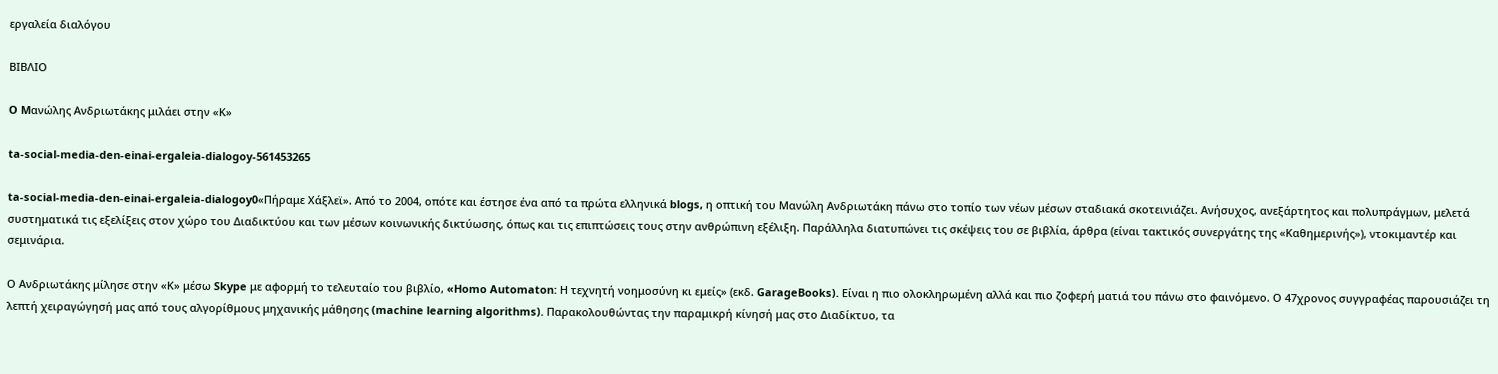εργαλεία διαλόγου

ΒΙΒΛΙΟ

O Mανώλης Ανδριωτάκης μιλάει στην «Κ»

ta-social-media-den-einai-ergaleia-dialogoy-561453265

ta-social-media-den-einai-ergaleia-dialogoy0«Πήραμε Χάξλεϊ». Από το 2004, οπότε και έστησε ένα από τα πρώτα ελληνικά blogs, η οπτική του Μανώλη Ανδριωτάκη πάνω στο τοπίο των νέων μέσων σταδιακά σκοτεινιάζει. Ανήσυχος, ανεξάρτητος και πολυπράγμων, μελετά συστηματικά τις εξελίξεις στον χώρο του Διαδικτύου και των μέσων κοινωνικής δικτύωσης, όπως και τις επιπτώσεις τους στην ανθρώπινη εξέλιξη. Παράλληλα διατυπώνει τις σκέψεις του σε βιβλία, άρθρα (είναι τακτικός συνεργάτης της «Καθημερινής»), ντοκιμαντέρ και σεμινάρια.

Ο Ανδριωτάκης μίλησε στην «Κ» μέσω Skype με αφορμή το τελευταίο του βιβλίο, «Homo Automaton: Η τεχνητή νοημοσύνη κι εμείς» (εκδ. GarageBooks). Είναι η πιο ολοκληρωμένη αλλά και πιο ζοφερή ματιά του πάνω στο φαινόμενο. Ο 47χρονος συγγραφέας παρουσιάζει τη λεπτή χειραγώγησή μας από τους αλγορίθμους μηχανικής μάθησης (machine learning algorithms). Παρακολουθώντας την παραμικρή κίνησή μας στο Διαδίκτυο, τα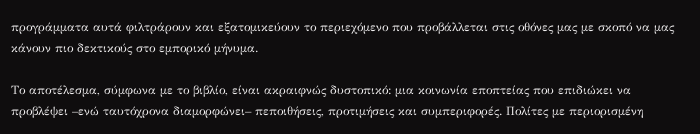προγράμματα αυτά φιλτράρουν και εξατομικεύουν το περιεχόμενο που προβάλλεται στις οθόνες μας με σκοπό να μας κάνουν πιο δεκτικούς στο εμπορικό μήνυμα.

Το αποτέλεσμα, σύμφωνα με το βιβλίο, είναι ακραιφνώς δυστοπικό: μια κοινωνία εποπτείας που επιδιώκει να προβλέψει –ενώ ταυτόχρονα διαμορφώνει– πεποιθήσεις, προτιμήσεις και συμπεριφορές. Πολίτες με περιορισμένη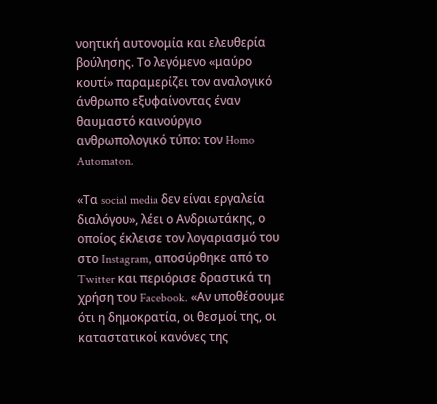νοητική αυτονομία και ελευθερία βούλησης. Το λεγόμενο «μαύρο κουτί» παραμερίζει τον αναλογικό άνθρωπο εξυφαίνοντας έναν θαυμαστό καινούργιο ανθρωπολογικό τύπο: τον Homo Automaton.

«Τα social media δεν είναι εργαλεία διαλόγου», λέει ο Ανδριωτάκης, ο οποίος έκλεισε τον λογαριασμό του στο Instagram, αποσύρθηκε από το Twitter και περιόρισε δραστικά τη χρήση του Facebook. «Αν υποθέσουμε ότι η δημοκρατία, οι θεσμοί της, οι καταστατικοί κανόνες της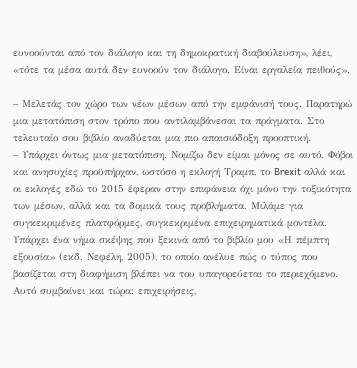ευνοούνται από τον διάλογο και τη δημοκρατική διαβούλευση», λέει, «τότε τα μέσα αυτά δεν ευνοούν τον διάλογο. Είναι εργαλεία πειθούς».

– Μελετάς τον χώρο των νέων μέσων από την εμφάνισή τους. Παρατηρώ μια μετατόπιση στον τρόπο που αντιλαμβάνεσαι τα πράγματα. Στο τελευταίο σου βιβλίο αναδύεται μια πιο απαισιόδοξη προοπτική.
– Υπάρχει όντως μια μετατόπιση. Νομίζω δεν είμαι μόνος σε αυτό. Φόβοι και ανησυχίες προϋπήρχαν, ωστόσο η εκλογή Τραμπ, το Brexit αλλά και οι εκλογές εδώ το 2015 έφεραν στην επιφάνεια όχι μόνο την τοξικότητα των μέσων, αλλά και τα δομικά τους προβλήματα. Μιλάμε για συγκεκριμένες πλατφόρμες, συγκεκριμένα επιχειρηματικά μοντέλα. Υπάρχει ένα νήμα σκέψης που ξεκινά από το βιβλίο μου «Η πέμπτη εξουσία» (εκδ. Νεφέλη, 2005), το οποίο ανέλυε πώς ο τύπος που βασίζεται στη διαφήμιση βλέπει να του υπαγορεύεται το περιεχόμενο. Αυτό συμβαίνει και τώρα: επιχειρήσεις,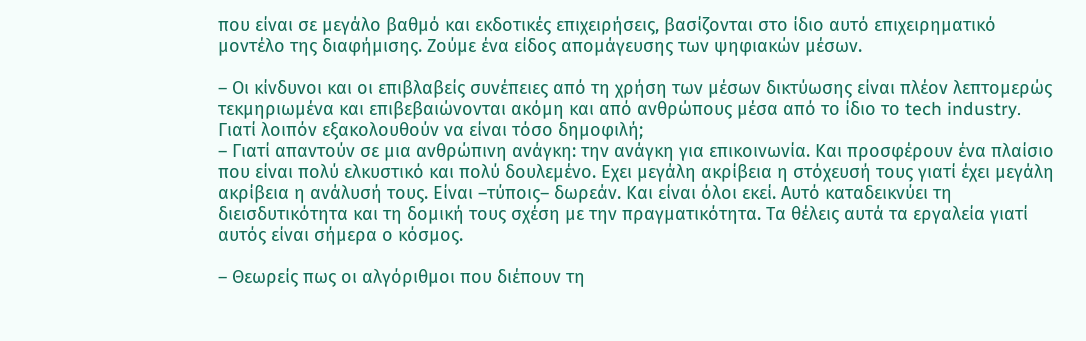που είναι σε μεγάλο βαθμό και εκδοτικές επιχειρήσεις, βασίζονται στο ίδιο αυτό επιχειρηματικό μοντέλο της διαφήμισης. Ζούμε ένα είδος απομάγευσης των ψηφιακών μέσων.

– Οι κίνδυνοι και οι επιβλαβείς συνέπειες από τη χρήση των μέσων δικτύωσης είναι πλέον λεπτομερώς τεκμηριωμένα και επιβεβαιώνονται ακόμη και από ανθρώπους μέσα από το ίδιο το tech industry. Γιατί λοιπόν εξακολουθούν να είναι τόσο δημοφιλή;
– Γιατί απαντούν σε μια ανθρώπινη ανάγκη: την ανάγκη για επικοινωνία. Και προσφέρουν ένα πλαίσιο που είναι πολύ ελκυστικό και πολύ δουλεμένο. Εχει μεγάλη ακρίβεια η στόχευσή τους γιατί έχει μεγάλη ακρίβεια η ανάλυσή τους. Είναι –τύποις– δωρεάν. Και είναι όλοι εκεί. Αυτό καταδεικνύει τη διεισδυτικότητα και τη δομική τους σχέση με την πραγματικότητα. Τα θέλεις αυτά τα εργαλεία γιατί αυτός είναι σήμερα ο κόσμος.

– Θεωρείς πως οι αλγόριθμοι που διέπουν τη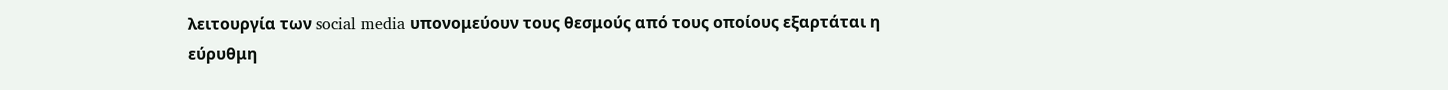λειτουργία των social media υπονομεύουν τους θεσμούς από τους οποίους εξαρτάται η εύρυθμη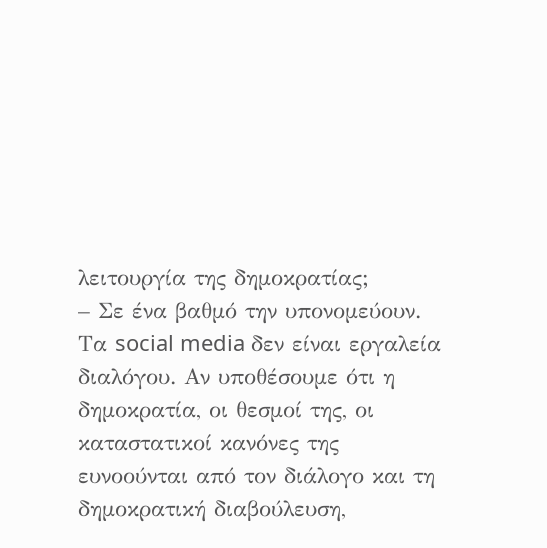λειτουργία της δημοκρατίας;
– Σε ένα βαθμό την υπονομεύουν. Τα social media δεν είναι εργαλεία διαλόγου. Αν υποθέσουμε ότι η δημοκρατία, οι θεσμοί της, οι καταστατικοί κανόνες της ευνοούνται από τον διάλογο και τη δημοκρατική διαβούλευση,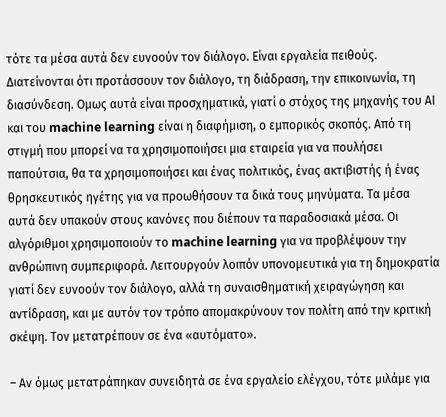τότε τα μέσα αυτά δεν ευνοούν τον διάλογο. Είναι εργαλεία πειθούς. Διατείνονται ότι προτάσσουν τον διάλογο, τη διάδραση, την επικοινωνία, τη διασύνδεση. Ομως αυτά είναι προσχηματικά, γιατί ο στόχος της μηχανής του ΑΙ και του machine learning είναι η διαφήμιση, ο εμπορικός σκοπός. Από τη στιγμή που μπορεί να τα χρησιμοποιήσει μια εταιρεία για να πουλήσει παπούτσια, θα τα χρησιμοποιήσει και ένας πολιτικός, ένας ακτιβιστής ή ένας θρησκευτικός ηγέτης για να προωθήσουν τα δικά τους μηνύματα. Τα μέσα αυτά δεν υπακούν στους κανόνες που διέπουν τα παραδοσιακά μέσα. Οι αλγόριθμοι χρησιμοποιούν το machine learning για να προβλέψουν την ανθρώπινη συμπεριφορά. Λειτουργούν λοιπόν υπονομευτικά για τη δημοκρατία γιατί δεν ευνοούν τον διάλογο, αλλά τη συναισθηματική χειραγώγηση και αντίδραση, και με αυτόν τον τρόπο απομακρύνουν τον πολίτη από την κριτική σκέψη. Τον μετατρέπουν σε ένα «αυτόματο».

– Αν όμως μετατράπηκαν συνειδητά σε ένα εργαλείο ελέγχου, τότε μιλάμε για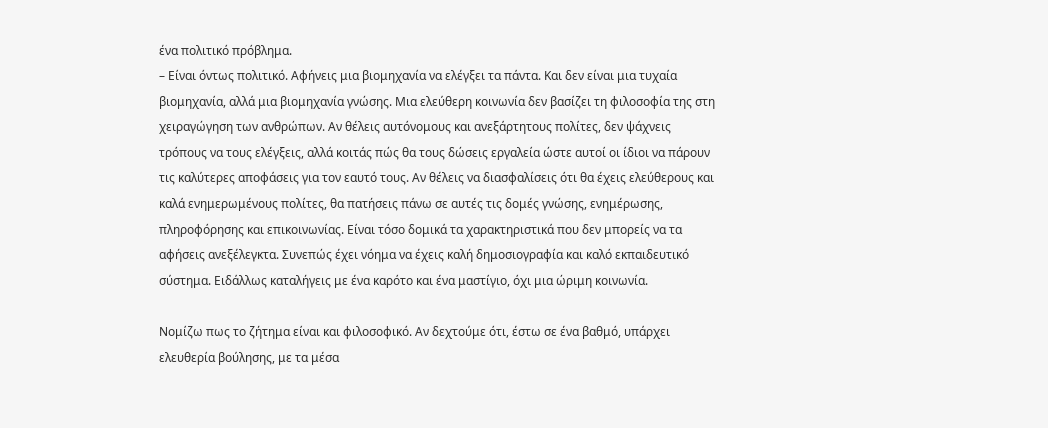ένα πολιτικό πρόβλημα.
– Είναι όντως πολιτικό. Αφήνεις μια βιομηχανία να ελέγξει τα πάντα. Και δεν είναι μια τυχαία βιομηχανία, αλλά μια βιομηχανία γνώσης. Μια ελεύθερη κοινωνία δεν βασίζει τη φιλοσοφία της στη χειραγώγηση των ανθρώπων. Αν θέλεις αυτόνομους και ανεξάρτητους πολίτες, δεν ψάχνεις τρόπους να τους ελέγξεις, αλλά κοιτάς πώς θα τους δώσεις εργαλεία ώστε αυτοί οι ίδιοι να πάρουν τις καλύτερες αποφάσεις για τον εαυτό τους. Αν θέλεις να διασφαλίσεις ότι θα έχεις ελεύθερους και καλά ενημερωμένους πολίτες, θα πατήσεις πάνω σε αυτές τις δομές γνώσης, ενημέρωσης, πληροφόρησης και επικοινωνίας. Είναι τόσο δομικά τα χαρακτηριστικά που δεν μπορείς να τα αφήσεις ανεξέλεγκτα. Συνεπώς έχει νόημα να έχεις καλή δημοσιογραφία και καλό εκπαιδευτικό σύστημα. Ειδάλλως καταλήγεις με ένα καρότο και ένα μαστίγιο, όχι μια ώριμη κοινωνία.

Νομίζω πως το ζήτημα είναι και φιλοσοφικό. Αν δεχτούμε ότι, έστω σε ένα βαθμό, υπάρχει ελευθερία βούλησης, με τα μέσα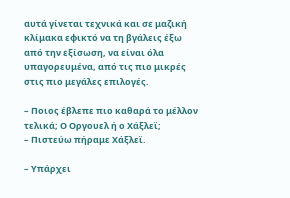αυτά γίνεται τεχνικά και σε μαζική κλίμακα εφικτό να τη βγάλεις έξω από την εξίσωση, να είναι όλα υπαγορευμένα, από τις πιο μικρές στις πιο μεγάλες επιλογές.

– Ποιος έβλεπε πιο καθαρά το μέλλον τελικά; Ο Οργουελ ή ο Χάξλεϊ;
– Πιστεύω πήραμε Χάξλεϊ.

– Υπάρχει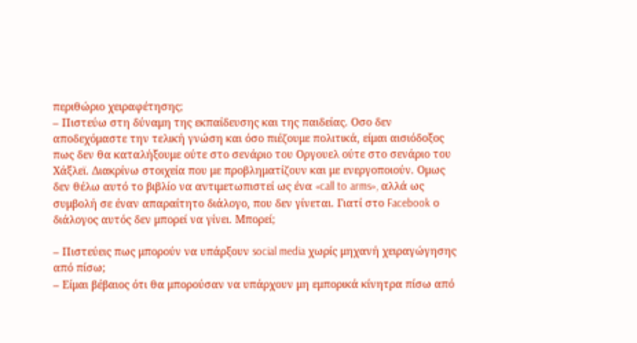περιθώριο χειραφέτησης;
– Πιστεύω στη δύναμη της εκπαίδευσης και της παιδείας. Oσο δεν αποδεχόμαστε την τελική γνώση και όσο πιέζουμε πολιτικά, είμαι αισιόδοξος πως δεν θα καταλήξουμε ούτε στο σενάριο του Οργουελ ούτε στο σενάριο του Χάξλεϊ. Διακρίνω στοιχεία που με προβληματίζουν και με ενεργοποιούν. Ομως δεν θέλω αυτό το βιβλίο να αντιμετωπιστεί ως ένα «call to arms», αλλά ως συμβολή σε έναν απαραίτητο διάλογο, που δεν γίνεται. Γιατί στο Facebook ο διάλογος αυτός δεν μπορεί να γίνει. Μπορεί;

– Πιστεύεις πως μπορούν να υπάρξουν social media χωρίς μηχανή χειραγώγησης από πίσω;
– Είμαι βέβαιος ότι θα μπορούσαν να υπάρχουν μη εμπορικά κίνητρα πίσω από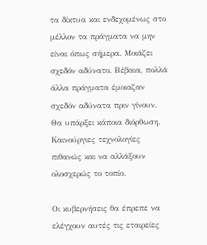τα δίκτυα και ενδεχομένως στο μέλλον τα πράγματα να μην είναι όπως σήμερα. Μοιάζει σχεδόν αδύνατο. Βέβαια, πολλά άλλα πράγματα έμοιαζαν σχεδόν αδύνατα πριν γίνουν. Θα υπάρξει κάποια διόρθωση. Καινούργιες τεχνολογίες πιθανώς και να αλλάξουν ολοσχερώς το τοπίο.

Οι κυβερνήσεις θα έπρεπε να ελέγχουν αυτές τις εταιρείες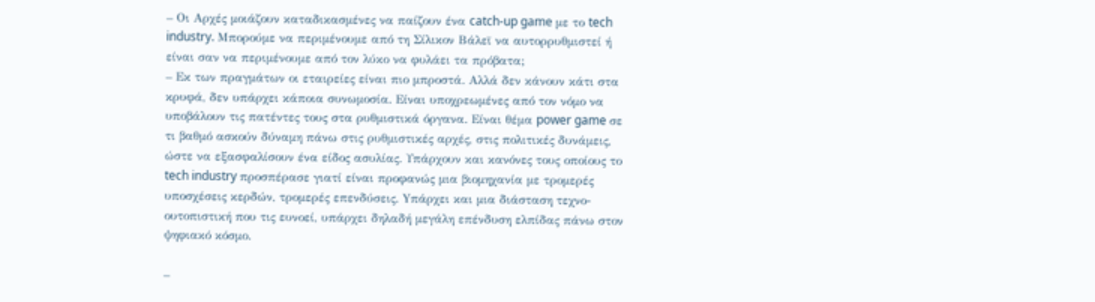– Οι Αρχές μοιάζουν καταδικασμένες να παίζουν ένα catch-up game με το tech industry. Μπορούμε να περιμένουμε από τη Σίλικον Βάλεϊ να αυτορρυθμιστεί ή είναι σαν να περιμένουμε από τον λύκο να φυλάει τα πρόβατα;
– Εκ των πραγμάτων οι εταιρείες είναι πιο μπροστά. Αλλά δεν κάνουν κάτι στα κρυφά, δεν υπάρχει κάποια συνωμοσία. Είναι υποχρεωμένες από τον νόμο να υποβάλουν τις πατέντες τους στα ρυθμιστικά όργανα. Είναι θέμα power game σε τι βαθμό ασκούν δύναμη πάνω στις ρυθμιστικές αρχές, στις πολιτικές δυνάμεις, ώστε να εξασφαλίσουν ένα είδος ασυλίας. Υπάρχουν και κανόνες τους οποίους το tech industry προσπέρασε γιατί είναι προφανώς μια βιομηχανία με τρομερές υποσχέσεις κερδών, τρομερές επενδύσεις. Yπάρχει και μια διάσταση τεχνο-ουτοπιστική που τις ευνοεί, υπάρχει δηλαδή μεγάλη επένδυση ελπίδας πάνω στον ψηφιακό κόσμο.

–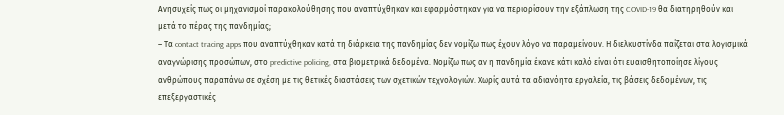Ανησυχείς πως οι μηχανισμοί παρακολούθησης που αναπτύχθηκαν και εφαρμόστηκαν για να περιορίσουν την εξάπλωση της COVID-19 θα διατηρηθούν και μετά το πέρας της πανδημίας;
– Τα contact tracing apps που αναπτύχθηκαν κατά τη διάρκεια της πανδημίας δεν νομίζω πως έχουν λόγο να παραμείνουν. Η διελκυστίνδα παίζεται στα λογισμικά αναγνώρισης προσώπων, στο predictive policing, στα βιομετρικά δεδομένα. Νομίζω πως αν η πανδημία έκανε κάτι καλό είναι ότι ευαισθητοποίησε λίγους ανθρώπους παραπάνω σε σχέση με τις θετικές διαστάσεις των σχετικών τεχνολογιών. Χωρίς αυτά τα αδιανόητα εργαλεία, τις βάσεις δεδομένων, τις επεξεργαστικές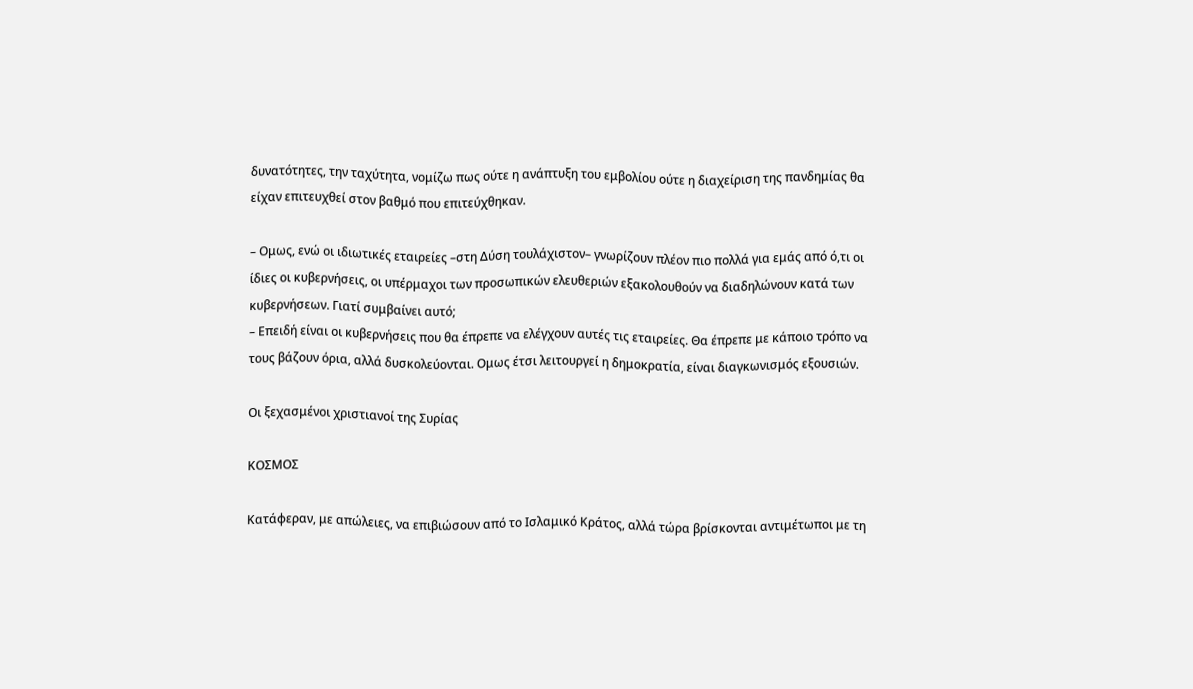δυνατότητες, την ταχύτητα, νομίζω πως ούτε η ανάπτυξη του εμβολίου ούτε η διαχείριση της πανδημίας θα είχαν επιτευχθεί στον βαθμό που επιτεύχθηκαν.

– Ομως, ενώ οι ιδιωτικές εταιρείες –στη Δύση τουλάχιστον– γνωρίζουν πλέον πιο πολλά για εμάς από ό,τι οι ίδιες οι κυβερνήσεις, οι υπέρμαχοι των προσωπικών ελευθεριών εξακολουθούν να διαδηλώνουν κατά των κυβερνήσεων. Γιατί συμβαίνει αυτό;
– Επειδή είναι οι κυβερνήσεις που θα έπρεπε να ελέγχουν αυτές τις εταιρείες. Θα έπρεπε με κάποιο τρόπο να τους βάζουν όρια, αλλά δυσκολεύονται. Ομως έτσι λειτουργεί η δημοκρατία, είναι διαγκωνισμός εξουσιών.

Οι ξεχασμένοι χριστιανοί της Συρίας

ΚΟΣΜΟΣ

Κατάφεραν, με απώλειες, να επιβιώσουν από το Ισλαμικό Κράτος, αλλά τώρα βρίσκονται αντιμέτωποι με τη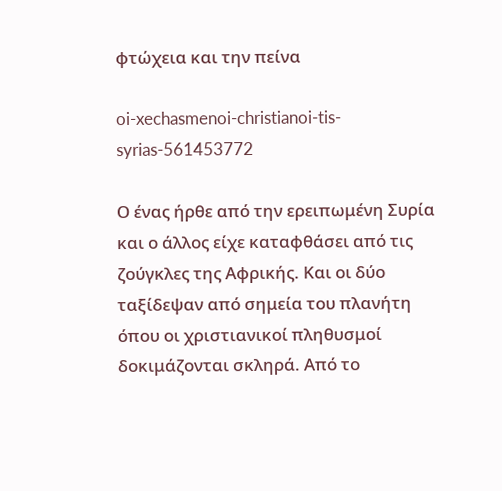φτώχεια και την πείνα

oi-xechasmenoi-christianoi-tis-syrias-561453772

Ο ένας ήρθε από την ερειπωμένη Συρία και ο άλλος είχε καταφθάσει από τις ζούγκλες της Αφρικής. Και οι δύο ταξίδεψαν από σημεία του πλανήτη όπου οι χριστιανικοί πληθυσμοί δοκιμάζονται σκληρά. Από το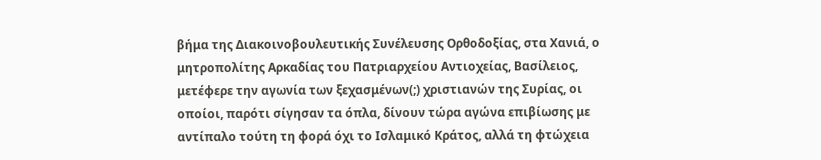βήμα της Διακοινοβουλευτικής Συνέλευσης Ορθοδοξίας, στα Χανιά, ο μητροπολίτης Αρκαδίας του Πατριαρχείου Αντιοχείας, Βασίλειος, μετέφερε την αγωνία των ξεχασμένων(;) χριστιανών της Συρίας, οι οποίοι, παρότι σίγησαν τα όπλα, δίνουν τώρα αγώνα επιβίωσης με αντίπαλο τούτη τη φορά όχι το Ισλαμικό Κράτος, αλλά τη φτώχεια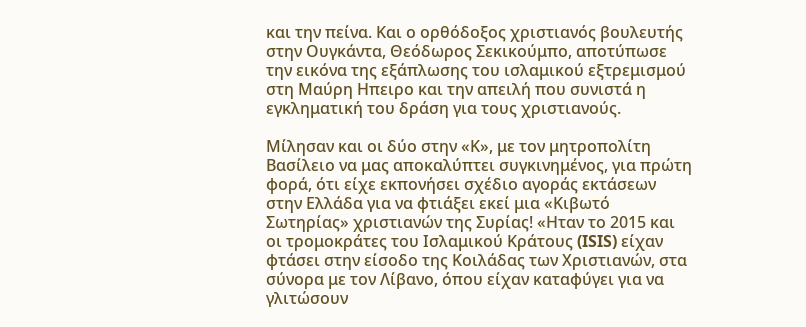και την πείνα. Και ο ορθόδοξος χριστιανός βουλευτής στην Ουγκάντα, Θεόδωρος Σεκικούμπο, αποτύπωσε την εικόνα της εξάπλωσης του ισλαμικού εξτρεμισμού στη Μαύρη Ηπειρο και την απειλή που συνιστά η εγκληματική του δράση για τους χριστιανούς.

Μίλησαν και οι δύο στην «Κ», με τον μητροπολίτη Βασίλειο να μας αποκαλύπτει συγκινημένος, για πρώτη φορά, ότι είχε εκπονήσει σχέδιο αγοράς εκτάσεων στην Ελλάδα για να φτιάξει εκεί μια «Κιβωτό Σωτηρίας» χριστιανών της Συρίας! «Ηταν το 2015 και οι τρομοκράτες του Ισλαμικού Κράτους (ISIS) είχαν φτάσει στην είσοδο της Κοιλάδας των Χριστιανών, στα σύνορα με τον Λίβανο, όπου είχαν καταφύγει για να γλιτώσουν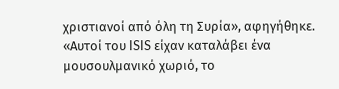χριστιανοί από όλη τη Συρία», αφηγήθηκε. «Αυτοί του ISIS είχαν καταλάβει ένα μουσουλμανικό χωριό, το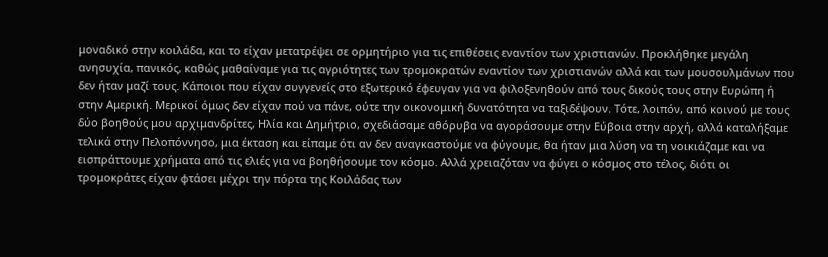μοναδικό στην κοιλάδα, και το είχαν μετατρέψει σε ορμητήριο για τις επιθέσεις εναντίον των χριστιανών. Προκλήθηκε μεγάλη ανησυχία, πανικός, καθώς μαθαίναμε για τις αγριότητες των τρομοκρατών εναντίον των χριστιανών αλλά και των μουσουλμάνων που δεν ήταν μαζί τους. Κάποιοι που είχαν συγγενείς στο εξωτερικό έφευγαν για να φιλοξενηθούν από τους δικούς τους στην Ευρώπη ή στην Αμερική. Μερικοί όμως δεν είχαν πού να πάνε, ούτε την οικονομική δυνατότητα να ταξιδέψουν. Τότε, λοιπόν, από κοινού με τους δύο βοηθούς μου αρχιμανδρίτες, Ηλία και Δημήτριο, σχεδιάσαμε αθόρυβα να αγοράσουμε στην Εύβοια στην αρχή, αλλά καταλήξαμε τελικά στην Πελοπόννησο, μια έκταση και είπαμε ότι αν δεν αναγκαστούμε να φύγουμε, θα ήταν μια λύση να τη νοικιάζαμε και να εισπράττουμε χρήματα από τις ελιές για να βοηθήσουμε τον κόσμο. Αλλά χρειαζόταν να φύγει ο κόσμος στο τέλος, διότι οι τρομοκράτες είχαν φτάσει μέχρι την πόρτα της Κοιλάδας των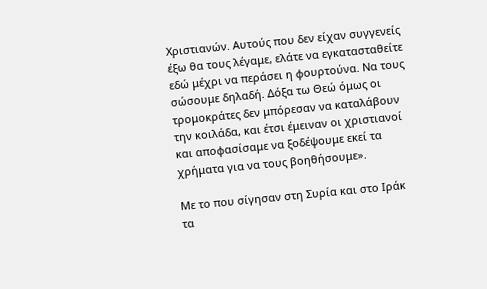Χριστιανών. Αυτούς που δεν είχαν συγγενείς έξω θα τους λέγαμε, ελάτε να εγκατασταθείτε εδώ μέχρι να περάσει η φουρτούνα. Να τους σώσουμε δηλαδή. Δόξα τω Θεώ όμως οι τρομοκράτες δεν μπόρεσαν να καταλάβουν την κοιλάδα, και έτσι έμειναν οι χριστιανοί και αποφασίσαμε να ξοδέψουμε εκεί τα χρήματα για να τους βοηθήσουμε».

Με το που σίγησαν στη Συρία και στο Ιράκ τα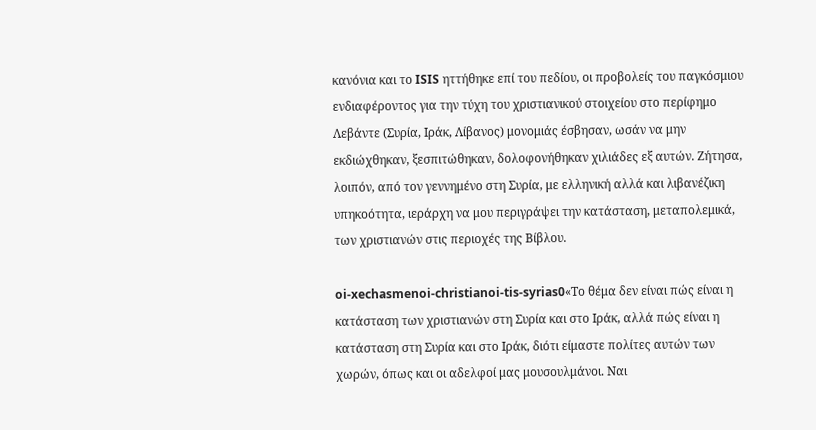κανόνια και το ISIS ηττήθηκε επί του πεδίου, οι προβολείς του παγκόσμιου ενδιαφέροντος για την τύχη του χριστιανικού στοιχείου στο περίφημο Λεβάντε (Συρία, Ιράκ, Λίβανος) μονομιάς έσβησαν, ωσάν να μην εκδιώχθηκαν, ξεσπιτώθηκαν, δολοφονήθηκαν χιλιάδες εξ αυτών. Ζήτησα, λοιπόν, από τον γεννημένο στη Συρία, με ελληνική αλλά και λιβανέζικη υπηκοότητα, ιεράρχη να μου περιγράψει την κατάσταση, μεταπολεμικά, των χριστιανών στις περιοχές της Βίβλου.

oi-xechasmenoi-christianoi-tis-syrias0«Το θέμα δεν είναι πώς είναι η κατάσταση των χριστιανών στη Συρία και στο Ιράκ, αλλά πώς είναι η κατάσταση στη Συρία και στο Ιράκ, διότι είμαστε πολίτες αυτών των χωρών, όπως και οι αδελφοί μας μουσουλμάνοι. Ναι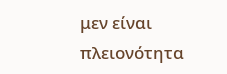μεν είναι πλειονότητα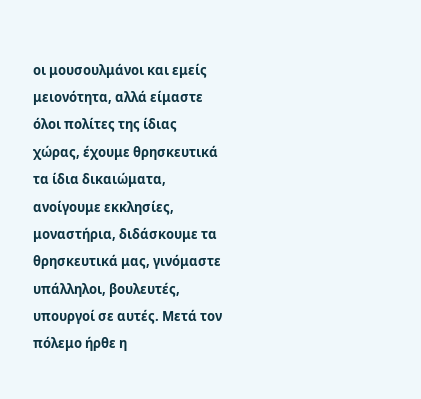οι μουσουλμάνοι και εμείς μειονότητα, αλλά είμαστε όλοι πολίτες της ίδιας χώρας, έχουμε θρησκευτικά τα ίδια δικαιώματα, ανοίγουμε εκκλησίες, μοναστήρια, διδάσκουμε τα θρησκευτικά μας, γινόμαστε υπάλληλοι, βουλευτές, υπουργοί σε αυτές. Μετά τον πόλεμο ήρθε η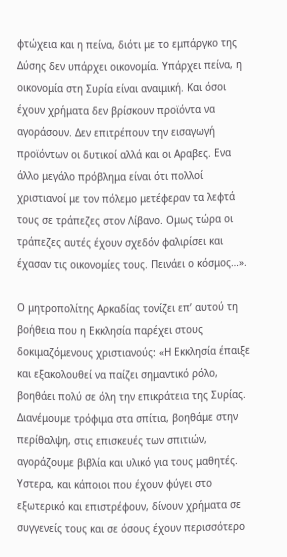φτώχεια και η πείνα, διότι με το εμπάργκο της Δύσης δεν υπάρχει οικονομία. Υπάρχει πείνα, η οικονομία στη Συρία είναι αναιμική. Και όσοι έχουν χρήματα δεν βρίσκουν προϊόντα να αγοράσουν. Δεν επιτρέπουν την εισαγωγή προϊόντων οι δυτικοί αλλά και οι Αραβες. Ενα άλλο μεγάλο πρόβλημα είναι ότι πολλοί χριστιανοί με τον πόλεμο μετέφεραν τα λεφτά τους σε τράπεζες στον Λίβανο. Ομως τώρα οι τράπεζες αυτές έχουν σχεδόν φαλιρίσει και έχασαν τις οικονομίες τους. Πεινάει ο κόσμος…».

Ο μητροπολίτης Αρκαδίας τονίζει επ’ αυτού τη βοήθεια που η Εκκλησία παρέχει στους δοκιμαζόμενους χριστιανούς: «Η Εκκλησία έπαιξε και εξακολουθεί να παίζει σημαντικό ρόλο, βοηθάει πολύ σε όλη την επικράτεια της Συρίας. Διανέμουμε τρόφιμα στα σπίτια, βοηθάμε στην περίθαλψη, στις επισκευές των σπιτιών, αγοράζουμε βιβλία και υλικό για τους μαθητές. Υστερα, και κάποιοι που έχουν φύγει στο εξωτερικό και επιστρέφουν, δίνουν χρήματα σε συγγενείς τους και σε όσους έχουν περισσότερο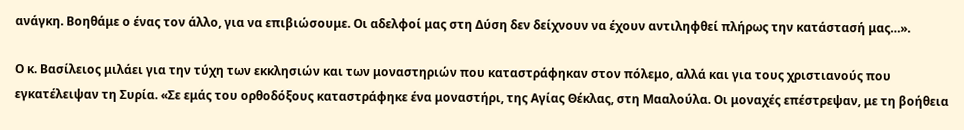ανάγκη. Βοηθάμε ο ένας τον άλλο, για να επιβιώσουμε. Οι αδελφοί μας στη Δύση δεν δείχνουν να έχουν αντιληφθεί πλήρως την κατάστασή μας…».

Ο κ. Βασίλειος μιλάει για την τύχη των εκκλησιών και των μοναστηριών που καταστράφηκαν στον πόλεμο, αλλά και για τους χριστιανούς που εγκατέλειψαν τη Συρία. «Σε εμάς του ορθοδόξους καταστράφηκε ένα μοναστήρι, της Αγίας Θέκλας, στη Μααλούλα. Οι μοναχές επέστρεψαν, με τη βοήθεια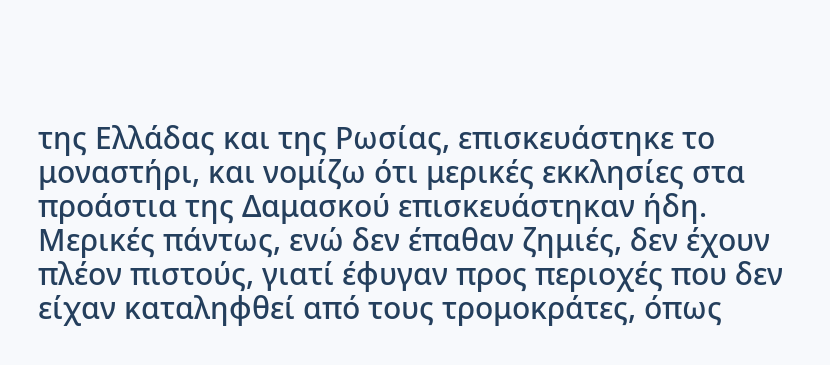της Ελλάδας και της Ρωσίας, επισκευάστηκε το μοναστήρι, και νομίζω ότι μερικές εκκλησίες στα προάστια της Δαμασκού επισκευάστηκαν ήδη. Μερικές πάντως, ενώ δεν έπαθαν ζημιές, δεν έχουν πλέον πιστούς, γιατί έφυγαν προς περιοχές που δεν είχαν καταληφθεί από τους τρομοκράτες, όπως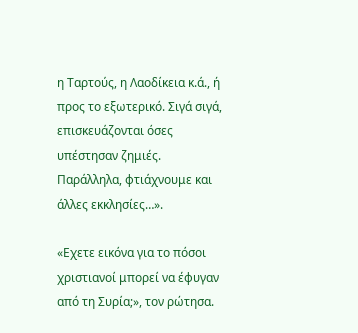η Ταρτούς, η Λαοδίκεια κ.ά., ή προς το εξωτερικό. Σιγά σιγά, επισκευάζονται όσες υπέστησαν ζημιές. Παράλληλα, φτιάχνουμε και άλλες εκκλησίες…».

«Εχετε εικόνα για το πόσοι χριστιανοί μπορεί να έφυγαν από τη Συρία;», τον ρώτησα.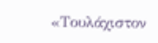«Τουλάχιστον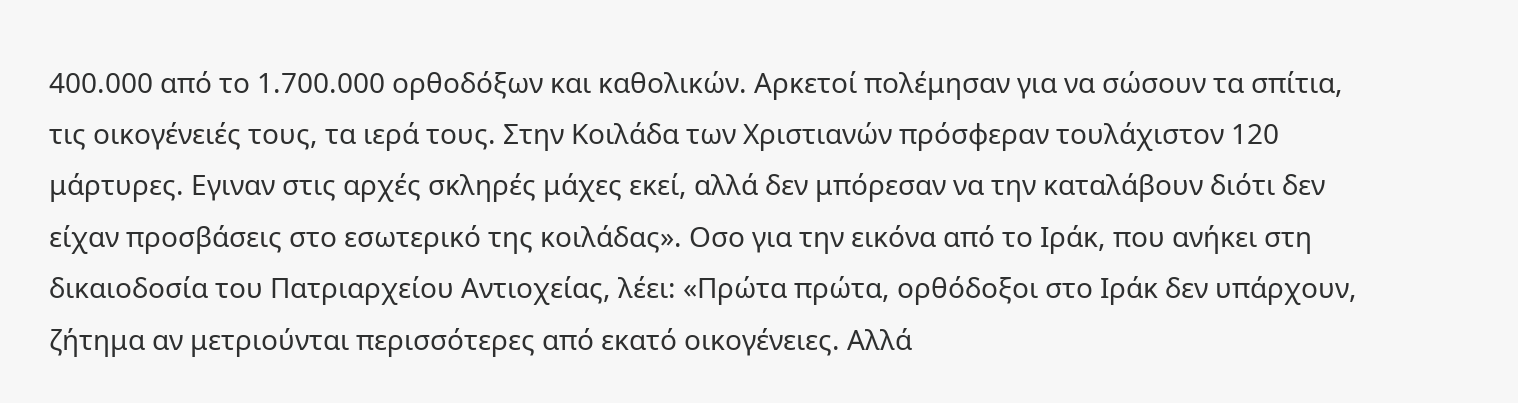400.000 από το 1.700.000 ορθοδόξων και καθολικών. Αρκετοί πολέμησαν για να σώσουν τα σπίτια, τις οικογένειές τους, τα ιερά τους. Στην Κοιλάδα των Χριστιανών πρόσφεραν τουλάχιστον 120 μάρτυρες. Εγιναν στις αρχές σκληρές μάχες εκεί, αλλά δεν μπόρεσαν να την καταλάβουν διότι δεν είχαν προσβάσεις στο εσωτερικό της κοιλάδας». Οσο για την εικόνα από το Ιράκ, που ανήκει στη δικαιοδοσία του Πατριαρχείου Αντιοχείας, λέει: «Πρώτα πρώτα, ορθόδοξοι στο Ιράκ δεν υπάρχουν, ζήτημα αν μετριούνται περισσότερες από εκατό οικογένειες. Αλλά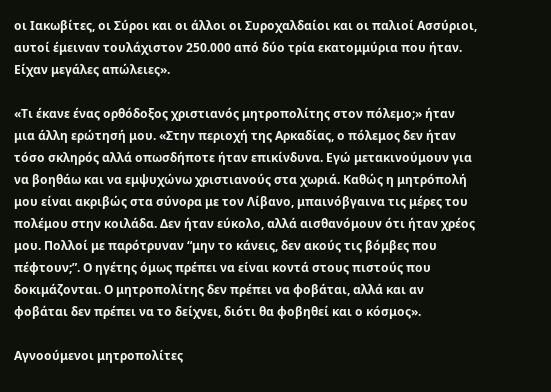οι Ιακωβίτες, οι Σύροι και οι άλλοι οι Συροχαλδαίοι και οι παλιοί Ασσύριοι, αυτοί έμειναν τουλάχιστον 250.000 από δύο τρία εκατομμύρια που ήταν. Είχαν μεγάλες απώλειες».

«Τι έκανε ένας ορθόδοξος χριστιανός μητροπολίτης στον πόλεμο;» ήταν μια άλλη ερώτησή μου. «Στην περιοχή της Αρκαδίας, ο πόλεμος δεν ήταν τόσο σκληρός αλλά οπωσδήποτε ήταν επικίνδυνα. Εγώ μετακινούμουν για να βοηθάω και να εμψυχώνω χριστιανούς στα χωριά. Καθώς η μητρόπολή μου είναι ακριβώς στα σύνορα με τον Λίβανο, μπαινόβγαινα τις μέρες του πολέμου στην κοιλάδα. Δεν ήταν εύκολο, αλλά αισθανόμουν ότι ήταν χρέος μου. Πολλοί με παρότρυναν “μην το κάνεις, δεν ακούς τις βόμβες που πέφτουν;”. Ο ηγέτης όμως πρέπει να είναι κοντά στους πιστούς που δοκιμάζονται. Ο μητροπολίτης δεν πρέπει να φοβάται, αλλά και αν φοβάται δεν πρέπει να το δείχνει, διότι θα φοβηθεί και ο κόσμος».

Αγνοούμενοι μητροπολίτες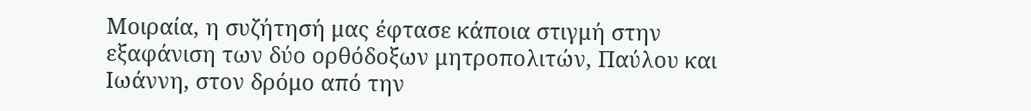Μοιραία, η συζήτησή μας έφτασε κάποια στιγμή στην εξαφάνιση των δύο ορθόδοξων μητροπολιτών, Παύλου και Ιωάννη, στον δρόμο από την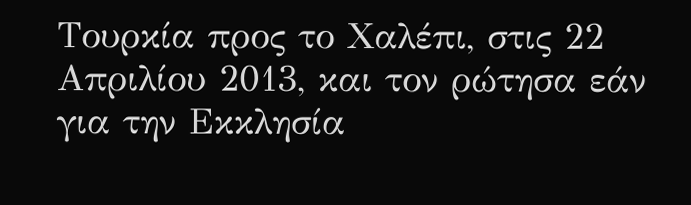Τουρκία προς το Χαλέπι, στις 22 Απριλίου 2013, και τον ρώτησα εάν για την Εκκλησία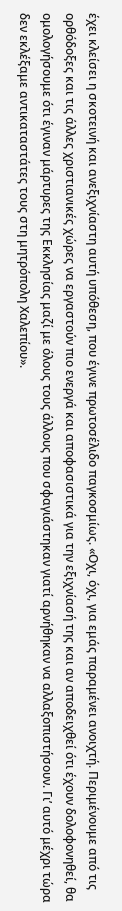έχει κλείσει η σκοτεινή και ανεξιχνίαστη αυτή υπόθεση, που έγινε πρωτοσέλιδο παγκοσμίως. «Οχι, όχι, για εμάς παραμένει ανοιχτή. Περιμένουμε από τις ορθόδοξες και τις άλλες χριστιανικές χώρες να εργαστούν πιο ενεργά και αποφασιστικά για την εξιχνίασή της και αν αποδειχθεί ότι έχουν δολοφονηθεί, θα ομολογήσουμε ότι έγιναν μάρτυρες της Εκκλησίας μαζί με όλους τους άλλους που σφαγιάστηκαν γιατί αρνήθηκαν να αλλαξοπιστήσουν. Γι’ αυτό μέχρι τώρα δεν εκλέξαμε αντικαταστάτες τους στη μητρόπολη Χαλεπίου».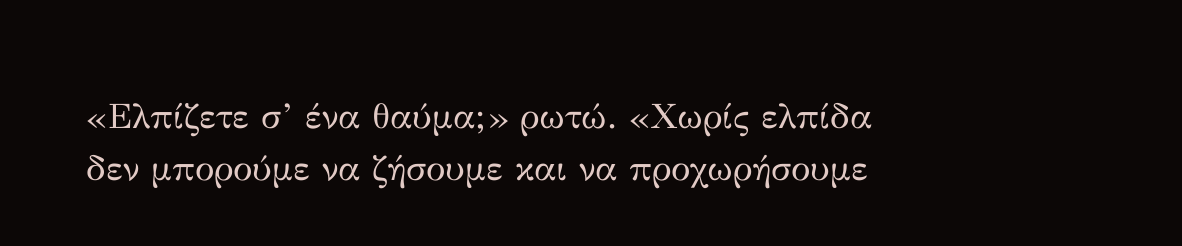«Ελπίζετε σ’ ένα θαύμα;» ρωτώ. «Χωρίς ελπίδα δεν μπορούμε να ζήσουμε και να προχωρήσουμε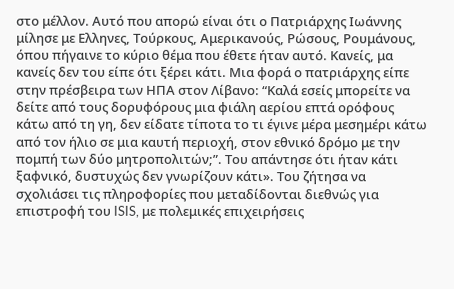στο μέλλον. Αυτό που απορώ είναι ότι ο Πατριάρχης Ιωάννης μίλησε με Ελληνες, Τούρκους, Αμερικανούς, Ρώσους, Ρουμάνους, όπου πήγαινε το κύριο θέμα που έθετε ήταν αυτό. Κανείς, μα κανείς δεν του είπε ότι ξέρει κάτι. Μια φορά ο πατριάρχης είπε στην πρέσβειρα των ΗΠΑ στον Λίβανο: “Καλά εσείς μπορείτε να δείτε από τους δορυφόρους μια φιάλη αερίου επτά ορόφους κάτω από τη γη, δεν είδατε τίποτα το τι έγινε μέρα μεσημέρι κάτω από τον ήλιο σε μια καυτή περιοχή, στον εθνικό δρόμο με την πομπή των δύο μητροπολιτών;”. Του απάντησε ότι ήταν κάτι ξαφνικό, δυστυχώς δεν γνωρίζουν κάτι». Του ζήτησα να σχολιάσει τις πληροφορίες που μεταδίδονται διεθνώς για επιστροφή του ISIS, με πολεμικές επιχειρήσεις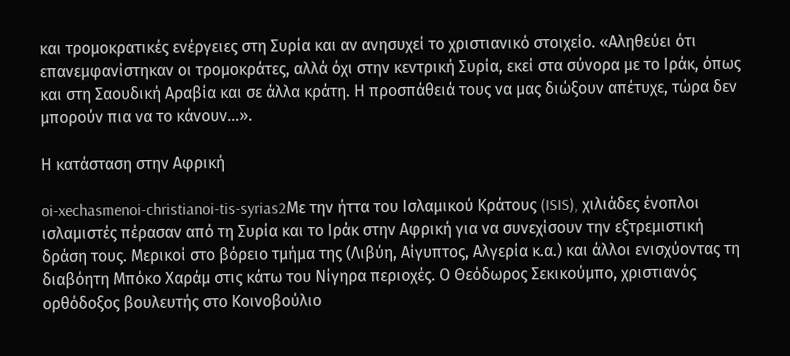και τρομοκρατικές ενέργειες στη Συρία και αν ανησυχεί το χριστιανικό στοιχείο. «Αληθεύει ότι επανεμφανίστηκαν οι τρομοκράτες, αλλά όχι στην κεντρική Συρία, εκεί στα σύνορα με το Ιράκ, όπως και στη Σαουδική Αραβία και σε άλλα κράτη. Η προσπάθειά τους να μας διώξουν απέτυχε, τώρα δεν μπορούν πια να το κάνουν…».

Η κατάσταση στην Αφρική

oi-xechasmenoi-christianoi-tis-syrias2Με την ήττα του Ισλαμικού Κράτους (ISIS), χιλιάδες ένοπλοι ισλαμιστές πέρασαν από τη Συρία και το Ιράκ στην Αφρική για να συνεχίσουν την εξτρεμιστική δράση τους. Μερικοί στο βόρειο τμήμα της (Λιβύη, Αίγυπτος, Αλγερία κ.α.) και άλλοι ενισχύοντας τη διαβόητη Μπόκο Χαράμ στις κάτω του Νίγηρα περιοχές. Ο Θεόδωρος Σεκικούμπο, χριστιανός ορθόδοξος βουλευτής στο Κοινοβούλιο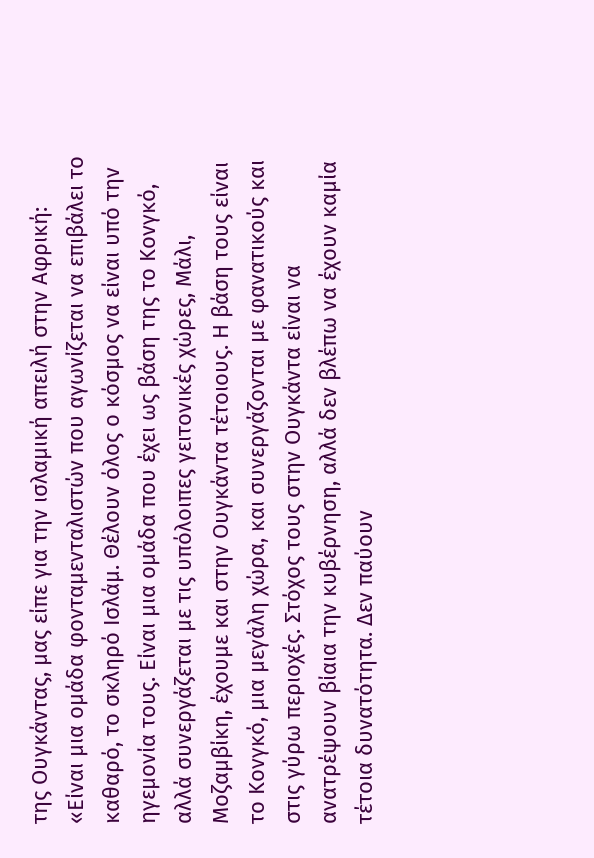της Ουγκάντας, μας είπε για την ισλαμική απειλή στην Αφρική: «Είναι μια ομάδα φονταμενταλιστών που αγωνίζεται να επιβάλει το καθαρό, το σκληρό Ισλάμ. Θέλουν όλος ο κόσμος να είναι υπό την ηγεμονία τους. Είναι μια ομάδα που έχει ως βάση της το Κονγκό, αλλά συνεργάζεται με τις υπόλοιπες γειτονικές χώρες, Μάλι, Μοζαμβίκη, έχουμε και στην Ουγκάντα τέτοιους. Η βάση τους είναι το Κονγκό, μια μεγάλη χώρα, και συνεργάζονται με φανατικούς και στις γύρω περιοχές. Στόχος τους στην Ουγκάντα είναι να ανατρέψουν βίαια την κυβέρνηση, αλλά δεν βλέπω να έχουν καμία τέτοια δυνατότητα. Δεν παύουν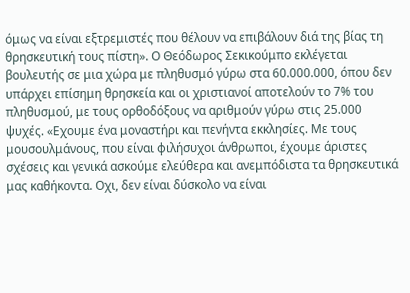όμως να είναι εξτρεμιστές που θέλουν να επιβάλουν διά της βίας τη θρησκευτική τους πίστη». Ο Θεόδωρος Σεκικούμπο εκλέγεται βουλευτής σε μια χώρα με πληθυσμό γύρω στα 60.000.000, όπου δεν υπάρχει επίσημη θρησκεία και οι χριστιανοί αποτελούν το 7% του πληθυσμού, με τους ορθοδόξους να αριθμούν γύρω στις 25.000 ψυχές. «Εχουμε ένα μοναστήρι και πενήντα εκκλησίες. Με τους μουσουλμάνους, που είναι φιλήσυχοι άνθρωποι, έχουμε άριστες σχέσεις και γενικά ασκούμε ελεύθερα και ανεμπόδιστα τα θρησκευτικά μας καθήκοντα. Οχι, δεν είναι δύσκολο να είναι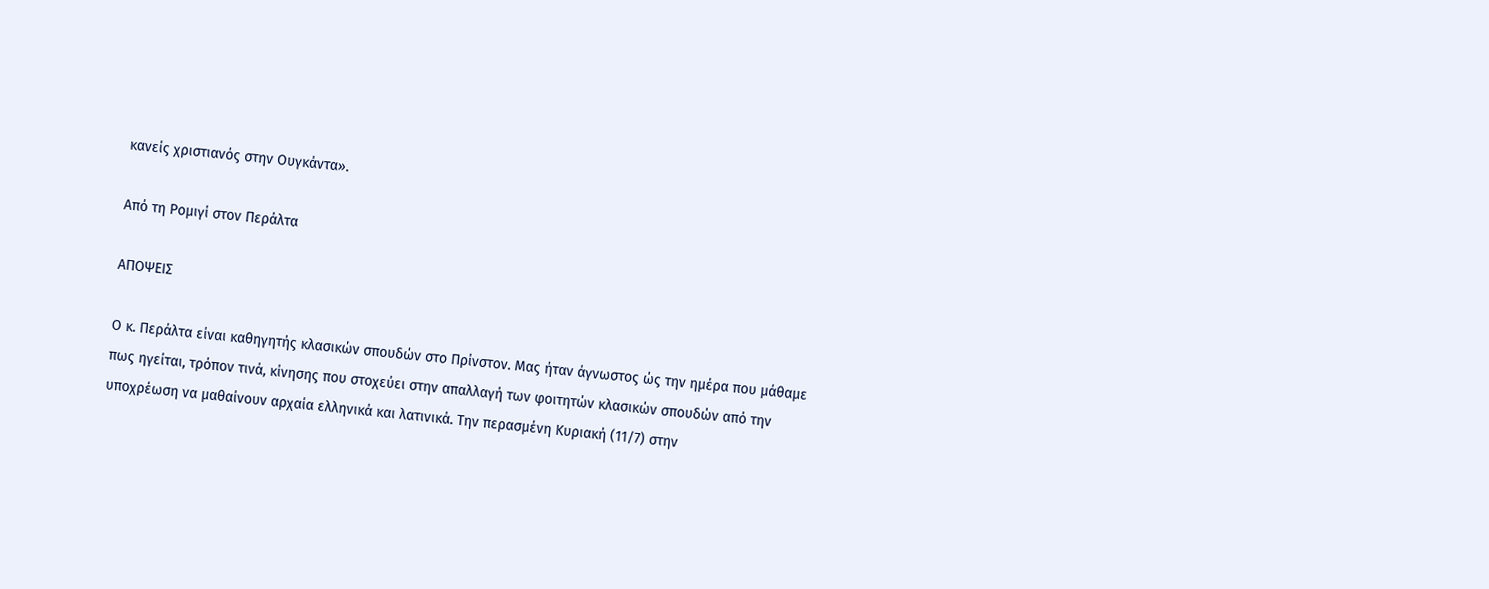κανείς χριστιανός στην Ουγκάντα».

Από τη Ρομιγί στον Περάλτα

ΑΠΟΨΕΙΣ

Ο κ. Περάλτα είναι καθηγητής κλασικών σπουδών στο Πρίνστον. Μας ήταν άγνωστος ώς την ημέρα που μάθαμε πως ηγείται, τρόπον τινά, κίνησης που στοχεύει στην απαλλαγή των φοιτητών κλασικών σπουδών από την υποχρέωση να μαθαίνουν αρχαία ελληνικά και λατινικά. Την περασμένη Κυριακή (11/7) στην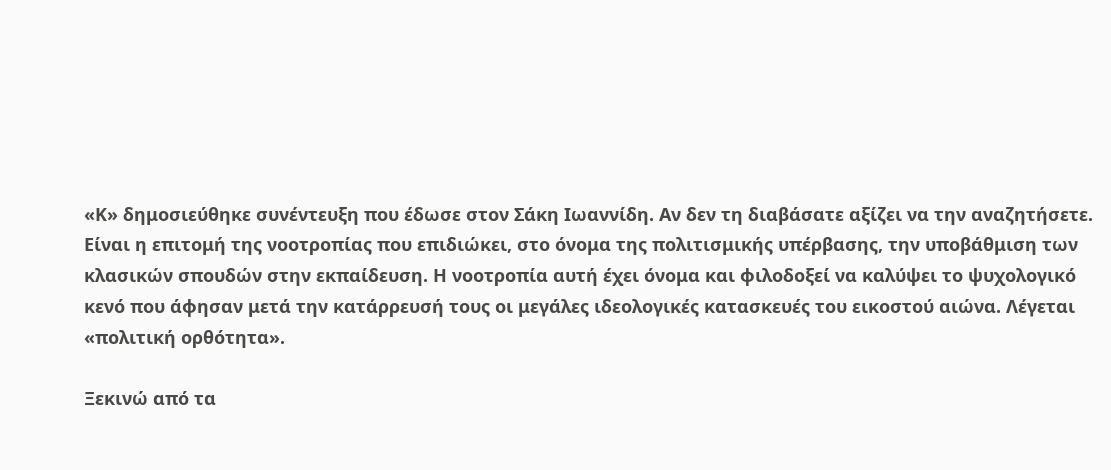«Κ» δημοσιεύθηκε συνέντευξη που έδωσε στον Σάκη Ιωαννίδη. Αν δεν τη διαβάσατε αξίζει να την αναζητήσετε. Είναι η επιτομή της νοοτροπίας που επιδιώκει, στο όνομα της πολιτισμικής υπέρβασης, την υποβάθμιση των κλασικών σπουδών στην εκπαίδευση. Η νοοτροπία αυτή έχει όνομα και φιλοδοξεί να καλύψει το ψυχολογικό κενό που άφησαν μετά την κατάρρευσή τους οι μεγάλες ιδεολογικές κατασκευές του εικοστού αιώνα. Λέγεται «πολιτική ορθότητα».

Ξεκινώ από τα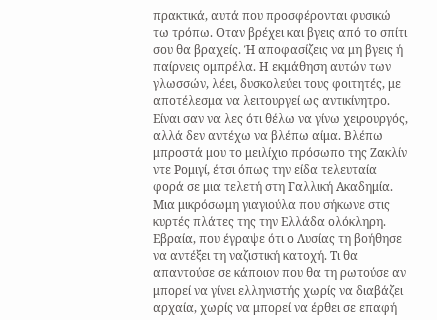πρακτικά, αυτά που προσφέρονται φυσικώ τω τρόπω. Οταν βρέχει και βγεις από το σπίτι σου θα βραχείς. Ή αποφασίζεις να μη βγεις ή παίρνεις ομπρέλα. Η εκμάθηση αυτών των γλωσσών, λέει, δυσκολεύει τους φοιτητές, με αποτέλεσμα να λειτουργεί ως αντικίνητρο. Είναι σαν να λες ότι θέλω να γίνω χειρουργός, αλλά δεν αντέχω να βλέπω αίμα. Βλέπω μπροστά μου το μειλίχιο πρόσωπο της Ζακλίν ντε Ρομιγί, έτσι όπως την είδα τελευταία φορά σε μια τελετή στη Γαλλική Ακαδημία. Μια μικρόσωμη γιαγιούλα που σήκωνε στις κυρτές πλάτες της την Ελλάδα ολόκληρη. Εβραία, που έγραψε ότι ο Λυσίας τη βοήθησε να αντέξει τη ναζιστική κατοχή. Τι θα απαντούσε σε κάποιον που θα τη ρωτούσε αν μπορεί να γίνει ελληνιστής χωρίς να διαβάζει αρχαία, χωρίς να μπορεί να έρθει σε επαφή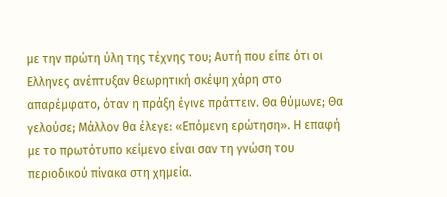με την πρώτη ύλη της τέχνης του; Αυτή που είπε ότι οι Ελληνες ανέπτυξαν θεωρητική σκέψη χάρη στο απαρέμφατο, όταν η πράξη έγινε πράττειν. Θα θύμωνε; Θα γελούσε; Μάλλον θα έλεγε: «Επόμενη ερώτηση». Η επαφή με το πρωτότυπο κείμενο είναι σαν τη γνώση του περιοδικού πίνακα στη χημεία.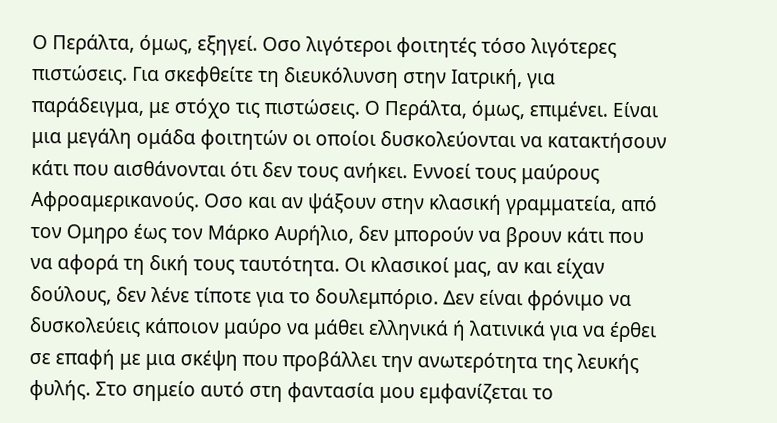Ο Περάλτα, όμως, εξηγεί. Οσο λιγότεροι φοιτητές τόσο λιγότερες πιστώσεις. Για σκεφθείτε τη διευκόλυνση στην Ιατρική, για παράδειγμα, με στόχο τις πιστώσεις. Ο Περάλτα, όμως, επιμένει. Είναι μια μεγάλη ομάδα φοιτητών οι οποίοι δυσκολεύονται να κατακτήσουν κάτι που αισθάνονται ότι δεν τους ανήκει. Εννοεί τους μαύρους Αφροαμερικανούς. Οσο και αν ψάξουν στην κλασική γραμματεία, από τον Ομηρο έως τον Μάρκο Αυρήλιο, δεν μπορούν να βρουν κάτι που να αφορά τη δική τους ταυτότητα. Οι κλασικοί μας, αν και είχαν δούλους, δεν λένε τίποτε για το δουλεμπόριο. Δεν είναι φρόνιμο να δυσκολεύεις κάποιον μαύρο να μάθει ελληνικά ή λατινικά για να έρθει σε επαφή με μια σκέψη που προβάλλει την ανωτερότητα της λευκής φυλής. Στο σημείο αυτό στη φαντασία μου εμφανίζεται το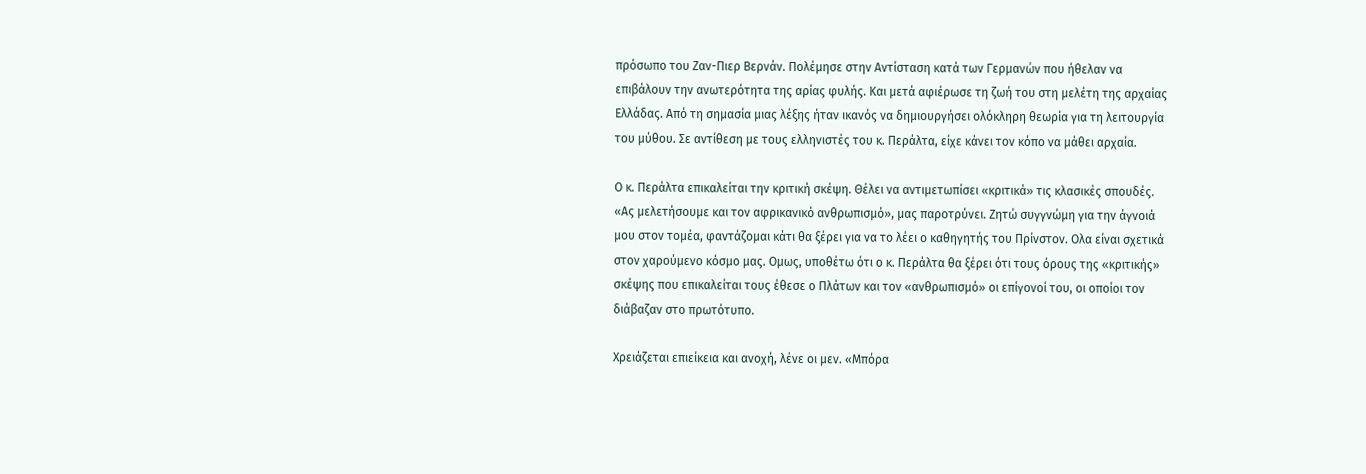πρόσωπο του Ζαν-Πιερ Βερνάν. Πολέμησε στην Αντίσταση κατά των Γερμανών που ήθελαν να επιβάλουν την ανωτερότητα της αρίας φυλής. Και μετά αφιέρωσε τη ζωή του στη μελέτη της αρχαίας Ελλάδας. Από τη σημασία μιας λέξης ήταν ικανός να δημιουργήσει ολόκληρη θεωρία για τη λειτουργία του μύθου. Σε αντίθεση με τους ελληνιστές του κ. Περάλτα, είχε κάνει τον κόπο να μάθει αρχαία.

Ο κ. Περάλτα επικαλείται την κριτική σκέψη. Θέλει να αντιμετωπίσει «κριτικά» τις κλασικές σπουδές. «Ας μελετήσουμε και τον αφρικανικό ανθρωπισμό», μας παροτρύνει. Ζητώ συγγνώμη για την άγνοιά μου στον τομέα, φαντάζομαι κάτι θα ξέρει για να το λέει ο καθηγητής του Πρίνστον. Ολα είναι σχετικά στον χαρούμενο κόσμο μας. Ομως, υποθέτω ότι ο κ. Περάλτα θα ξέρει ότι τους όρους της «κριτικής» σκέψης που επικαλείται τους έθεσε ο Πλάτων και τον «ανθρωπισμό» οι επίγονοί του, οι οποίοι τον διάβαζαν στο πρωτότυπο.

Χρειάζεται επιείκεια και ανοχή, λένε οι μεν. «Μπόρα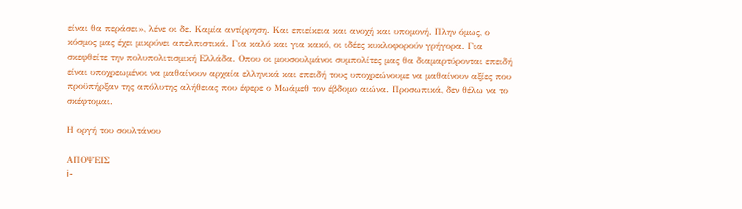είναι θα περάσει», λένε οι δε. Καμία αντίρρηση. Και επιείκεια και ανοχή και υπομονή. Πλην όμως, ο κόσμος μας έχει μικρύνει απελπιστικά. Για καλό και για κακό, οι ιδέες κυκλοφορούν γρήγορα. Για σκεφθείτε την πολυπολιτισμική Ελλάδα. Οπου οι μουσουλμάνοι συμπολίτες μας θα διαμαρτύρονται επειδή είναι υποχρεωμένοι να μαθαίνουν αρχαία ελληνικά και επειδή τους υποχρεώνουμε να μαθαίνουν αξίες που προϋπήρξαν της απόλυτης αλήθειας που έφερε ο Μωάμεθ τον έβδομο αιώνα. Προσωπικά, δεν θέλω να το σκέφτομαι.

Η οργή του σουλτάνου

ΑΠΟΨΕΙΣ
i-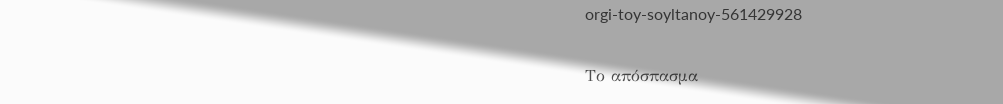orgi-toy-soyltanoy-561429928

Το απόσπασμα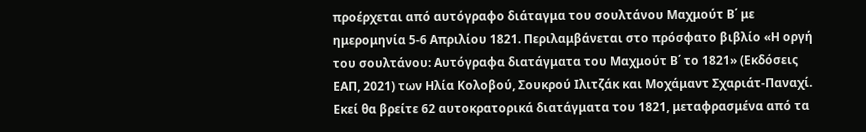προέρχεται από αυτόγραφο διάταγμα του σουλτάνου Μαχμούτ Β΄ με ημερομηνία 5-6 Απριλίου 1821. Περιλαμβάνεται στο πρόσφατο βιβλίο «Η οργή του σουλτάνου: Αυτόγραφα διατάγματα του Μαχμούτ Β΄ το 1821» (Εκδόσεις ΕΑΠ, 2021) των Ηλία Κολοβού, Σουκρού Ιλιτζάκ και Μοχάμαντ Σχαριάτ-Παναχί. Εκεί θα βρείτε 62 αυτοκρατορικά διατάγματα του 1821, μεταφρασμένα από τα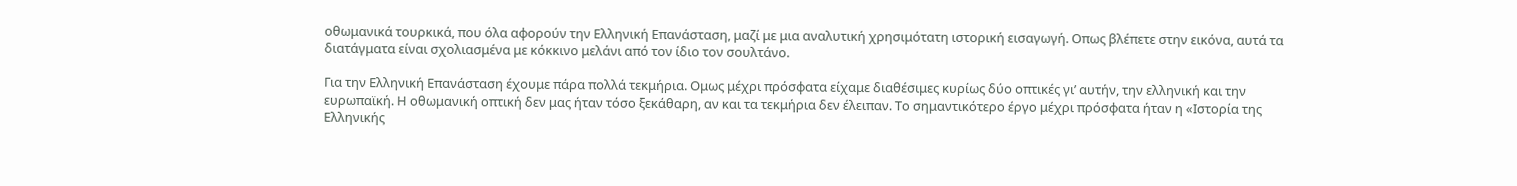οθωμανικά τουρκικά, που όλα αφορούν την Ελληνική Επανάσταση, μαζί με μια αναλυτική χρησιμότατη ιστορική εισαγωγή. Οπως βλέπετε στην εικόνα, αυτά τα διατάγματα είναι σχολιασμένα με κόκκινο μελάνι από τον ίδιο τον σουλτάνο.

Για την Ελληνική Επανάσταση έχουμε πάρα πολλά τεκμήρια. Ομως μέχρι πρόσφατα είχαμε διαθέσιμες κυρίως δύο οπτικές γι’ αυτήν, την ελληνική και την ευρωπαϊκή. Η οθωμανική οπτική δεν μας ήταν τόσο ξεκάθαρη, αν και τα τεκμήρια δεν έλειπαν. Το σημαντικότερο έργο μέχρι πρόσφατα ήταν η «Ιστορία της Ελληνικής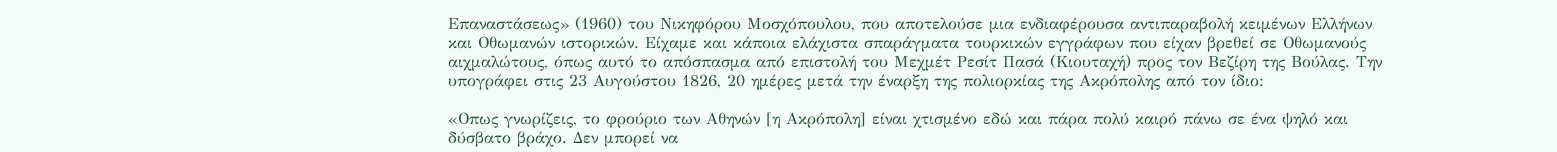Επαναστάσεως» (1960) του Νικηφόρου Μοσχόπουλου, που αποτελούσε μια ενδιαφέρουσα αντιπαραβολή κειμένων Ελλήνων και Οθωμανών ιστορικών. Είχαμε και κάποια ελάχιστα σπαράγματα τουρκικών εγγράφων που είχαν βρεθεί σε Οθωμανούς αιχμαλώτους, όπως αυτό το απόσπασμα από επιστολή του Μεχμέτ Ρεσίτ Πασά (Κιουταχή) προς τον Βεζίρη της Βούλας. Την υπογράφει στις 23 Αυγούστου 1826, 20 ημέρες μετά την έναρξη της πολιορκίας της Ακρόπολης από τον ίδιο:

«Οπως γνωρίζεις, το φρούριο των Αθηνών [η Ακρόπολη] είναι χτισμένο εδώ και πάρα πολύ καιρό πάνω σε ένα ψηλό και δύσβατο βράχο. Δεν μπορεί να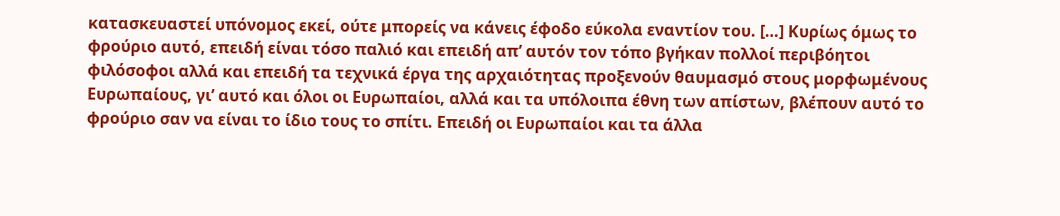κατασκευαστεί υπόνομος εκεί, ούτε μπορείς να κάνεις έφοδο εύκολα εναντίον του. […] Κυρίως όμως το φρούριο αυτό, επειδή είναι τόσο παλιό και επειδή απ’ αυτόν τον τόπο βγήκαν πολλοί περιβόητοι φιλόσοφοι αλλά και επειδή τα τεχνικά έργα της αρχαιότητας προξενούν θαυμασμό στους μορφωμένους Ευρωπαίους, γι’ αυτό και όλοι οι Ευρωπαίοι, αλλά και τα υπόλοιπα έθνη των απίστων, βλέπουν αυτό το φρούριο σαν να είναι το ίδιο τους το σπίτι. Επειδή οι Ευρωπαίοι και τα άλλα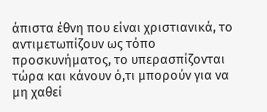άπιστα έθνη που είναι χριστιανικά, το αντιμετωπίζουν ως τόπο προσκυνήματος, το υπερασπίζονται τώρα και κάνουν ό,τι μπορούν για να μη χαθεί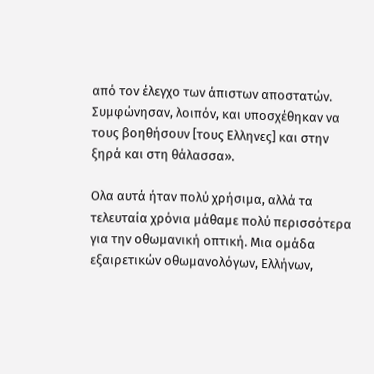από τον έλεγχο των άπιστων αποστατών. Συμφώνησαν, λοιπόν, και υποσχέθηκαν να τους βοηθήσουν [τους Ελληνες] και στην ξηρά και στη θάλασσα».

Ολα αυτά ήταν πολύ χρήσιμα, αλλά τα τελευταία χρόνια μάθαμε πολύ περισσότερα για την οθωμανική οπτική. Μια ομάδα εξαιρετικών οθωμανολόγων, Ελλήνων,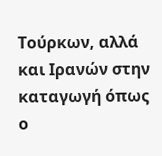Τούρκων, αλλά και Ιρανών στην καταγωγή όπως ο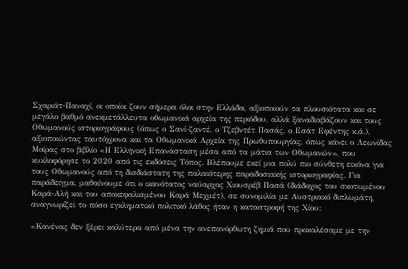Σχαριάτ-Παναχί, οι οποίοι ζουν σήμερα όλοι στην Ελλάδα, αξιοποιούν τα πλουσιότατα και σε μεγάλο βαθμό ανεκμετάλλευτα οθωμανικά αρχεία της περιόδου, αλλά ξαναδιαβάζουν και τους Οθωμανούς ιστοριογράφους (όπως ο Σανί-ζαντέ, ο Τζεβντέτ Πασάς, ο Εσάτ Εφέντης κ.ά.), αξιοποιώντας ταυτόχρονα και τα Οθωμανικά Αρχεία της Πρωθυπουργίας, όπως κάνει ο Λεωνίδας Μοίρας στο βιβλίο «Η Ελληνική Επανάσταση μέσα από τα μάτια των Οθωμανών», που κυκλοφόρησε το 2020 από τις εκδόσεις Τόπος. Βλέπουμε εκεί μια πολύ πιο σύνθετη εικόνα για τους Οθωμανούς από τη δισδιάστατη της παλαιότερης παραδοσιακής ιστοριογραφίας. Για παράδειγμα, μαθαίνουμε ότι ο ικανότατος ναύαρχος Χιουσρέβ Πασά (διάδοχος του σκοτωμένου Καρά-Αλή και του αποκεφαλισμένου Καρά Μεχμέτ), σε συνομιλία με Αυστριακό διπλωμάτη, αναγνωρίζει το πόσο εγκληματικό πολιτικό λάθος ήταν η καταστροφή της Χίου:

«Κανένας δεν ξέρει καλύτερα από μένα την ανεπανόρθωτη ζημιά που προκαλέσαμε με την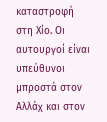καταστροφή στη Χίο. Οι αυτουργοί είναι υπεύθυνοι μπροστά στον Αλλάχ και στον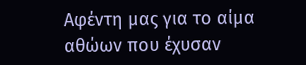Αφέντη μας για το αίμα αθώων που έχυσαν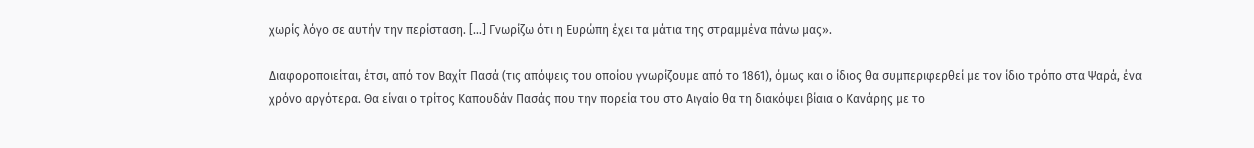χωρίς λόγο σε αυτήν την περίσταση. […] Γνωρίζω ότι η Ευρώπη έχει τα μάτια της στραμμένα πάνω μας».

Διαφοροποιείται, έτσι, από τον Βαχίτ Πασά (τις απόψεις του οποίου γνωρίζουμε από το 1861), όμως και ο ίδιος θα συμπεριφερθεί με τον ίδιο τρόπο στα Ψαρά, ένα χρόνο αργότερα. Θα είναι ο τρίτος Καπουδάν Πασάς που την πορεία του στο Αιγαίο θα τη διακόψει βίαια ο Κανάρης με το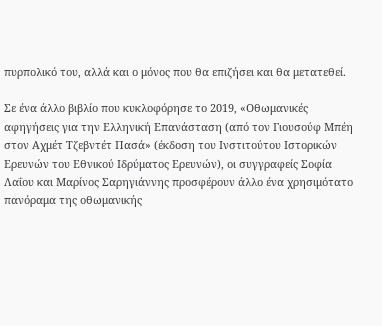πυρπολικό του, αλλά και ο μόνος που θα επιζήσει και θα μετατεθεί.

Σε ένα άλλο βιβλίο που κυκλοφόρησε το 2019, «Οθωμανικές αφηγήσεις για την Ελληνική Επανάσταση (από τον Γιουσούφ Μπέη στον Αχμέτ Τζεβντέτ Πασά» (έκδοση του Ινστιτούτου Ιστορικών Ερευνών του Εθνικού Ιδρύματος Ερευνών), οι συγγραφείς Σοφία Λαΐου και Μαρίνος Σαρηγιάννης προσφέρουν άλλο ένα χρησιμότατο πανόραμα της οθωμανικής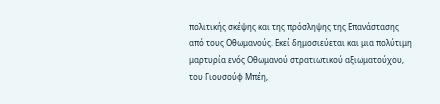πολιτικής σκέψης και της πρόσληψης της Επανάστασης από τους Οθωμανούς. Εκεί δημοσιεύεται και μια πολύτιμη μαρτυρία ενός Οθωμανού στρατιωτικού αξιωματούχου, του Γιουσούφ Μπέη,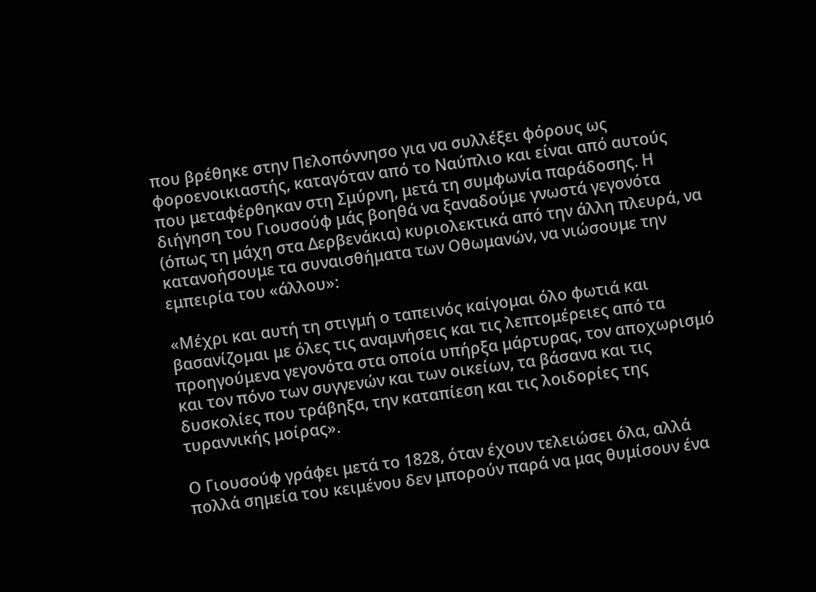που βρέθηκε στην Πελοπόννησο για να συλλέξει φόρους ως φοροενοικιαστής, καταγόταν από το Ναύπλιο και είναι από αυτούς που μεταφέρθηκαν στη Σμύρνη, μετά τη συμφωνία παράδοσης. Η διήγηση του Γιουσούφ μάς βοηθά να ξαναδούμε γνωστά γεγονότα (όπως τη μάχη στα Δερβενάκια) κυριολεκτικά από την άλλη πλευρά, να κατανοήσουμε τα συναισθήματα των Οθωμανών, να νιώσουμε την εμπειρία του «άλλου»:

«Μέχρι και αυτή τη στιγμή ο ταπεινός καίγομαι όλο φωτιά και βασανίζομαι με όλες τις αναμνήσεις και τις λεπτομέρειες από τα προηγούμενα γεγονότα στα οποία υπήρξα μάρτυρας, τον αποχωρισμό και τον πόνο των συγγενών και των οικείων, τα βάσανα και τις δυσκολίες που τράβηξα, την καταπίεση και τις λοιδορίες της τυραννικής μοίρας».

Ο Γιουσούφ γράφει μετά το 1828, όταν έχουν τελειώσει όλα, αλλά πολλά σημεία του κειμένου δεν μπορούν παρά να μας θυμίσουν ένα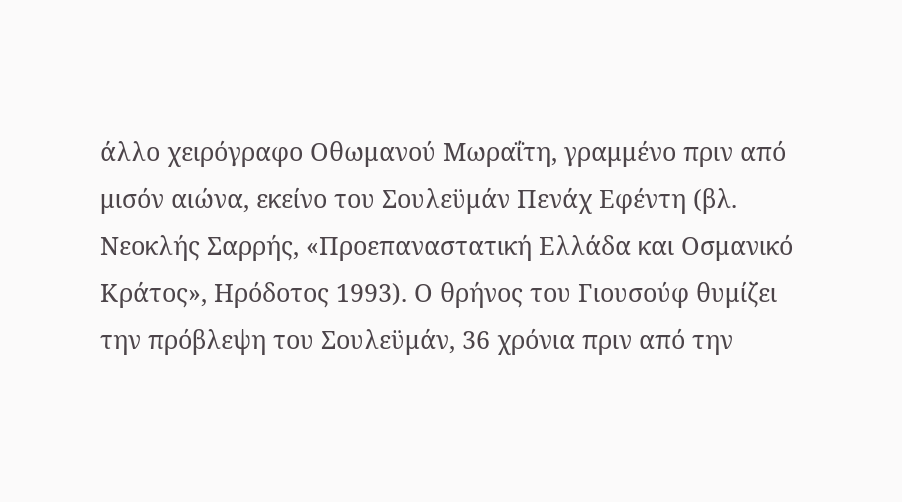άλλο χειρόγραφο Οθωμανού Μωραΐτη, γραμμένο πριν από μισόν αιώνα, εκείνο του Σουλεϋμάν Πενάχ Εφέντη (βλ. Νεοκλής Σαρρής, «Προεπαναστατική Ελλάδα και Οσμανικό Κράτος», Ηρόδοτος 1993). Ο θρήνος του Γιουσούφ θυμίζει την πρόβλεψη του Σουλεϋμάν, 36 χρόνια πριν από την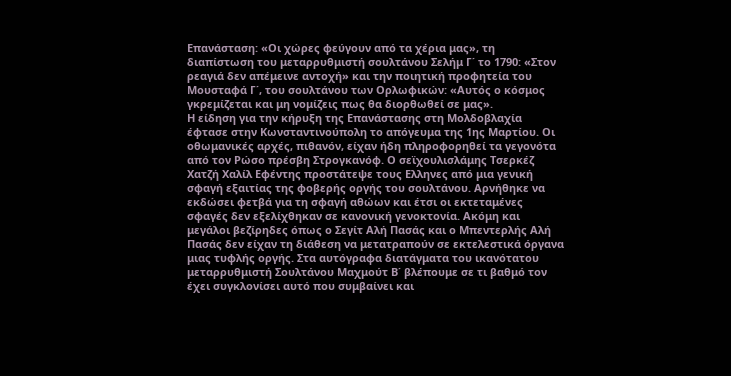Επανάσταση: «Οι χώρες φεύγουν από τα χέρια μας», τη διαπίστωση του μεταρρυθμιστή σουλτάνου Σελήμ Γ΄ το 1790: «Στον ρεαγιά δεν απέμεινε αντοχή» και την ποιητική προφητεία του Μουσταφά Γ΄, του σουλτάνου των Ορλωφικών: «Αυτός ο κόσμος γκρεμίζεται και μη νομίζεις πως θα διορθωθεί σε μας».
Η είδηση για την κήρυξη της Επανάστασης στη Μολδοβλαχία έφτασε στην Κωνσταντινούπολη το απόγευμα της 1ης Μαρτίου. Οι οθωμανικές αρχές, πιθανόν, είχαν ήδη πληροφορηθεί τα γεγονότα από τον Ρώσο πρέσβη Στρογκανόφ. Ο σεϊχουλισλάμης Τσερκέζ Χατζή Χαλίλ Εφέντης προστάτεψε τους Ελληνες από μια γενική σφαγή εξαιτίας της φοβερής οργής του σουλτάνου. Αρνήθηκε να εκδώσει φετβά για τη σφαγή αθώων και έτσι οι εκτεταμένες σφαγές δεν εξελίχθηκαν σε κανονική γενοκτονία. Ακόμη και μεγάλοι βεζίρηδες όπως ο Σεγίτ Αλή Πασάς και ο Μπεντερλής Αλή Πασάς δεν είχαν τη διάθεση να μετατραπούν σε εκτελεστικά όργανα μιας τυφλής οργής. Στα αυτόγραφα διατάγματα του ικανότατου μεταρρυθμιστή Σουλτάνου Μαχμούτ Β΄ βλέπουμε σε τι βαθμό τον έχει συγκλονίσει αυτό που συμβαίνει και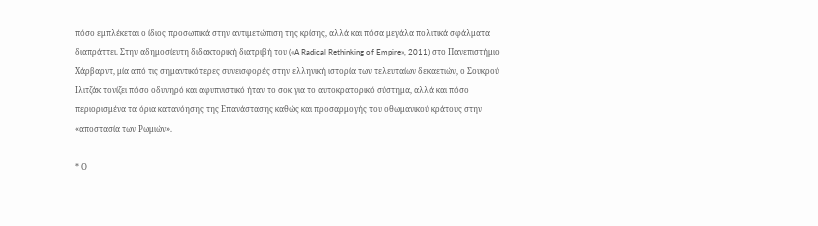πόσο εμπλέκεται ο ίδιος προσωπικά στην αντιμετώπιση της κρίσης, αλλά και πόσα μεγάλα πολιτικά σφάλματα διαπράττει. Στην αδημοσίευτη διδακτορική διατριβή του («A Radical Rethinking of Empire», 2011) στο Πανεπιστήμιο Χάρβαρντ, μία από τις σημαντικότερες συνεισφορές στην ελληνική ιστορία των τελευταίων δεκαετιών, ο Σουκρού Ιλιτζάκ τονίζει πόσο οδυνηρό και αφυπνιστικό ήταν το σοκ για το αυτοκρατορικό σύστημα, αλλά και πόσο περιορισμένα τα όρια κατανόησης της Επανάστασης καθώς και προσαρμογής του οθωμανικού κράτους στην «αποστασία των Ρωμιών».

* Ο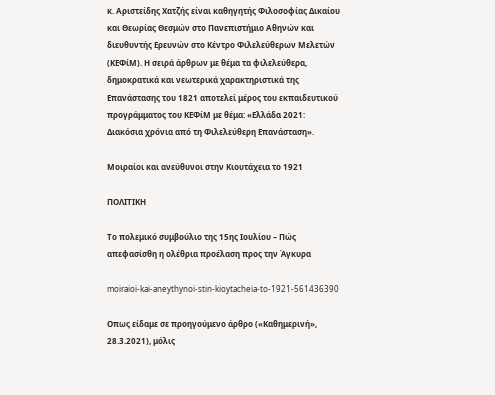κ. Αριστείδης Χατζής είναι καθηγητής Φιλοσοφίας Δικαίου και Θεωρίας Θεσμών στο Πανεπιστήμιο Αθηνών και διευθυντής Ερευνών στο Κέντρο Φιλελεύθερων Μελετών (ΚΕΦίΜ). Η σειρά άρθρων με θέμα τα φιλελεύθερα, δημοκρατικά και νεωτερικά χαρακτηριστικά της Επανάστασης του 1821 αποτελεί μέρος του εκπαιδευτικού προγράμματος του ΚΕΦίΜ με θέμα: «Ελλάδα 2021: Διακόσια χρόνια από τη Φιλελεύθερη Επανάσταση».

Μοιραίοι και ανεύθυνοι στην Κιουτάχεια το 1921

ΠΟΛΙΤΙΚΗ

Το πολεμικό συμβούλιο της 15ης Ιουλίου – Πώς απεφασίσθη η ολέθρια προέλαση προς την Άγκυρα

moiraioi-kai-aneythynoi-stin-kioytacheia-to-1921-561436390

Οπως είδαμε σε προηγούμενο άρθρο («Καθημερινή», 28.3.2021), μόλις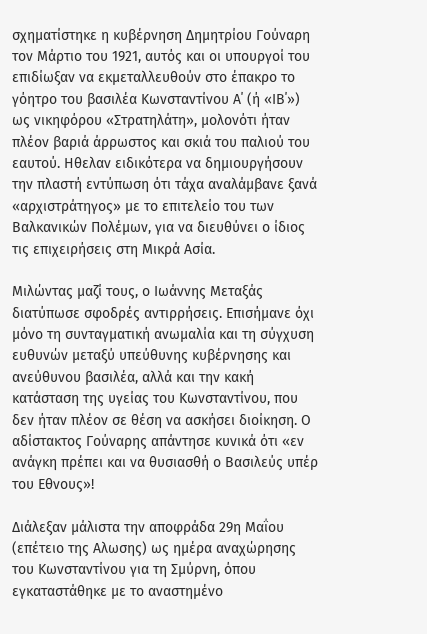σχηματίστηκε η κυβέρνηση Δημητρίου Γούναρη τον Μάρτιο του 1921, αυτός και οι υπουργοί του επιδίωξαν να εκμεταλλευθούν στο έπακρο το γόητρο του βασιλέα Κωνσταντίνου Α΄ (ή «ΙΒ΄») ως νικηφόρου «Στρατηλάτη», μολονότι ήταν πλέον βαριά άρρωστος και σκιά του παλιού του εαυτού. Ηθελαν ειδικότερα να δημιουργήσουν την πλαστή εντύπωση ότι τάχα αναλάμβανε ξανά «αρχιστράτηγος» με το επιτελείο του των Βαλκανικών Πολέμων, για να διευθύνει ο ίδιος τις επιχειρήσεις στη Μικρά Ασία.

Μιλώντας μαζί τους, ο Ιωάννης Μεταξάς διατύπωσε σφοδρές αντιρρήσεις. Επισήμανε όχι μόνο τη συνταγματική ανωμαλία και τη σύγχυση ευθυνών μεταξύ υπεύθυνης κυβέρνησης και ανεύθυνου βασιλέα, αλλά και την κακή κατάσταση της υγείας του Κωνσταντίνου, που δεν ήταν πλέον σε θέση να ασκήσει διοίκηση. Ο αδίστακτος Γούναρης απάντησε κυνικά ότι «εν ανάγκη πρέπει και να θυσιασθή ο Βασιλεύς υπέρ του Εθνους»!

Διάλεξαν μάλιστα την αποφράδα 29η Μαΐου (επέτειο της Αλωσης) ως ημέρα αναχώρησης του Κωνσταντίνου για τη Σμύρνη, όπου εγκαταστάθηκε με το αναστημένο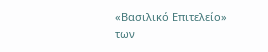«Βασιλικό Επιτελείο» των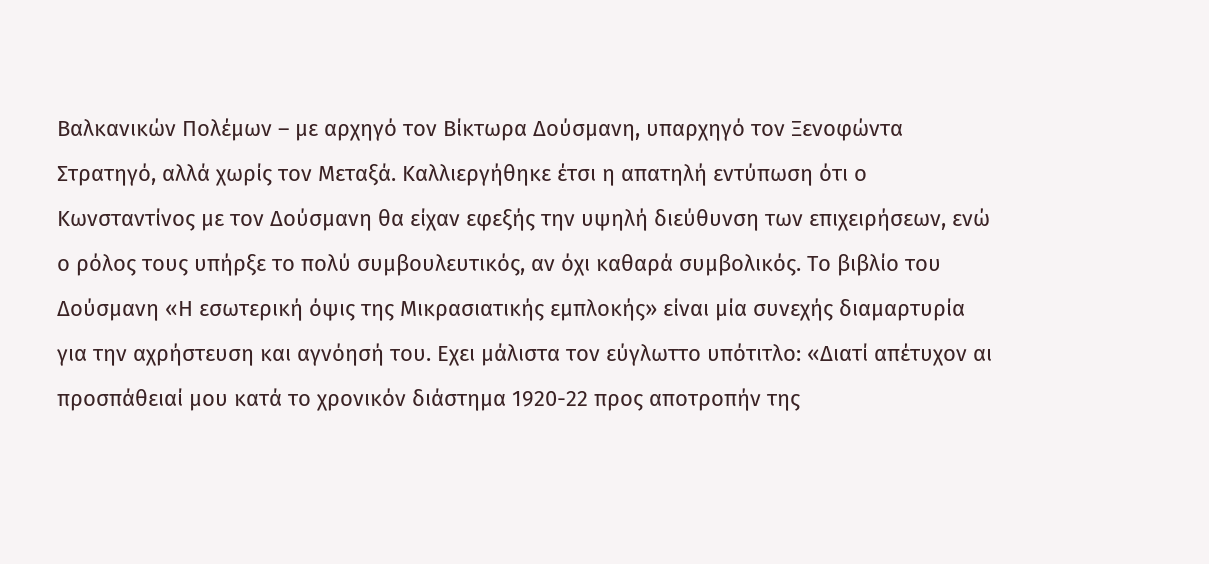Βαλκανικών Πολέμων – με αρχηγό τον Βίκτωρα Δούσμανη, υπαρχηγό τον Ξενοφώντα Στρατηγό, αλλά χωρίς τον Μεταξά. Καλλιεργήθηκε έτσι η απατηλή εντύπωση ότι ο Κωνσταντίνος με τον Δούσμανη θα είχαν εφεξής την υψηλή διεύθυνση των επιχειρήσεων, ενώ ο ρόλος τους υπήρξε το πολύ συμβουλευτικός, αν όχι καθαρά συμβολικός. Το βιβλίο του Δούσμανη «Η εσωτερική όψις της Μικρασιατικής εμπλοκής» είναι μία συνεχής διαμαρτυρία για την αχρήστευση και αγνόησή του. Εχει μάλιστα τον εύγλωττο υπότιτλο: «Διατί απέτυχον αι προσπάθειαί μου κατά το χρονικόν διάστημα 1920-22 προς αποτροπήν της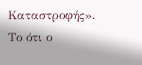Καταστροφής». Το ότι ο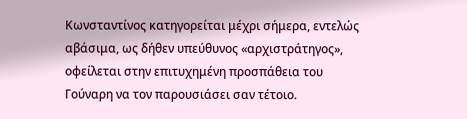Κωνσταντίνος κατηγορείται μέχρι σήμερα, εντελώς αβάσιμα, ως δήθεν υπεύθυνος «αρχιστράτηγος», οφείλεται στην επιτυχημένη προσπάθεια του Γούναρη να τον παρουσιάσει σαν τέτοιο.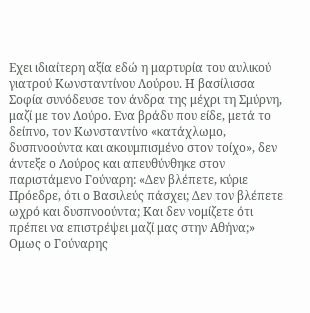Εχει ιδιαίτερη αξία εδώ η μαρτυρία του αυλικού γιατρού Κωνσταντίνου Λούρου. Η βασίλισσα Σοφία συνόδευσε τον άνδρα της μέχρι τη Σμύρνη, μαζί με τον Λούρο. Ενα βράδυ που είδε, μετά το δείπνο, τον Κωνσταντίνο «κατάχλωμο, δυσπνοούντα και ακουμπισμένο στον τοίχο», δεν άντεξε ο Λούρος και απευθύνθηκε στον παριστάμενο Γούναρη: «Δεν βλέπετε, κύριε Πρόεδρε, ότι ο Βασιλεύς πάσχει; Δεν τον βλέπετε ωχρό και δυσπνοούντα; Και δεν νομίζετε ότι πρέπει να επιστρέψει μαζί μας στην Αθήνα;» Ομως ο Γούναρης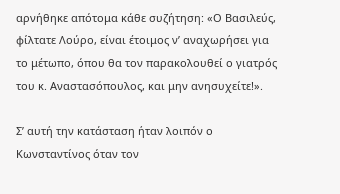αρνήθηκε απότομα κάθε συζήτηση: «Ο Βασιλεύς, φίλτατε Λούρο, είναι έτοιμος ν’ αναχωρήσει για το μέτωπο, όπου θα τον παρακολουθεί ο γιατρός του κ. Αναστασόπουλος, και μην ανησυχείτε!».

Σ’ αυτή την κατάσταση ήταν λοιπόν ο Κωνσταντίνος όταν τον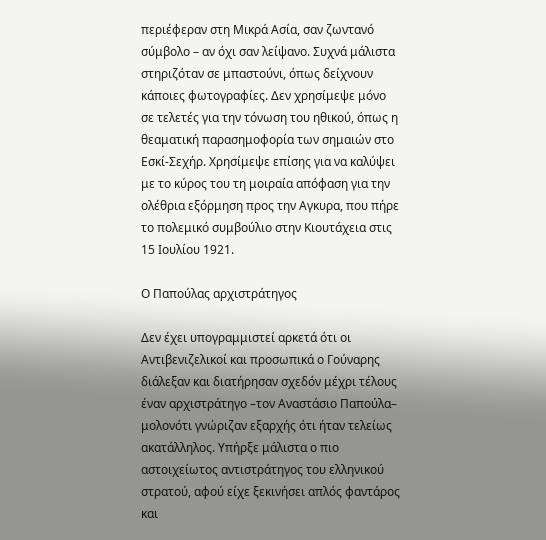περιέφεραν στη Μικρά Ασία, σαν ζωντανό σύμβολο – αν όχι σαν λείψανο. Συχνά μάλιστα στηριζόταν σε μπαστούνι, όπως δείχνουν κάποιες φωτογραφίες. Δεν χρησίμεψε μόνο σε τελετές για την τόνωση του ηθικού, όπως η θεαματική παρασημοφορία των σημαιών στο Εσκί-Σεχήρ. Χρησίμεψε επίσης για να καλύψει με το κύρος του τη μοιραία απόφαση για την ολέθρια εξόρμηση προς την Αγκυρα, που πήρε το πολεμικό συμβούλιο στην Κιουτάχεια στις 15 Ιουλίου 1921.

O Παπούλας αρχιστράτηγος

Δεν έχει υπογραμμιστεί αρκετά ότι οι Αντιβενιζελικοί και προσωπικά ο Γούναρης διάλεξαν και διατήρησαν σχεδόν μέχρι τέλους έναν αρχιστράτηγο –τον Αναστάσιο Παπούλα– μολονότι γνώριζαν εξαρχής ότι ήταν τελείως ακατάλληλος. Υπήρξε μάλιστα ο πιο αστοιχείωτος αντιστράτηγος του ελληνικού στρατού, αφού είχε ξεκινήσει απλός φαντάρος και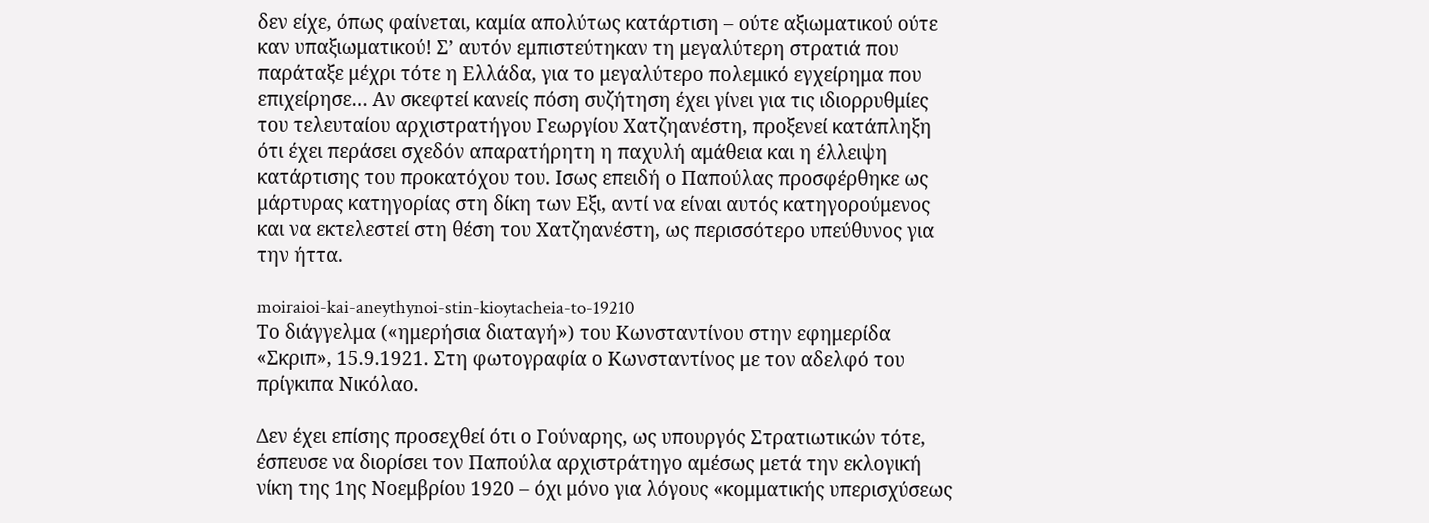δεν είχε, όπως φαίνεται, καμία απολύτως κατάρτιση – ούτε αξιωματικού ούτε καν υπαξιωματικού! Σ’ αυτόν εμπιστεύτηκαν τη μεγαλύτερη στρατιά που παράταξε μέχρι τότε η Ελλάδα, για το μεγαλύτερο πολεμικό εγχείρημα που επιχείρησε… Αν σκεφτεί κανείς πόση συζήτηση έχει γίνει για τις ιδιορρυθμίες του τελευταίου αρχιστρατήγου Γεωργίου Χατζηανέστη, προξενεί κατάπληξη ότι έχει περάσει σχεδόν απαρατήρητη η παχυλή αμάθεια και η έλλειψη κατάρτισης του προκατόχου του. Ισως επειδή ο Παπούλας προσφέρθηκε ως μάρτυρας κατηγορίας στη δίκη των Εξι, αντί να είναι αυτός κατηγορούμενος και να εκτελεστεί στη θέση του Χατζηανέστη, ως περισσότερο υπεύθυνος για την ήττα.

moiraioi-kai-aneythynoi-stin-kioytacheia-to-19210
Το διάγγελμα («ημερήσια διαταγή») του Κωνσταντίνου στην εφημερίδα «Σκριπ», 15.9.1921. Στη φωτογραφία ο Κωνσταντίνος με τον αδελφό του πρίγκιπα Νικόλαο.

Δεν έχει επίσης προσεχθεί ότι ο Γούναρης, ως υπουργός Στρατιωτικών τότε, έσπευσε να διορίσει τον Παπούλα αρχιστράτηγο αμέσως μετά την εκλογική νίκη της 1ης Νοεμβρίου 1920 – όχι μόνο για λόγους «κομματικής υπερισχύσεως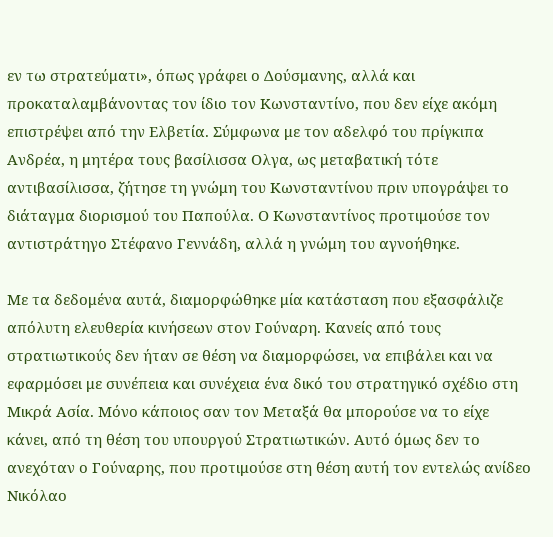εν τω στρατεύματι», όπως γράφει ο Δούσμανης, αλλά και προκαταλαμβάνοντας τον ίδιο τον Κωνσταντίνο, που δεν είχε ακόμη επιστρέψει από την Ελβετία. Σύμφωνα με τον αδελφό του πρίγκιπα Ανδρέα, η μητέρα τους βασίλισσα Ολγα, ως μεταβατική τότε αντιβασίλισσα, ζήτησε τη γνώμη του Κωνσταντίνου πριν υπογράψει το διάταγμα διορισμού του Παπούλα. Ο Κωνσταντίνος προτιμούσε τον αντιστράτηγο Στέφανο Γεννάδη, αλλά η γνώμη του αγνοήθηκε.

Με τα δεδομένα αυτά, διαμορφώθηκε μία κατάσταση που εξασφάλιζε απόλυτη ελευθερία κινήσεων στον Γούναρη. Κανείς από τους στρατιωτικούς δεν ήταν σε θέση να διαμορφώσει, να επιβάλει και να εφαρμόσει με συνέπεια και συνέχεια ένα δικό του στρατηγικό σχέδιο στη Μικρά Ασία. Μόνο κάποιος σαν τον Μεταξά θα μπορούσε να το είχε κάνει, από τη θέση του υπουργού Στρατιωτικών. Αυτό όμως δεν το ανεχόταν ο Γούναρης, που προτιμούσε στη θέση αυτή τον εντελώς ανίδεο Νικόλαο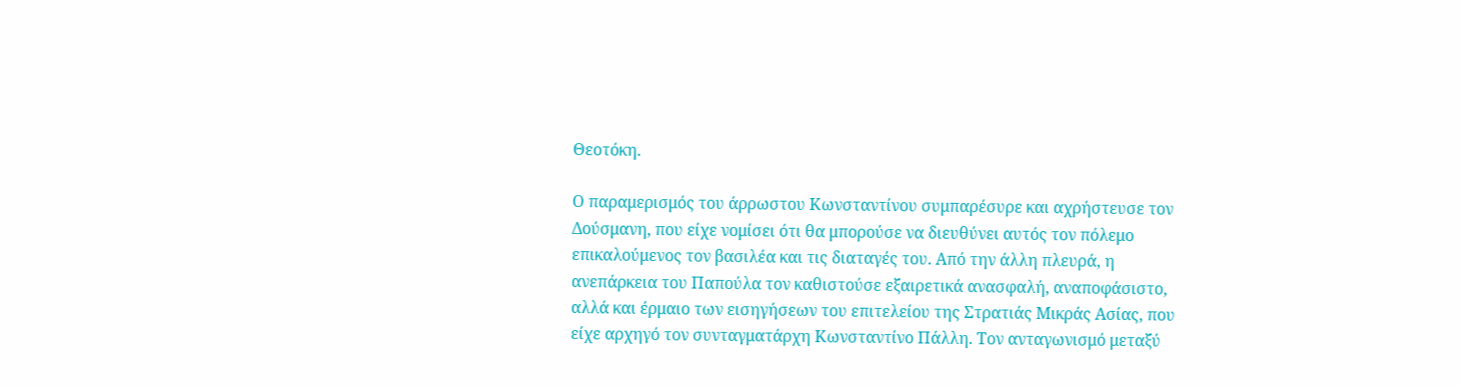Θεοτόκη.

Ο παραμερισμός του άρρωστου Κωνσταντίνου συμπαρέσυρε και αχρήστευσε τον Δούσμανη, που είχε νομίσει ότι θα μπορούσε να διευθύνει αυτός τον πόλεμο επικαλούμενος τον βασιλέα και τις διαταγές του. Από την άλλη πλευρά, η ανεπάρκεια του Παπούλα τον καθιστούσε εξαιρετικά ανασφαλή, αναποφάσιστο, αλλά και έρμαιο των εισηγήσεων του επιτελείου της Στρατιάς Μικράς Ασίας, που είχε αρχηγό τον συνταγματάρχη Κωνσταντίνο Πάλλη. Τον ανταγωνισμό μεταξύ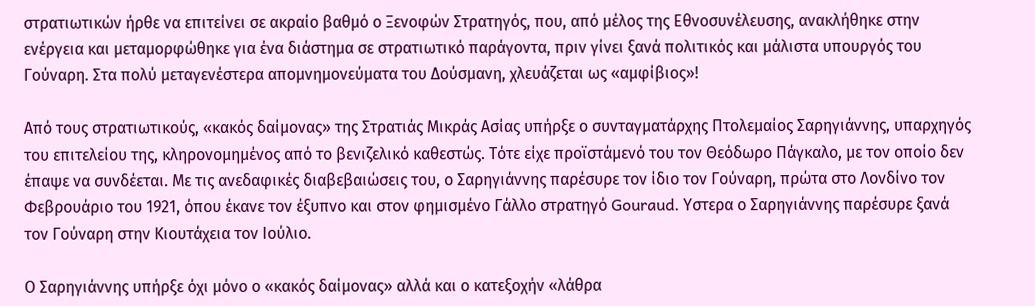στρατιωτικών ήρθε να επιτείνει σε ακραίο βαθμό ο Ξενοφών Στρατηγός, που, από μέλος της Εθνοσυνέλευσης, ανακλήθηκε στην ενέργεια και μεταμορφώθηκε για ένα διάστημα σε στρατιωτικό παράγοντα, πριν γίνει ξανά πολιτικός και μάλιστα υπουργός του Γούναρη. Στα πολύ μεταγενέστερα απομνημονεύματα του Δούσμανη, χλευάζεται ως «αμφίβιος»!

Από τους στρατιωτικούς, «κακός δαίμονας» της Στρατιάς Μικράς Ασίας υπήρξε ο συνταγματάρχης Πτολεμαίος Σαρηγιάννης, υπαρχηγός του επιτελείου της, κληρονομημένος από το βενιζελικό καθεστώς. Τότε είχε προϊστάμενό του τον Θεόδωρο Πάγκαλο, με τον οποίο δεν έπαψε να συνδέεται. Με τις ανεδαφικές διαβεβαιώσεις του, ο Σαρηγιάννης παρέσυρε τον ίδιο τον Γούναρη, πρώτα στο Λονδίνο τον Φεβρουάριο του 1921, όπου έκανε τον έξυπνο και στον φημισμένο Γάλλο στρατηγό Gouraud. Υστερα ο Σαρηγιάννης παρέσυρε ξανά τον Γούναρη στην Κιουτάχεια τον Ιούλιο.

Ο Σαρηγιάννης υπήρξε όχι μόνο ο «κακός δαίμονας» αλλά και ο κατεξοχήν «λάθρα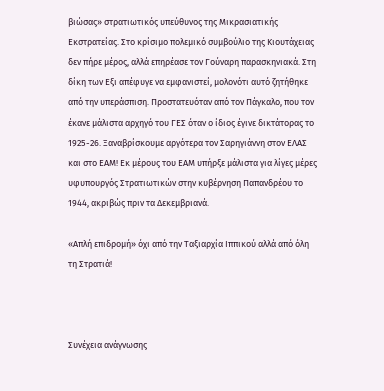βιώσας» στρατιωτικός υπεύθυνος της Μικρασιατικής Εκστρατείας. Στο κρίσιμο πολεμικό συμβούλιο της Κιουτάχειας δεν πήρε μέρος, αλλά επηρέασε τον Γούναρη παρασκηνιακά. Στη δίκη των Εξι απέφυγε να εμφανιστεί, μολονότι αυτό ζητήθηκε από την υπεράσπιση. Προστατευόταν από τον Πάγκαλο, που τον έκανε μάλιστα αρχηγό του ΓΕΣ όταν ο ίδιος έγινε δικτάτορας το 1925-26. Ξαναβρίσκουμε αργότερα τον Σαρηγιάννη στον ΕΛΑΣ και στο ΕΑΜ! Εκ μέρους του ΕΑΜ υπήρξε μάλιστα για λίγες μέρες υφυπουργός Στρατιωτικών στην κυβέρνηση Παπανδρέου το 1944, ακριβώς πριν τα Δεκεμβριανά.

«Απλή επιδρομή» όχι από την Ταξιαρχία Ιππικού αλλά από όλη τη Στρατιά!



Συνέχεια ανάγνωσης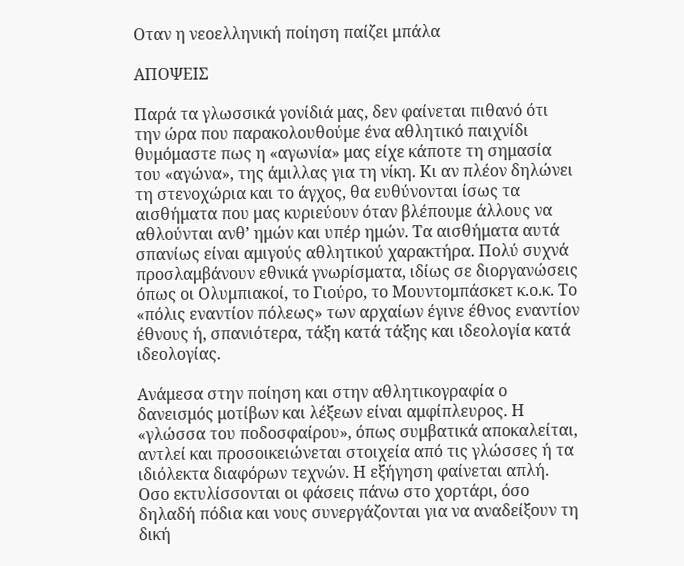Οταν η νεοελληνική ποίηση παίζει μπάλα

ΑΠΟΨΕΙΣ

Παρά τα γλωσσικά γονίδιά μας, δεν φαίνεται πιθανό ότι την ώρα που παρακολουθούμε ένα αθλητικό παιχνίδι θυμόμαστε πως η «αγωνία» μας είχε κάποτε τη σημασία του «αγώνα», της άμιλλας για τη νίκη. Κι αν πλέον δηλώνει τη στενοχώρια και το άγχος, θα ευθύνονται ίσως τα αισθήματα που μας κυριεύουν όταν βλέπουμε άλλους να αθλούνται ανθ’ ημών και υπέρ ημών. Τα αισθήματα αυτά σπανίως είναι αμιγούς αθλητικού χαρακτήρα. Πολύ συχνά προσλαμβάνουν εθνικά γνωρίσματα, ιδίως σε διοργανώσεις όπως οι Ολυμπιακοί, το Γιούρο, το Μουντομπάσκετ κ.ο.κ. Το «πόλις εναντίον πόλεως» των αρχαίων έγινε έθνος εναντίον έθνους ή, σπανιότερα, τάξη κατά τάξης και ιδεολογία κατά ιδεολογίας.

Ανάμεσα στην ποίηση και στην αθλητικογραφία ο δανεισμός μοτίβων και λέξεων είναι αμφίπλευρος. Η «γλώσσα του ποδοσφαίρου», όπως συμβατικά αποκαλείται, αντλεί και προσοικειώνεται στοιχεία από τις γλώσσες ή τα ιδιόλεκτα διαφόρων τεχνών. Η εξήγηση φαίνεται απλή. Οσο εκτυλίσσονται οι φάσεις πάνω στο χορτάρι, όσο δηλαδή πόδια και νους συνεργάζονται για να αναδείξουν τη δική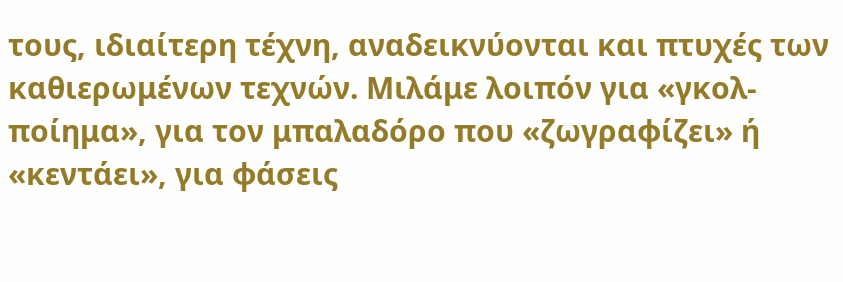τους, ιδιαίτερη τέχνη, αναδεικνύονται και πτυχές των καθιερωμένων τεχνών. Μιλάμε λοιπόν για «γκολ-ποίημα», για τον μπαλαδόρο που «ζωγραφίζει» ή «κεντάει», για φάσεις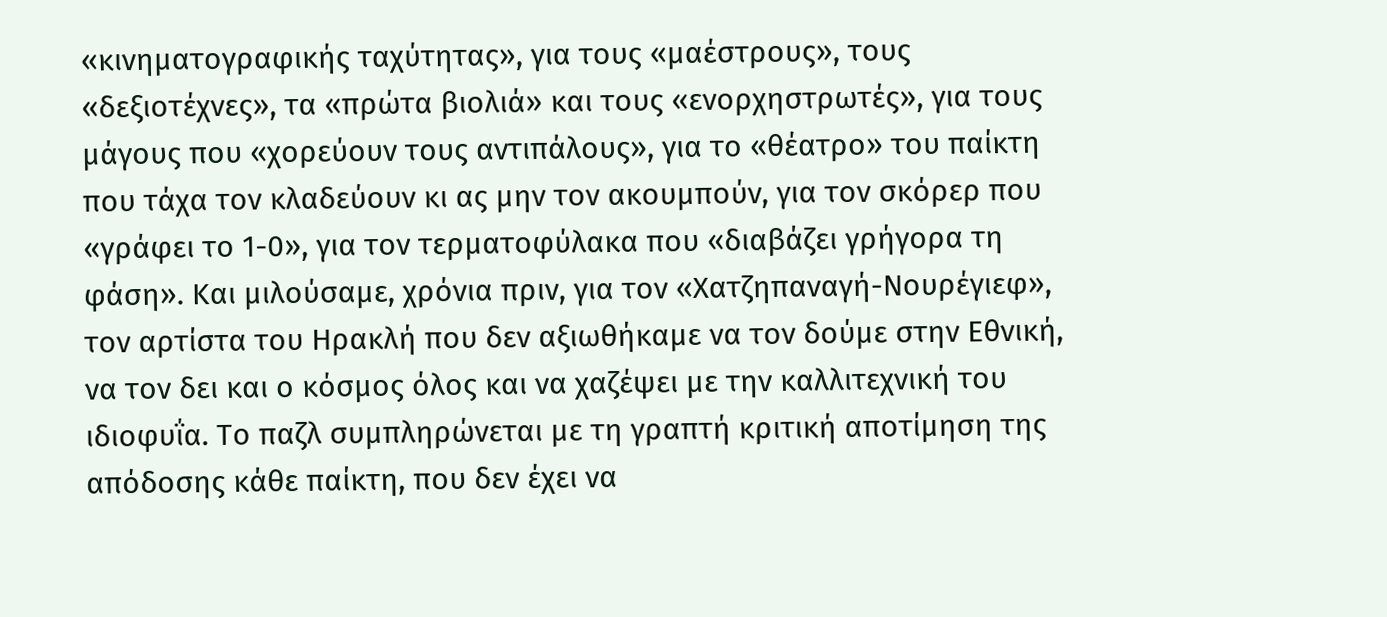«κινηματογραφικής ταχύτητας», για τους «μαέστρους», τους «δεξιοτέχνες», τα «πρώτα βιολιά» και τους «ενορχηστρωτές», για τους μάγους που «χορεύουν τους αντιπάλους», για το «θέατρο» του παίκτη που τάχα τον κλαδεύουν κι ας μην τον ακουμπούν, για τον σκόρερ που «γράφει το 1-0», για τον τερματοφύλακα που «διαβάζει γρήγορα τη φάση». Και μιλούσαμε, χρόνια πριν, για τον «Χατζηπαναγή-Νουρέγιεφ», τον αρτίστα του Ηρακλή που δεν αξιωθήκαμε να τον δούμε στην Εθνική, να τον δει και ο κόσμος όλος και να χαζέψει με την καλλιτεχνική του ιδιοφυΐα. Το παζλ συμπληρώνεται με τη γραπτή κριτική αποτίμηση της απόδοσης κάθε παίκτη, που δεν έχει να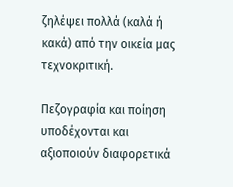ζηλέψει πολλά (καλά ή κακά) από την οικεία μας τεχνοκριτική.

Πεζογραφία και ποίηση υποδέχονται και αξιοποιούν διαφορετικά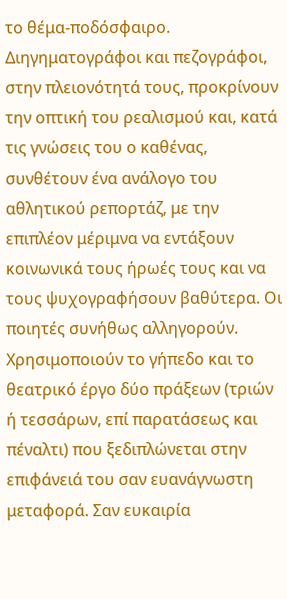το θέμα-ποδόσφαιρο. Διηγηματογράφοι και πεζογράφοι, στην πλειονότητά τους, προκρίνουν την οπτική του ρεαλισμού και, κατά τις γνώσεις του ο καθένας, συνθέτουν ένα ανάλογο του αθλητικού ρεπορτάζ, με την επιπλέον μέριμνα να εντάξουν κοινωνικά τους ήρωές τους και να τους ψυχογραφήσουν βαθύτερα. Οι ποιητές συνήθως αλληγορούν. Χρησιμοποιούν το γήπεδο και το θεατρικό έργο δύο πράξεων (τριών ή τεσσάρων, επί παρατάσεως και πέναλτι) που ξεδιπλώνεται στην επιφάνειά του σαν ευανάγνωστη μεταφορά. Σαν ευκαιρία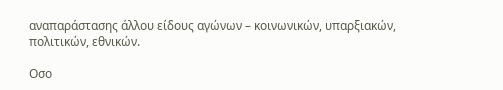αναπαράστασης άλλου είδους αγώνων – κοινωνικών, υπαρξιακών, πολιτικών, εθνικών.

Οσο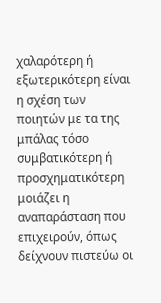χαλαρότερη ή εξωτερικότερη είναι η σχέση των ποιητών με τα της μπάλας τόσο συμβατικότερη ή προσχηματικότερη μοιάζει η αναπαράσταση που επιχειρούν, όπως δείχνουν πιστεύω οι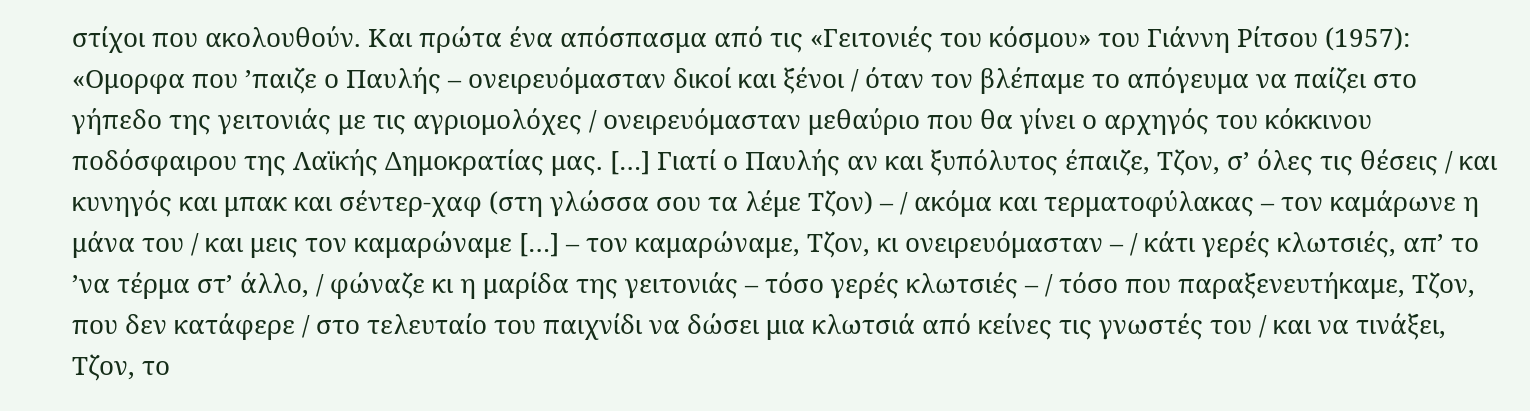στίχοι που ακολουθούν. Και πρώτα ένα απόσπασμα από τις «Γειτονιές του κόσμου» του Γιάννη Ρίτσου (1957): «Ομορφα που ’παιζε ο Παυλής – ονειρευόμασταν δικοί και ξένοι / όταν τον βλέπαμε το απόγευμα να παίζει στο γήπεδο της γειτονιάς με τις αγριομολόχες / ονειρευόμασταν μεθαύριο που θα γίνει ο αρχηγός του κόκκινου ποδόσφαιρου της Λαϊκής Δημοκρατίας μας. […] Γιατί ο Παυλής αν και ξυπόλυτος έπαιζε, Τζον, σ’ όλες τις θέσεις / και κυνηγός και μπακ και σέντερ-χαφ (στη γλώσσα σου τα λέμε Τζον) – / ακόμα και τερματοφύλακας – τον καμάρωνε η μάνα του / και μεις τον καμαρώναμε […] – τον καμαρώναμε, Τζον, κι ονειρευόμασταν – / κάτι γερές κλωτσιές, απ’ το ’να τέρμα στ’ άλλο, / φώναζε κι η μαρίδα της γειτονιάς – τόσο γερές κλωτσιές – / τόσο που παραξενευτήκαμε, Τζον, που δεν κατάφερε / στο τελευταίο του παιχνίδι να δώσει μια κλωτσιά από κείνες τις γνωστές του / και να τινάξει, Τζον, το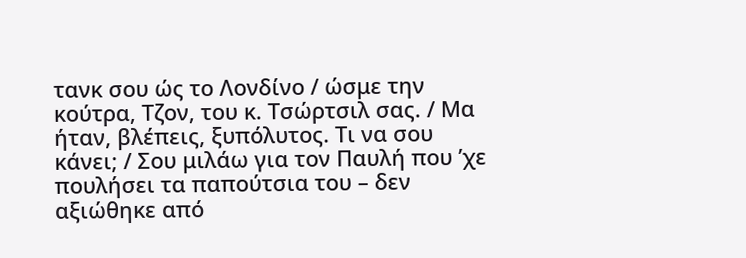τανκ σου ώς το Λονδίνο / ώσμε την κούτρα, Τζον, του κ. Τσώρτσιλ σας. / Μα ήταν, βλέπεις, ξυπόλυτος. Τι να σου κάνει; / Σου μιλάω για τον Παυλή που ’χε πουλήσει τα παπούτσια του – δεν αξιώθηκε από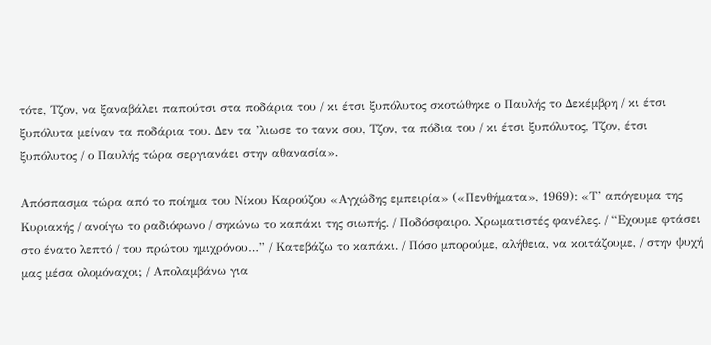τότε, Τζον, να ξαναβάλει παπούτσι στα ποδάρια του / κι έτσι ξυπόλυτος σκοτώθηκε ο Παυλής το Δεκέμβρη / κι έτσι ξυπόλυτα μείναν τα ποδάρια του. Δεν τα ’λιωσε το τανκ σου, Τζον, τα πόδια του / κι έτσι ξυπόλυτος, Τζον, έτσι ξυπόλυτος / ο Παυλής τώρα σεργιανάει στην αθανασία».

Απόσπασμα τώρα από το ποίημα του Νίκου Καρούζου «Αγχώδης εμπειρία» («Πενθήματα», 1969): «Τ’ απόγευμα της Κυριακής / ανοίγω το ραδιόφωνο / σηκώνω το καπάκι της σιωπής. / Ποδόσφαιρο. Χρωματιστές φανέλες. / “Εχουμε φτάσει στο ένατο λεπτό / του πρώτου ημιχρόνου…” / Κατεβάζω το καπάκι. / Πόσο μπορούμε, αλήθεια, να κοιτάζουμε, / στην ψυχή μας μέσα ολομόναχοι; / Απολαμβάνω για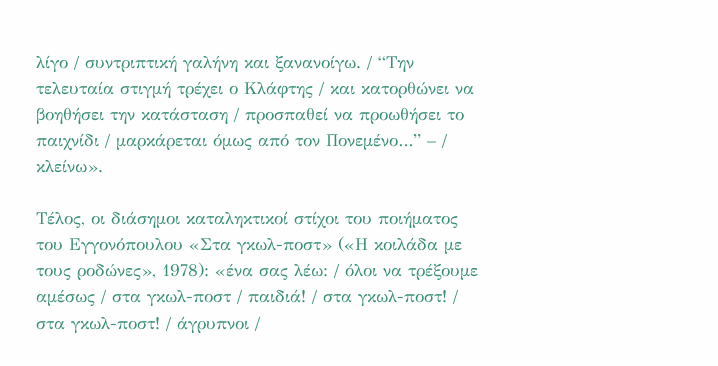λίγο / συντριπτική γαλήνη και ξανανοίγω. / “Την τελευταία στιγμή τρέχει ο Κλάφτης / και κατορθώνει να βοηθήσει την κατάσταση / προσπαθεί να προωθήσει το παιχνίδι / μαρκάρεται όμως από τον Πονεμένο…” – / κλείνω».

Τέλος, οι διάσημοι καταληκτικοί στίχοι του ποιήματος του Εγγονόπουλου «Στα γκωλ-ποστ» («Η κοιλάδα με τους ροδώνες», 1978): «ένα σας λέω: / όλοι να τρέξουμε αμέσως / στα γκωλ-ποστ / παιδιά! / στα γκωλ-ποστ! / στα γκωλ-ποστ! / άγρυπνοι /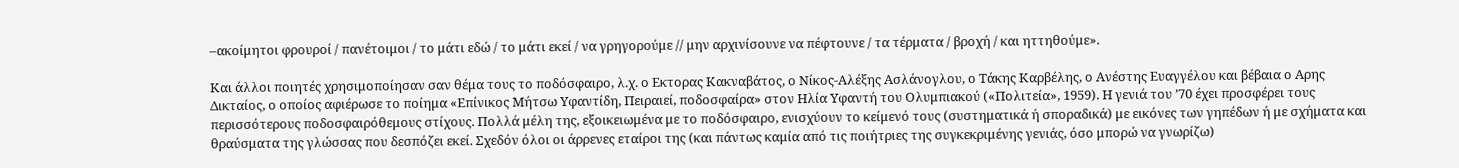–ακοίμητοι φρουροί / πανέτοιμοι / το μάτι εδώ / το μάτι εκεί / να γρηγορούμε // μην αρχινίσουνε να πέφτουνε / τα τέρματα / βροχή / και ηττηθούμε».

Και άλλοι ποιητές χρησιμοποίησαν σαν θέμα τους το ποδόσφαιρο, λ.χ. ο Εκτορας Κακναβάτος, ο Νίκος-Αλέξης Ασλάνογλου, ο Τάκης Καρβέλης, ο Ανέστης Ευαγγέλου και βέβαια ο Αρης Δικταίος, ο οποίος αφιέρωσε το ποίημα «Επίνικος Μήτσω Υφαντίδη, Πειραιεί, ποδοσφαίρα» στον Ηλία Υφαντή του Ολυμπιακού («Πολιτεία», 1959). Η γενιά του ’70 έχει προσφέρει τους περισσότερους ποδοσφαιρόθεμους στίχους. Πολλά μέλη της, εξοικειωμένα με το ποδόσφαιρο, ενισχύουν το κείμενό τους (συστηματικά ή σποραδικά) με εικόνες των γηπέδων ή με σχήματα και θραύσματα της γλώσσας που δεσπόζει εκεί. Σχεδόν όλοι οι άρρενες εταίροι της (και πάντως καμία από τις ποιήτριες της συγκεκριμένης γενιάς, όσο μπορώ να γνωρίζω)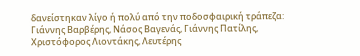δανείστηκαν λίγο ή πολύ από την ποδοσφαιρική τράπεζα: Γιάννης Βαρβέρης, Νάσος Βαγενάς, Γιάννης Πατίλης, Χριστόφορος Λιοντάκης, Λευτέρης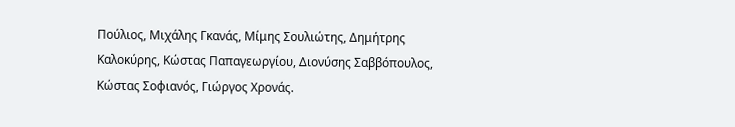Πούλιος, Μιχάλης Γκανάς, Μίμης Σουλιώτης, Δημήτρης Καλοκύρης, Κώστας Παπαγεωργίου, Διονύσης Σαββόπουλος, Κώστας Σοφιανός, Γιώργος Χρονάς.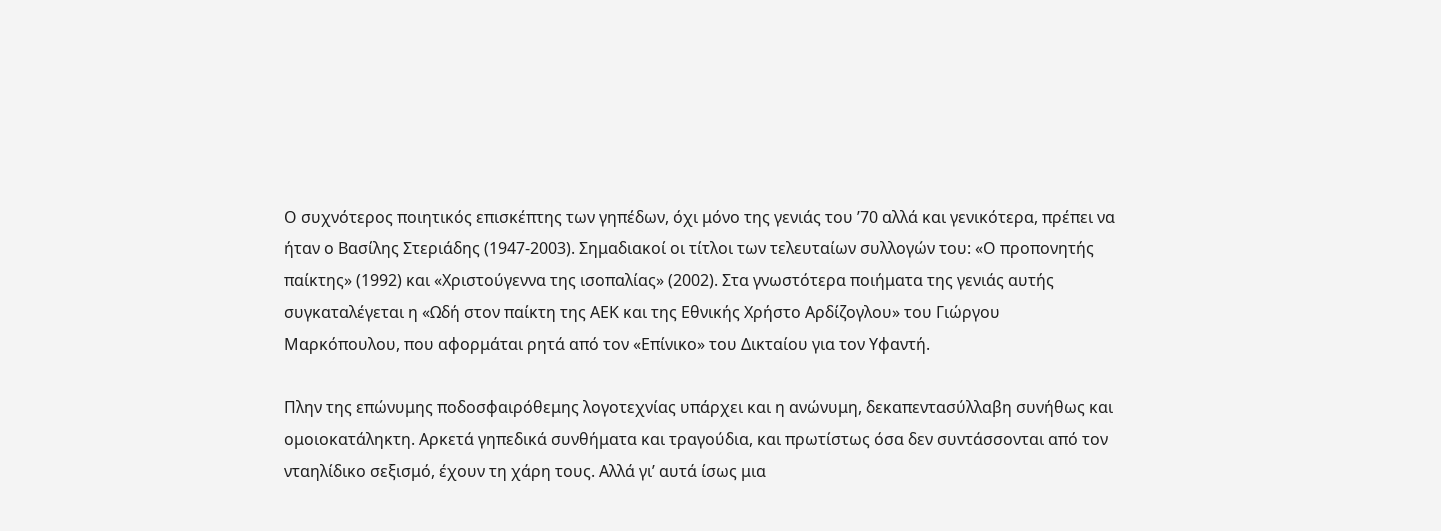Ο συχνότερος ποιητικός επισκέπτης των γηπέδων, όχι μόνο της γενιάς του ’70 αλλά και γενικότερα, πρέπει να ήταν ο Βασίλης Στεριάδης (1947-2003). Σημαδιακοί οι τίτλοι των τελευταίων συλλογών του: «Ο προπονητής παίκτης» (1992) και «Χριστούγεννα της ισοπαλίας» (2002). Στα γνωστότερα ποιήματα της γενιάς αυτής συγκαταλέγεται η «Ωδή στον παίκτη της ΑΕΚ και της Εθνικής Χρήστο Αρδίζογλου» του Γιώργου Μαρκόπουλου, που αφορμάται ρητά από τον «Επίνικο» του Δικταίου για τον Υφαντή.

Πλην της επώνυμης ποδοσφαιρόθεμης λογοτεχνίας υπάρχει και η ανώνυμη, δεκαπεντασύλλαβη συνήθως και ομοιοκατάληκτη. Αρκετά γηπεδικά συνθήματα και τραγούδια, και πρωτίστως όσα δεν συντάσσονται από τον νταηλίδικο σεξισμό, έχουν τη χάρη τους. Αλλά γι’ αυτά ίσως μια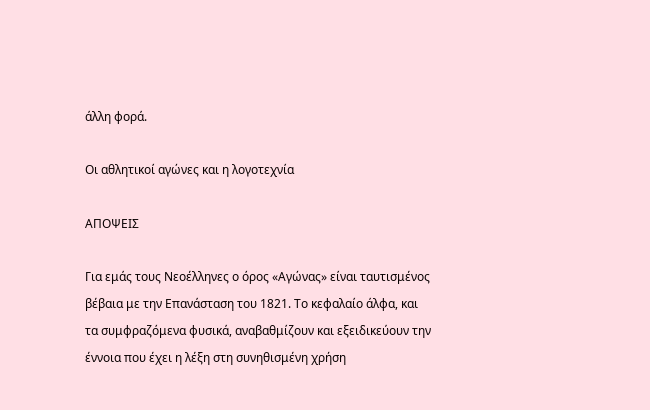άλλη φορά.

Οι αθλητικοί αγώνες και η λογοτεχνία

ΑΠΟΨΕΙΣ

Για εμάς τους Νεοέλληνες ο όρος «Αγώνας» είναι ταυτισμένος βέβαια με την Επανάσταση του 1821. Το κεφαλαίο άλφα, και τα συμφραζόμενα φυσικά, αναβαθμίζουν και εξειδικεύουν την έννοια που έχει η λέξη στη συνηθισμένη χρήση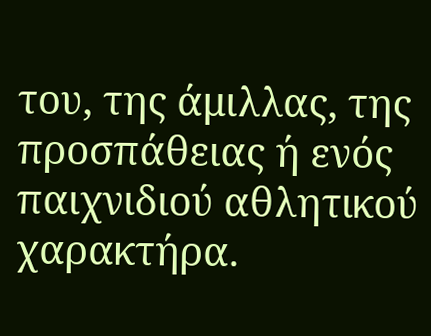του, της άμιλλας, της προσπάθειας ή ενός παιχνιδιού αθλητικού χαρακτήρα.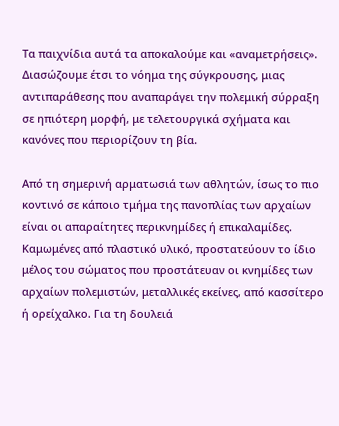Τα παιχνίδια αυτά τα αποκαλούμε και «αναμετρήσεις». Διασώζουμε έτσι το νόημα της σύγκρουσης, μιας αντιπαράθεσης που αναπαράγει την πολεμική σύρραξη σε ηπιότερη μορφή, με τελετουργικά σχήματα και κανόνες που περιορίζουν τη βία.

Από τη σημερινή αρματωσιά των αθλητών, ίσως το πιο κοντινό σε κάποιο τμήμα της πανοπλίας των αρχαίων είναι οι απαραίτητες περικνημίδες ή επικαλαμίδες. Καμωμένες από πλαστικό υλικό, προστατεύουν το ίδιο μέλος του σώματος που προστάτευαν οι κνημίδες των αρχαίων πολεμιστών, μεταλλικές εκείνες, από κασσίτερο ή ορείχαλκο. Για τη δουλειά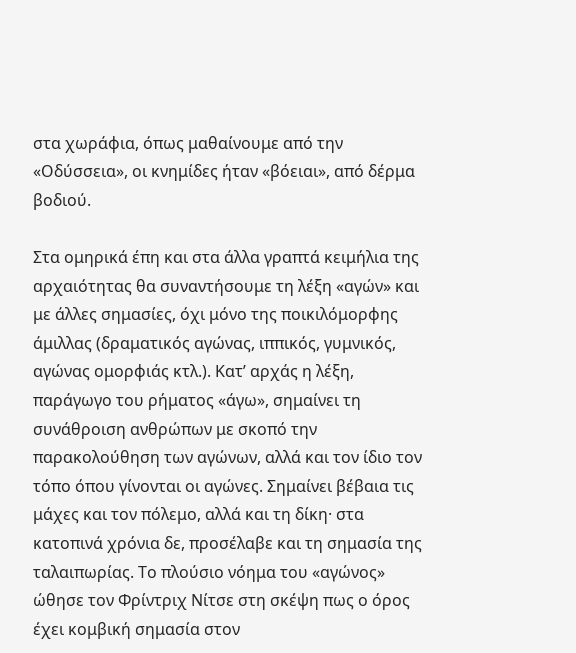στα χωράφια, όπως μαθαίνουμε από την «Οδύσσεια», οι κνημίδες ήταν «βόειαι», από δέρμα βοδιού.

Στα ομηρικά έπη και στα άλλα γραπτά κειμήλια της αρχαιότητας θα συναντήσουμε τη λέξη «αγών» και με άλλες σημασίες, όχι μόνο της ποικιλόμορφης άμιλλας (δραματικός αγώνας, ιππικός, γυμνικός, αγώνας ομορφιάς κτλ.). Κατ’ αρχάς η λέξη, παράγωγο του ρήματος «άγω», σημαίνει τη συνάθροιση ανθρώπων με σκοπό την παρακολούθηση των αγώνων, αλλά και τον ίδιο τον τόπο όπου γίνονται οι αγώνες. Σημαίνει βέβαια τις μάχες και τον πόλεμο, αλλά και τη δίκη· στα κατοπινά χρόνια δε, προσέλαβε και τη σημασία της ταλαιπωρίας. Το πλούσιο νόημα του «αγώνος» ώθησε τον Φρίντριχ Νίτσε στη σκέψη πως ο όρος έχει κομβική σημασία στον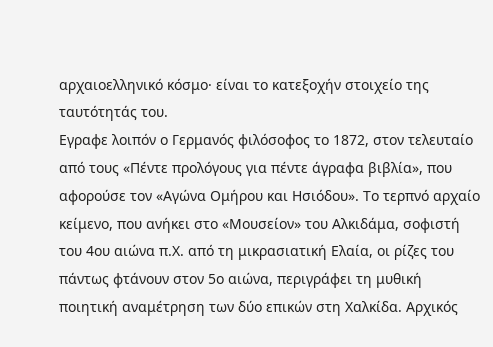αρχαιοελληνικό κόσμο· είναι το κατεξοχήν στοιχείο της ταυτότητάς του.
Εγραφε λοιπόν ο Γερμανός φιλόσοφος το 1872, στον τελευταίο από τους «Πέντε προλόγους για πέντε άγραφα βιβλία», που αφορούσε τον «Αγώνα Ομήρου και Ησιόδου». Το τερπνό αρχαίο κείμενο, που ανήκει στο «Μουσείον» του Αλκιδάμα, σοφιστή του 4ου αιώνα π.Χ. από τη μικρασιατική Ελαία, οι ρίζες του πάντως φτάνουν στον 5ο αιώνα, περιγράφει τη μυθική ποιητική αναμέτρηση των δύο επικών στη Χαλκίδα. Αρχικός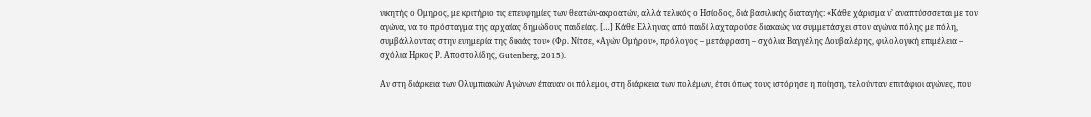νικητής ο Ομηρος, με κριτήριο τις επευφημίες των θεατών-ακροατών, αλλά τελικός ο Ησίοδος, διά βασιλικής διαταγής: «Κάθε χάρισμα ν’ αναπτύσσσεται με τον αγώνα, να το πρόσταγμα της αρχαίας δημώδους παιδείας. […] Κάθε Ελληνας από παιδί λαχταρούσε διακαώς να συμμετάσχει στον αγώνα πόλης με πόλη, συμβάλλοντας στην ευημερία της δικιάς του» (Φρ. Νίτσε, «Αγών Ομήρου», πρόλογος – μετάφραση – σχόλια Βαγγέλης Δουβαλέρης, φιλολογική επιμέλεια – σχόλια Ηρκος Ρ. Αποστολίδης, Gutenberg, 2015).

Αν στη διάρκεια των Ολυμπιακών Αγώνων έπαυαν οι πόλεμοι, στη διάρκεια των πολέμων, έτσι όπως τους ιστόρησε η ποίηση, τελούνταν επιτάφιοι αγώνες, που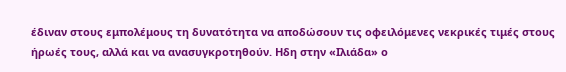έδιναν στους εμπολέμους τη δυνατότητα να αποδώσουν τις οφειλόμενες νεκρικές τιμές στους ήρωές τους, αλλά και να ανασυγκροτηθούν. Ηδη στην «Ιλιάδα» ο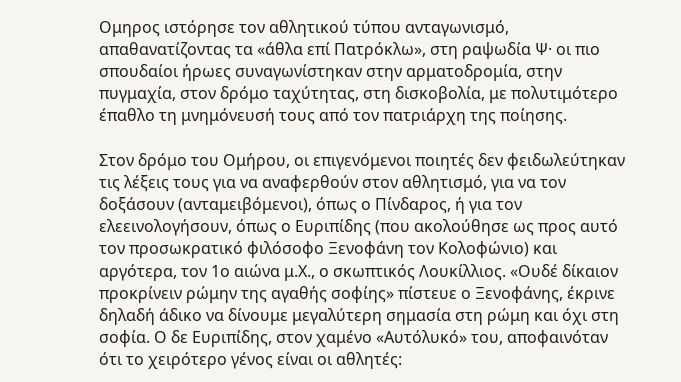Ομηρος ιστόρησε τον αθλητικού τύπου ανταγωνισμό, απαθανατίζοντας τα «άθλα επί Πατρόκλω», στη ραψωδία Ψ· οι πιο σπουδαίοι ήρωες συναγωνίστηκαν στην αρματοδρομία, στην πυγμαχία, στον δρόμο ταχύτητας, στη δισκοβολία, με πολυτιμότερο έπαθλο τη μνημόνευσή τους από τον πατριάρχη της ποίησης.

Στον δρόμο του Ομήρου, οι επιγενόμενοι ποιητές δεν φειδωλεύτηκαν τις λέξεις τους για να αναφερθούν στον αθλητισμό, για να τον δοξάσουν (ανταμειβόμενοι), όπως ο Πίνδαρος, ή για τον ελεεινολογήσουν, όπως ο Ευριπίδης (που ακολούθησε ως προς αυτό τον προσωκρατικό φιλόσοφο Ξενοφάνη τον Κολοφώνιο) και αργότερα, τον 1ο αιώνα μ.Χ., ο σκωπτικός Λουκίλλιος. «Ουδέ δίκαιον προκρίνειν ρώμην της αγαθής σοφίης» πίστευε ο Ξενοφάνης, έκρινε δηλαδή άδικο να δίνουμε μεγαλύτερη σημασία στη ρώμη και όχι στη σοφία. Ο δε Ευριπίδης, στον χαμένο «Αυτόλυκό» του, αποφαινόταν ότι το χειρότερο γένος είναι οι αθλητές: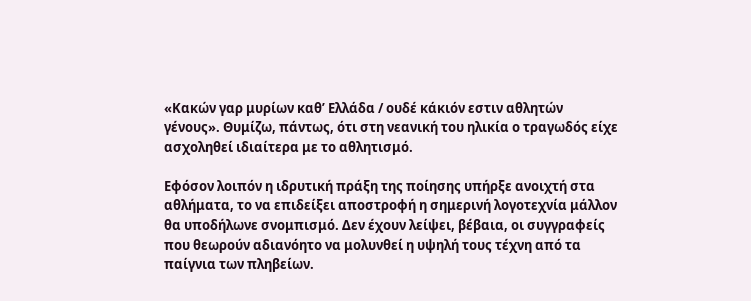«Κακών γαρ μυρίων καθ’ Ελλάδα / ουδέ κάκιόν εστιν αθλητών γένους». Θυμίζω, πάντως, ότι στη νεανική του ηλικία ο τραγωδός είχε ασχοληθεί ιδιαίτερα με το αθλητισμό.

Εφόσον λοιπόν η ιδρυτική πράξη της ποίησης υπήρξε ανοιχτή στα αθλήματα, το να επιδείξει αποστροφή η σημερινή λογοτεχνία μάλλον θα υποδήλωνε σνομπισμό. Δεν έχουν λείψει, βέβαια, οι συγγραφείς που θεωρούν αδιανόητο να μολυνθεί η υψηλή τους τέχνη από τα παίγνια των πληβείων.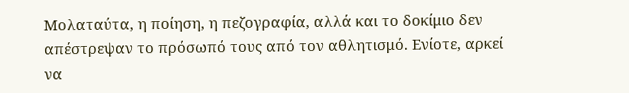Μολαταύτα, η ποίηση, η πεζογραφία, αλλά και το δοκίμιο δεν απέστρεψαν το πρόσωπό τους από τον αθλητισμό. Ενίοτε, αρκεί να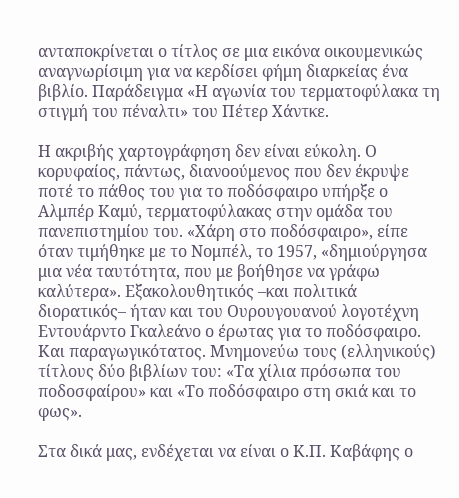ανταποκρίνεται ο τίτλος σε μια εικόνα οικουμενικώς αναγνωρίσιμη για να κερδίσει φήμη διαρκείας ένα βιβλίο. Παράδειγμα «Η αγωνία του τερματοφύλακα τη στιγμή του πέναλτι» του Πέτερ Χάντκε.

Η ακριβής χαρτογράφηση δεν είναι εύκολη. Ο κορυφαίος, πάντως, διανοούμενος που δεν έκρυψε ποτέ το πάθος του για το ποδόσφαιρο υπήρξε ο Αλμπέρ Καμύ, τερματοφύλακας στην ομάδα του πανεπιστημίου του. «Χάρη στο ποδόσφαιρο», είπε όταν τιμήθηκε με το Νομπέλ, το 1957, «δημιούργησα μια νέα ταυτότητα, που με βοήθησε να γράφω καλύτερα». Εξακολουθητικός –και πολιτικά διορατικός– ήταν και του Ουρουγουανού λογοτέχνη Εντουάρντο Γκαλεάνο ο έρωτας για το ποδόσφαιρο. Και παραγωγικότατος. Μνημονεύω τους (ελληνικούς) τίτλους δύο βιβλίων του: «Τα χίλια πρόσωπα του ποδοσφαίρου» και «Το ποδόσφαιρο στη σκιά και το φως».

Στα δικά μας, ενδέχεται να είναι ο Κ.Π. Καβάφης ο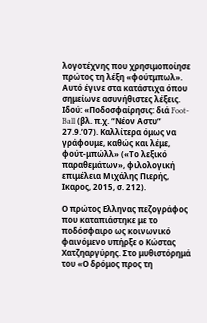λογοτέχνης που χρησιμοποίησε πρώτος τη λέξη «φούτμπωλ». Αυτό έγινε στα κατάστιχα όπου σημείωνε ασυνήθιστες λέξεις. Ιδού: «Ποδοσφαίρησις: διά Foot-Ball (βλ. π.χ. “Νέον Aστυ” 27.9.’07). Καλλίτερα όμως να γράφουμε, καθώς και λέμε, φούτ-μπώλλ» («Το λεξικό παραθεμάτων», φιλολογική επιμέλεια Μιχάλης Πιερής, Ικαρος, 2015, σ. 212).

Ο πρώτος Ελληνας πεζογράφος που καταπιάστηκε με το ποδόσφαιρο ως κοινωνικό φαινόμενο υπήρξε ο Κώστας Χατζηαργύρης. Στο μυθιστόρημά του «Ο δρόμος προς τη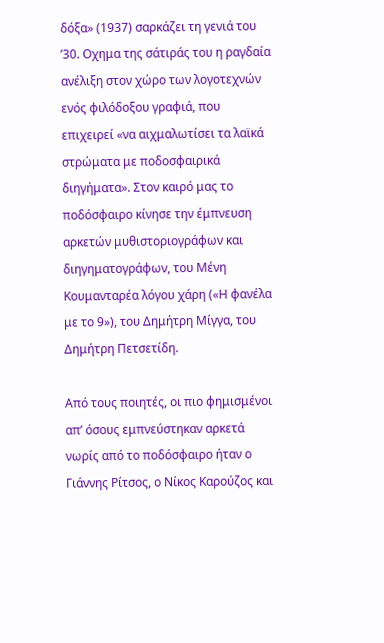δόξα» (1937) σαρκάζει τη γενιά του ’30. Οχημα της σάτιράς του η ραγδαία ανέλιξη στον χώρο των λογοτεχνών ενός φιλόδοξου γραφιά, που επιχειρεί «να αιχμαλωτίσει τα λαϊκά στρώματα με ποδοσφαιρικά διηγήματα». Στον καιρό μας το ποδόσφαιρο κίνησε την έμπνευση αρκετών μυθιστοριογράφων και διηγηματογράφων, του Μένη Κουμανταρέα λόγου χάρη («Η φανέλα με το 9»), του Δημήτρη Μίγγα, του Δημήτρη Πετσετίδη.

Από τους ποιητές, οι πιο φημισμένοι απ’ όσους εμπνεύστηκαν αρκετά νωρίς από το ποδόσφαιρο ήταν ο Γιάννης Ρίτσος, ο Νίκος Καρούζος και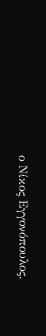ο Νίκος Εγγονόπουλος.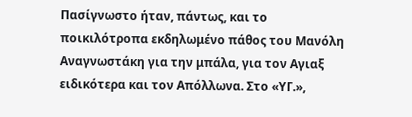Πασίγνωστο ήταν, πάντως, και το ποικιλότροπα εκδηλωμένο πάθος του Μανόλη Αναγνωστάκη για την μπάλα, για τον Αγιαξ ειδικότερα και τον Απόλλωνα. Στο «ΥΓ.»,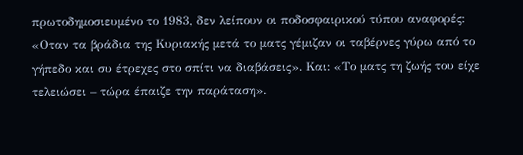πρωτοδημοσιευμένο το 1983, δεν λείπουν οι ποδοσφαιρικού τύπου αναφορές: «Οταν τα βράδια της Κυριακής μετά το ματς γέμιζαν οι ταβέρνες γύρω από το γήπεδο και συ έτρεχες στο σπίτι να διαβάσεις». Και: «Το ματς τη ζωής του είχε τελειώσει – τώρα έπαιζε την παράταση».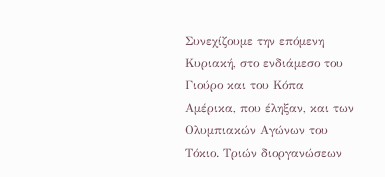Συνεχίζουμε την επόμενη Κυριακή, στο ενδιάμεσο του Γιούρο και του Κόπα Αμέρικα, που έληξαν, και των Ολυμπιακών Αγώνων του Τόκιο. Τριών διοργανώσεων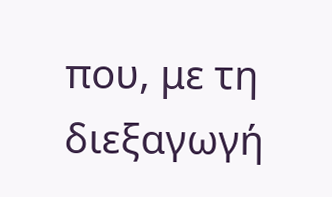που, με τη διεξαγωγή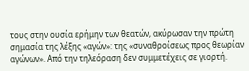τους στην ουσία ερήμην των θεατών, ακύρωσαν την πρώτη σημασία της λέξης «αγών»: της «συναθροίσεως προς θεωρίαν αγώνων». Από την τηλεόραση δεν συμμετέχεις σε γιορτή.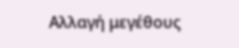Αλλαγή μεγέθους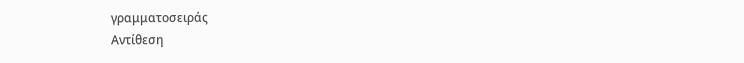γραμματοσειράς
Αντίθεση